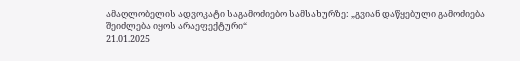ამაღლობელის ადვოკატი საგამოძიებო სამსახურზე: „გვიან დაწყებული გამოძიება შეიძლება იყოს არაეფექტური“
21.01.2025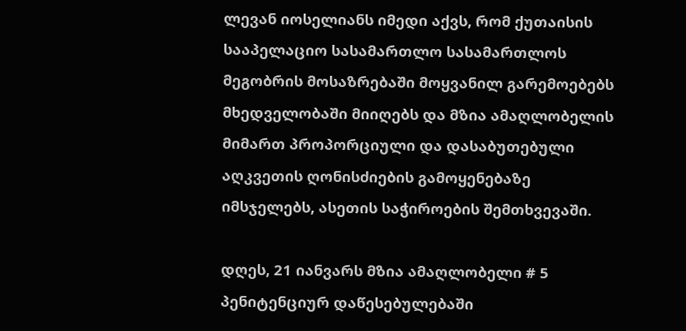ლევან იოსელიანს იმედი აქვს, რომ ქუთაისის სააპელაციო სასამართლო სასამართლოს მეგობრის მოსაზრებაში მოყვანილ გარემოებებს მხედველობაში მიიღებს და მზია ამაღლობელის მიმართ პროპორციული და დასაბუთებული აღკვეთის ღონისძიების გამოყენებაზე იმსჯელებს, ასეთის საჭიროების შემთხვევაში.

დღეს, 21 იანვარს მზია ამაღლობელი # 5 პენიტენციურ დაწესებულებაში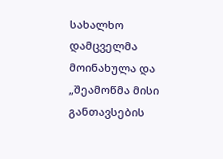სახალხო დამცველმა მოინახულა და „შეამოწმა მისი განთავსების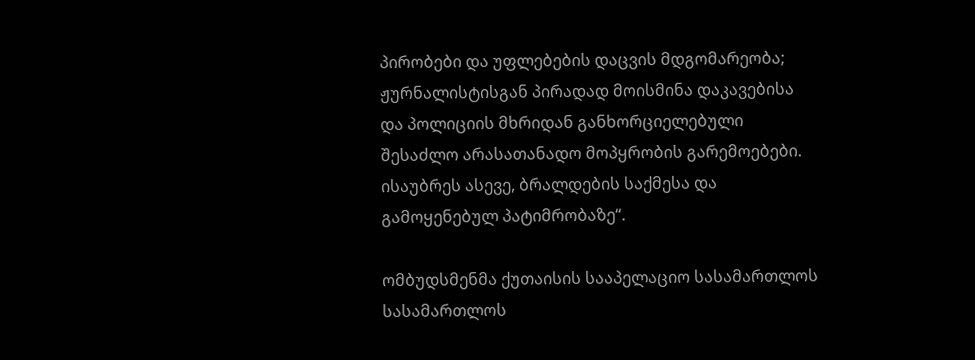პირობები და უფლებების დაცვის მდგომარეობა; ჟურნალისტისგან პირადად მოისმინა დაკავებისა და პოლიციის მხრიდან განხორციელებული შესაძლო არასათანადო მოპყრობის გარემოებები. ისაუბრეს ასევე, ბრალდების საქმესა და გამოყენებულ პატიმრობაზე“.

ომბუდსმენმა ქუთაისის სააპელაციო სასამართლოს სასამართლოს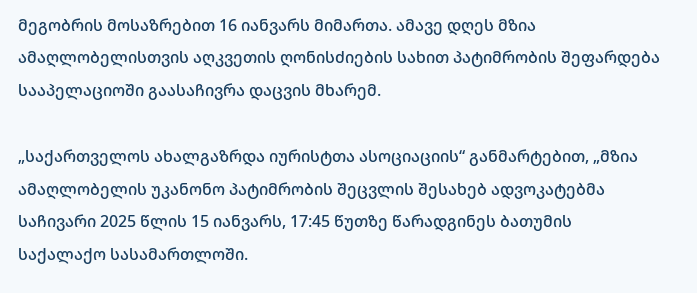მეგობრის მოსაზრებით 16 იანვარს მიმართა. ამავე დღეს მზია ამაღლობელისთვის აღკვეთის ღონისძიების სახით პატიმრობის შეფარდება სააპელაციოში გაასაჩივრა დაცვის მხარემ.

„საქართველოს ახალგაზრდა იურისტთა ასოციაციის“ განმარტებით, „მზია ამაღლობელის უკანონო პატიმრობის შეცვლის შესახებ ადვოკატებმა საჩივარი 2025 წლის 15 იანვარს, 17:45 წუთზე წარადგინეს ბათუმის საქალაქო სასამართლოში.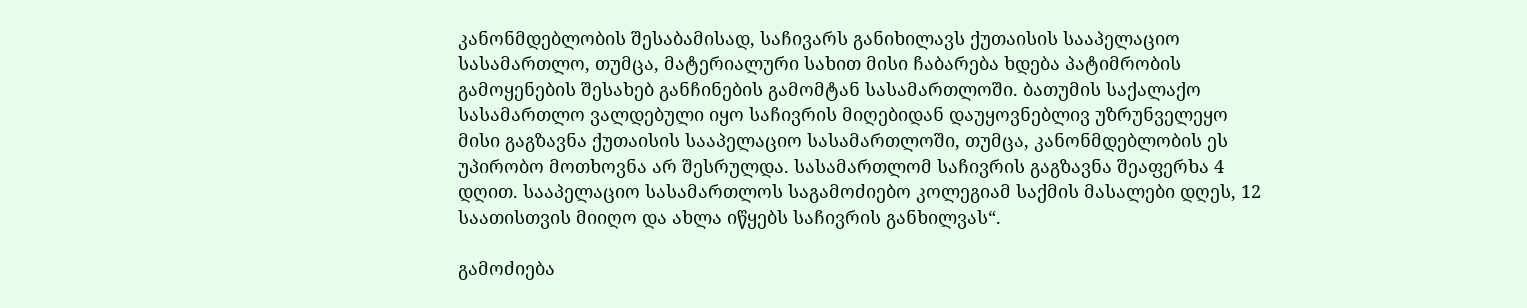კანონმდებლობის შესაბამისად, საჩივარს განიხილავს ქუთაისის სააპელაციო სასამართლო, თუმცა, მატერიალური სახით მისი ჩაბარება ხდება პატიმრობის გამოყენების შესახებ განჩინების გამომტან სასამართლოში. ბათუმის საქალაქო სასამართლო ვალდებული იყო საჩივრის მიღებიდან დაუყოვნებლივ უზრუნველეყო მისი გაგზავნა ქუთაისის სააპელაციო სასამართლოში, თუმცა, კანონმდებლობის ეს უპირობო მოთხოვნა არ შესრულდა. სასამართლომ საჩივრის გაგზავნა შეაფერხა 4 დღით. სააპელაციო სასამართლოს საგამოძიებო კოლეგიამ საქმის მასალები დღეს, 12 საათისთვის მიიღო და ახლა იწყებს საჩივრის განხილვას“.

გამოძიება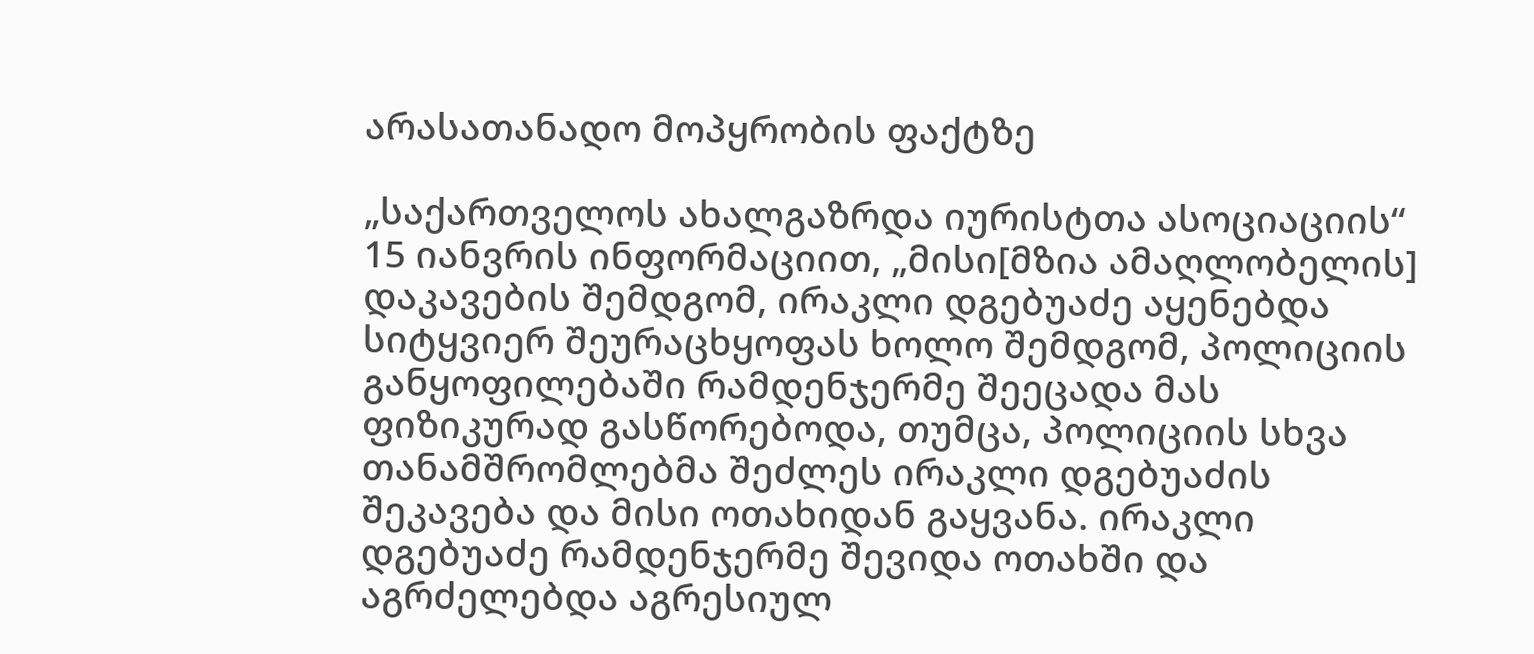არასათანადო მოპყრობის ფაქტზე

„საქართველოს ახალგაზრდა იურისტთა ასოციაციის“ 15 იანვრის ინფორმაციით, „მისი[მზია ამაღლობელის] დაკავების შემდგომ, ირაკლი დგებუაძე აყენებდა სიტყვიერ შეურაცხყოფას ხოლო შემდგომ, პოლიციის განყოფილებაში რამდენჯერმე შეეცადა მას ფიზიკურად გასწორებოდა, თუმცა, პოლიციის სხვა თანამშრომლებმა შეძლეს ირაკლი დგებუაძის შეკავება და მისი ოთახიდან გაყვანა. ირაკლი დგებუაძე რამდენჯერმე შევიდა ოთახში და აგრძელებდა აგრესიულ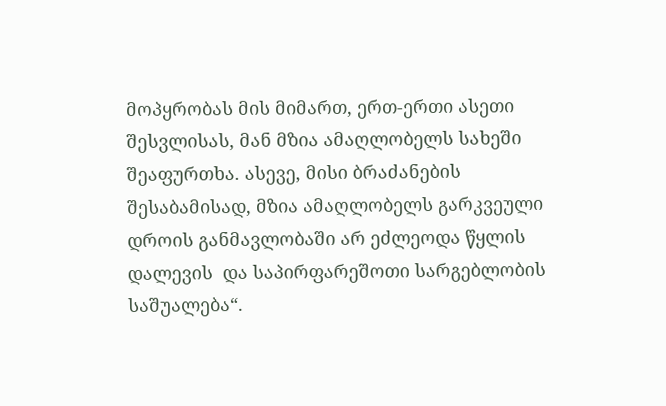მოპყრობას მის მიმართ, ერთ-ერთი ასეთი შესვლისას, მან მზია ამაღლობელს სახეში შეაფურთხა. ასევე, მისი ბრაძანების შესაბამისად, მზია ამაღლობელს გარკვეული დროის განმავლობაში არ ეძლეოდა წყლის დალევის  და საპირფარეშოთი სარგებლობის საშუალება“.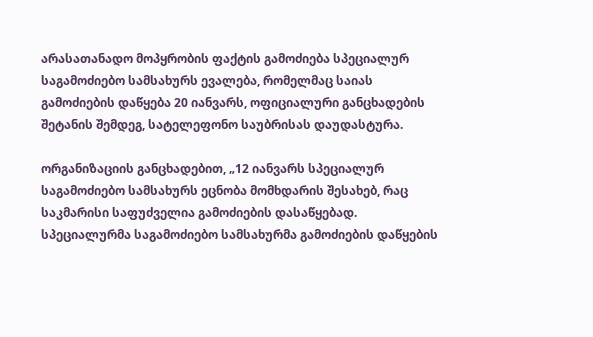არასათანადო მოპყრობის ფაქტის გამოძიება სპეციალურ საგამოძიებო სამსახურს ევალება, რომელმაც საიას გამოძიების დაწყება 20 იანვარს, ოფიციალური განცხადების შეტანის შემდეგ, სატელეფონო საუბრისას დაუდასტურა.

ორგანიზაციის განცხადებით, „12 იანვარს სპეციალურ საგამოძიებო სამსახურს ეცნობა მომხდარის შესახებ, რაც საკმარისი საფუძველია გამოძიების დასაწყებად. სპეციალურმა საგამოძიებო სამსახურმა გამოძიების დაწყების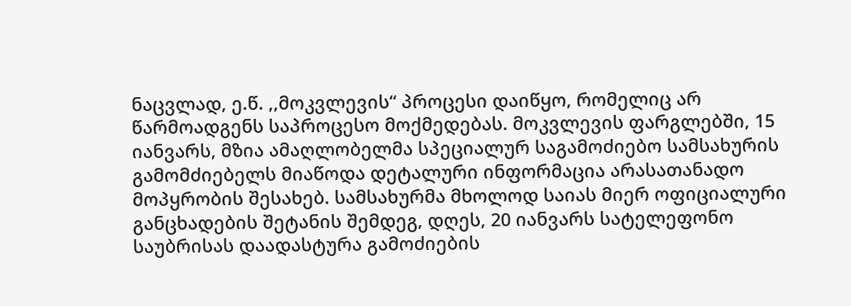ნაცვლად, ე.წ. ,,მოკვლევის“ პროცესი დაიწყო, რომელიც არ წარმოადგენს საპროცესო მოქმედებას. მოკვლევის ფარგლებში, 15 იანვარს, მზია ამაღლობელმა სპეციალურ საგამოძიებო სამსახურის გამომძიებელს მიაწოდა დეტალური ინფორმაცია არასათანადო მოპყრობის შესახებ. სამსახურმა მხოლოდ საიას მიერ ოფიციალური განცხადების შეტანის შემდეგ, დღეს, 20 იანვარს სატელეფონო საუბრისას დაადასტურა გამოძიების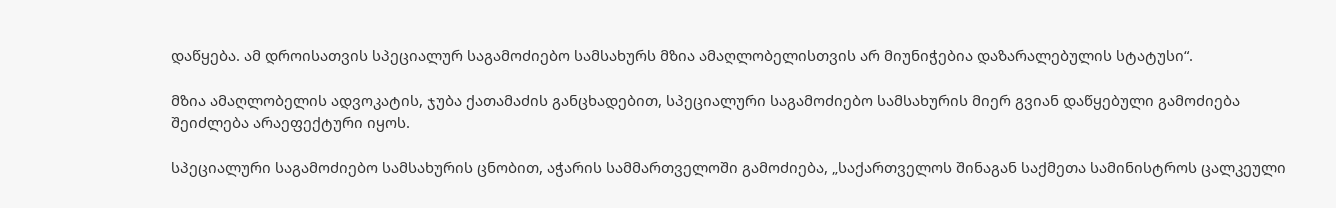დაწყება. ამ დროისათვის სპეციალურ საგამოძიებო სამსახურს მზია ამაღლობელისთვის არ მიუნიჭებია დაზარალებულის სტატუსი“.

მზია ამაღლობელის ადვოკატის, ჯუბა ქათამაძის განცხადებით, სპეციალური საგამოძიებო სამსახურის მიერ გვიან დაწყებული გამოძიება შეიძლება არაეფექტური იყოს.

სპეციალური საგამოძიებო სამსახურის ცნობით, აჭარის სამმართველოში გამოძიება, „საქართველოს შინაგან საქმეთა სამინისტროს ცალკეული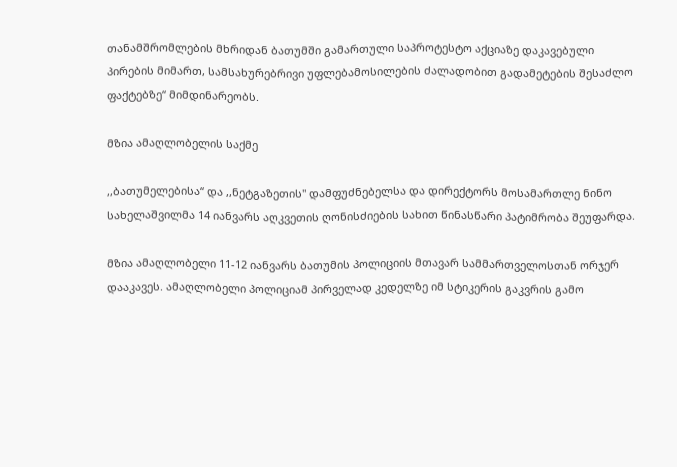თანამშრომლების მხრიდან ბათუმში გამართული საპროტესტო აქციაზე დაკავებული პირების მიმართ, სამსახურებრივი უფლებამოსილების ძალადობით გადამეტების შესაძლო ფაქტებზე“ მიმდინარეობს.

მზია ამაღლობელის საქმე

,,ბათუმელებისა“ და ,,ნეტგაზეთის" დამფუძნებელსა და დირექტორს მოსამართლე ნინო სახელაშვილმა 14 იანვარს აღკვეთის ღონისძიების სახით წინასწარი პატიმრობა შეუფარდა.

მზია ამაღლობელი 11-12 იანვარს ბათუმის პოლიციის მთავარ სამმართველოსთან ორჯერ დააკავეს. ამაღლობელი პოლიციამ პირველად კედელზე იმ სტიკერის გაკვრის გამო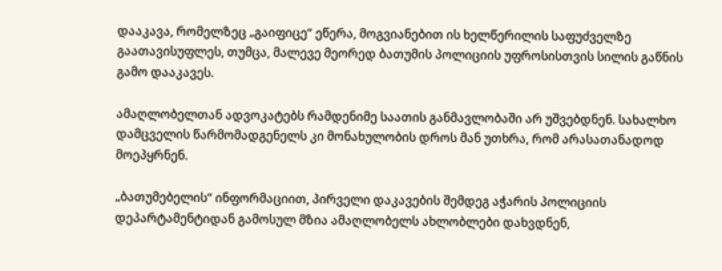დააკავა, რომელზეც „გაიფიცე“ ეწერა, მოგვიანებით ის ხელწერილის საფუძველზე გაათავისუფლეს, თუმცა, მალევე მეორედ ბათუმის პოლიციის უფროსისთვის სილის გაწნის გამო დააკავეს.

ამაღლობელთან ადვოკატებს რამდენიმე საათის განმავლობაში არ უშვებდნენ. სახალხო დამცველის წარმომადგენელს კი მონახულობის დროს მან უთხრა, რომ არასათანადოდ მოეპყრნენ.

„ბათუმებელის“ ინფორმაციით, პირველი დაკავების შემდეგ აჭარის პოლიციის დეპარტამენტიდან გამოსულ მზია ამაღლობელს ახლობლები დახვდნენ,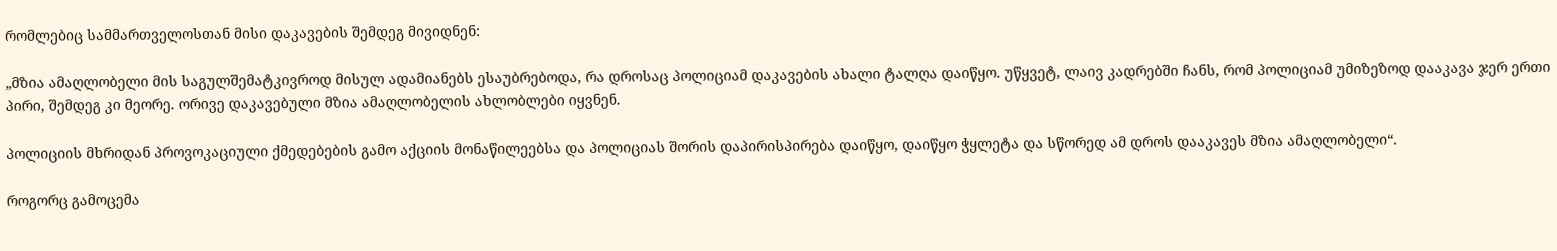რომლებიც სამმართველოსთან მისი დაკავების შემდეგ მივიდნენ:

„მზია ამაღლობელი მის საგულშემატკივროდ მისულ ადამიანებს ესაუბრებოდა, რა დროსაც პოლიციამ დაკავების ახალი ტალღა დაიწყო. უწყვეტ, ლაივ კადრებში ჩანს, რომ პოლიციამ უმიზეზოდ დააკავა ჯერ ერთი პირი, შემდეგ კი მეორე. ორივე დაკავებული მზია ამაღლობელის ახლობლები იყვნენ.

პოლიციის მხრიდან პროვოკაციული ქმედებების გამო აქციის მონაწილეებსა და პოლიციას შორის დაპირისპირება დაიწყო, დაიწყო ჭყლეტა და სწორედ ამ დროს დააკავეს მზია ამაღლობელი“.

როგორც გამოცემა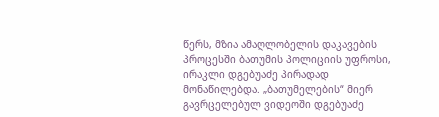წერს, მზია ამაღლობელის დაკავების პროცესში ბათუმის პოლიციის უფროსი, ირაკლი დგებუაძე პირადად მონაწილებდა. „ბათუმელების“ მიერ გავრცელებულ ვიდეოში დგებუაძე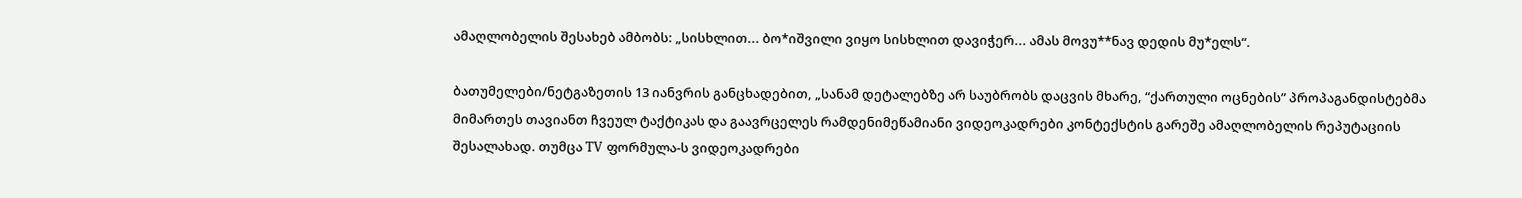ამაღლობელის შესახებ ამბობს: „სისხლით... ბო*იშვილი ვიყო სისხლით დავიჭერ... ამას მოვუ**ნავ დედის მუ*ელს“.

ბათუმელები/ნეტგაზეთის 13 იანვრის განცხადებით, „სანამ დეტალებზე არ საუბრობს დაცვის მხარე, “ქართული ოცნების” პროპაგანდისტებმა მიმართეს თავიანთ ჩვეულ ტაქტიკას და გაავრცელეს რამდენიმეწამიანი ვიდეოკადრები კონტექსტის გარეშე ამაღლობელის რეპუტაციის შესალახად. თუმცა TV ფორმულა-ს ვიდეოკადრები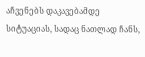აჩვენებს დაკავებამდე სიტუაციას, სადაც ნათლად ჩანს,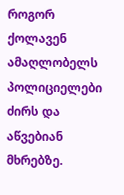როგორ ქოლავენ ამაღლობელს პოლიციელები ძირს და აწვებიან მხრებზე.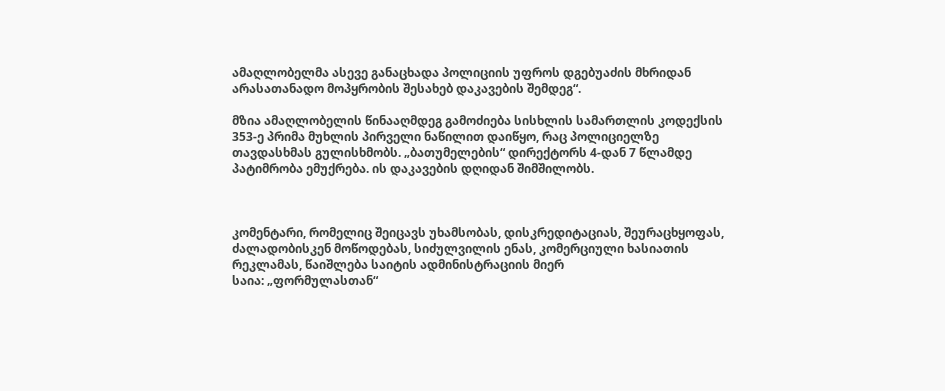ამაღლობელმა ასევე განაცხადა პოლიციის უფროს დგებუაძის მხრიდან არასათანადო მოპყრობის შესახებ დაკავების შემდეგ“.

მზია ამაღლობელის წინააღმდეგ გამოძიება სისხლის სამართლის კოდექსის 353-ე პრიმა მუხლის პირველი ნაწილით დაიწყო, რაც პოლიციელზე თავდასხმას გულისხმობს. „ბათუმელების“ დირექტორს 4-დან 7 წლამდე პატიმრობა ემუქრება. ის დაკავების დღიდან შიმშილობს.



კომენტარი, რომელიც შეიცავს უხამსობას, დისკრედიტაციას, შეურაცხყოფას, ძალადობისკენ მოწოდებას, სიძულვილის ენას, კომერციული ხასიათის რეკლამას, წაიშლება საიტის ადმინისტრაციის მიერ
საია: „ფორმულასთან“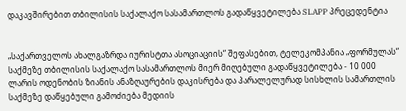დაკავშირებით თბილისის საქალაქო სასამართლოს გადაწყვეტილება SLAPP პრეცედენტია


„საქართველოს ახალგაზრდა იურისტთა ასოციაციის“ შეფასებით, ტელეკომპანია „ფორმულას“ საქმეზე თბილისის საქალაქო სასამართლოს მიერ მიღებული გადაწყვეტილება - 10 000 ლარის ოდენობის ზიანის ანაზღაურების დაკისრება და პარალელურად სისხლის სამართლის საქმეზე დაწყებული გამოძიება მედიის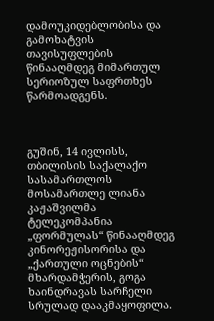დამოუკიდებლობისა და გამოხატვის თავისუფლების წინააღმდეგ მიმართულ სერიოზულ საფრთხეს წარმოადგენს.



გუშინ, 14 ივლისს, თბილისის საქალაქო სასამართლოს მოსამართლე ლიანა კაჟაშვილმა ტელეკომპანია „ფორმულას“ წინააღმდეგ კინორეჟისორისა და „ქართული ოცნების“ მხარდამჭერის, გოგა ხაინდრავას სარჩელი სრულად დააკმაყოფილა.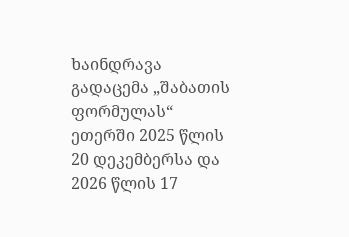ხაინდრავა გადაცემა „შაბათის ფორმულას“ ეთერში 2025 წლის 20 დეკემბერსა და 2026 წლის 17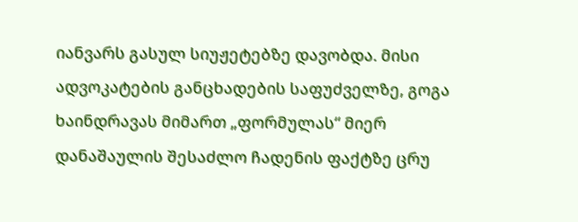იანვარს გასულ სიუჟეტებზე დავობდა. მისი ადვოკატების განცხადების საფუძველზე, გოგა ხაინდრავას მიმართ „ფორმულას“ მიერ დანაშაულის შესაძლო ჩადენის ფაქტზე ცრუ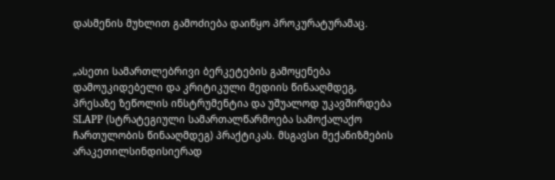დასმენის მუხლით გამოძიება დაიწყო პროკურატურამაც.


„ასეთი სამართლებრივი ბერკეტების გამოყენება დამოუკიდებელი და კრიტიკული მედიის წინააღმდეგ, პრესაზე ზეწოლის ინსტრუმენტია და უშუალოდ უკავშირდება SLAPP (სტრატეგიული სამართალწარმოება სამოქალაქო ჩართულობის წინააღმდეგ) პრაქტიკას. მსგავსი მექანიზმების არაკეთილსინდისიერად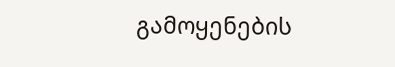გამოყენების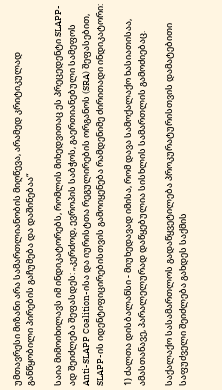უმთავრესი მიზანი არა სამართლიანობის მიღწევა, არამედ კრიტიკულად განწყობილი პირების გაჩუმება და დაშინებაა“

საია მიმოიხილავს იმ ინდიკატორებს, რომლის მიხედვითაც ეს პრეცედენტი SLAPP-ად შეიძლება შეფასდეს: „კერძოდ, ევროპის საბჭოს, გაერთიანებული სამეფოს Anti-SLAPP Coalition-ისა და იურისტთა რეგულირების ორგანოს (SRA) შეფასებით, SLAPP-ის იდენტიფიცირებისთვის გამოიყენება რამდენიმე ძირითადი ინდიკატორი:

1) ძალთა დისბალანსი - მიუხედავად იმისა, რომ დავა სამოქალაქო ხასიათისაა, ამასთანავე, პარალელურად დაწყებულია სისხლის სამართლის გამოძიებაც.

საქალაქო სასამართლოს გადაწყვეტილება პროკურატურისთვის დამატებითი საფუძველი შეიძლება გახდეს საქმის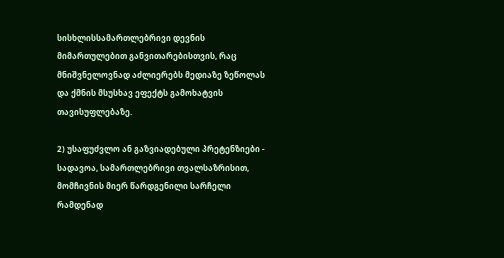სისხლისსამართლებრივი დევნის მიმართულებით განვითარებისთვის, რაც მნიშვნელოვნად აძლიერებს მედიაზე ზეწოლას და ქმნის მსუსხავ ეფექტს გამოხატვის თავისუფლებაზე.

2) უსაფუძვლო ან გაზვიადებული პრეტენზიები - სადავოა, სამართლებრივი თვალსაზრისით, მომჩივნის მიერ წარდგენილი სარჩელი რამდენად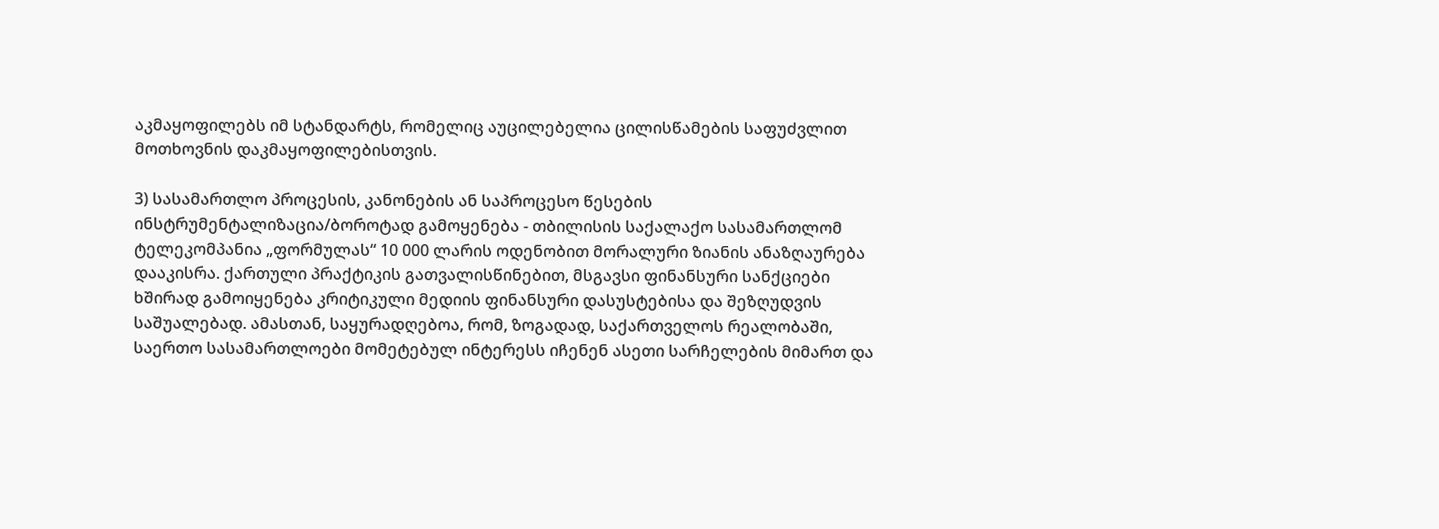აკმაყოფილებს იმ სტანდარტს, რომელიც აუცილებელია ცილისწამების საფუძვლით მოთხოვნის დაკმაყოფილებისთვის.

3) სასამართლო პროცესის, კანონების ან საპროცესო წესების ინსტრუმენტალიზაცია/ბოროტად გამოყენება - თბილისის საქალაქო სასამართლომ ტელეკომპანია „ფორმულას“ 10 000 ლარის ოდენობით მორალური ზიანის ანაზღაურება დააკისრა. ქართული პრაქტიკის გათვალისწინებით, მსგავსი ფინანსური სანქციები ხშირად გამოიყენება კრიტიკული მედიის ფინანსური დასუსტებისა და შეზღუდვის საშუალებად. ამასთან, საყურადღებოა, რომ, ზოგადად, საქართველოს რეალობაში, საერთო სასამართლოები მომეტებულ ინტერესს იჩენენ ასეთი სარჩელების მიმართ და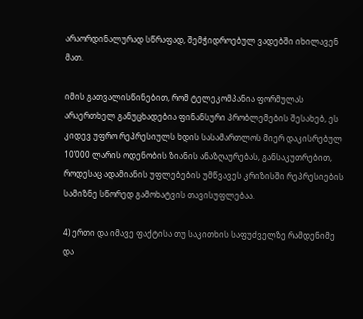არაორდინალურად სწრაფად, შემჭიდროებულ ვადებში იხილავენ მათ.

იმის გათვალისწინებით, რომ ტელეკომპანია ფორმულას არაერთხელ განუცხადებია ფინანსური პრობლემების შესახებ, ეს კიდევ უფრო რეპრესიულს ხდის სასამართლოს მიერ დაკისრებულ 10’000 ლარის ოდენობის ზიანის ანაზღაურებას, განსაკუთრებით, როდესაც ადამიანის უფლებების უმწვავეს კრიზისში რეპრესიების სამიზნე სწორედ გამოხატვის თავისუფლებაა.

4) ერთი და იმავე ფაქტისა თუ საკითხის საფუძველზე რამდენიმე და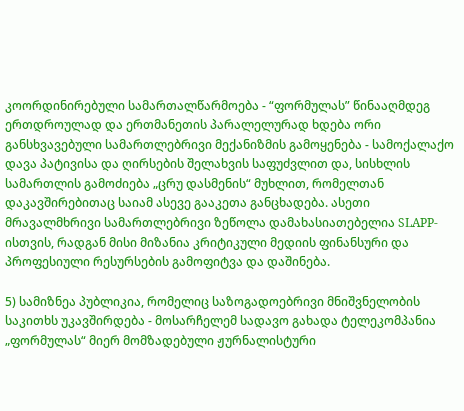კოორდინირებული სამართალწარმოება - “ფორმულას” წინააღმდეგ ერთდროულად და ერთმანეთის პარალელურად ხდება ორი განსხვავებული სამართლებრივი მექანიზმის გამოყენება - სამოქალაქო დავა პატივისა და ღირსების შელახვის საფუძვლით და, სისხლის სამართლის გამოძიება „ცრუ დასმენის“ მუხლით, რომელთან დაკავშირებითაც საიამ ასევე გააკეთა განცხადება. ასეთი მრავალმხრივი სამართლებრივი ზეწოლა დამახასიათებელია SLAPP-ისთვის, რადგან მისი მიზანია კრიტიკული მედიის ფინანსური და პროფესიული რესურსების გამოფიტვა და დაშინება.

5) სამიზნეა პუბლიკია, რომელიც საზოგადოებრივი მნიშვნელობის საკითხს უკავშირდება - მოსარჩელემ სადავო გახადა ტელეკომპანია „ფორმულას“ მიერ მომზადებული ჟურნალისტური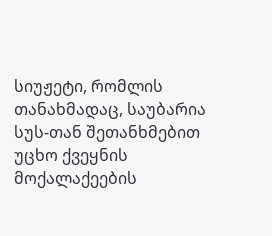სიუჟეტი, რომლის თანახმადაც, საუბარია სუს-თან შეთანხმებით უცხო ქვეყნის მოქალაქეების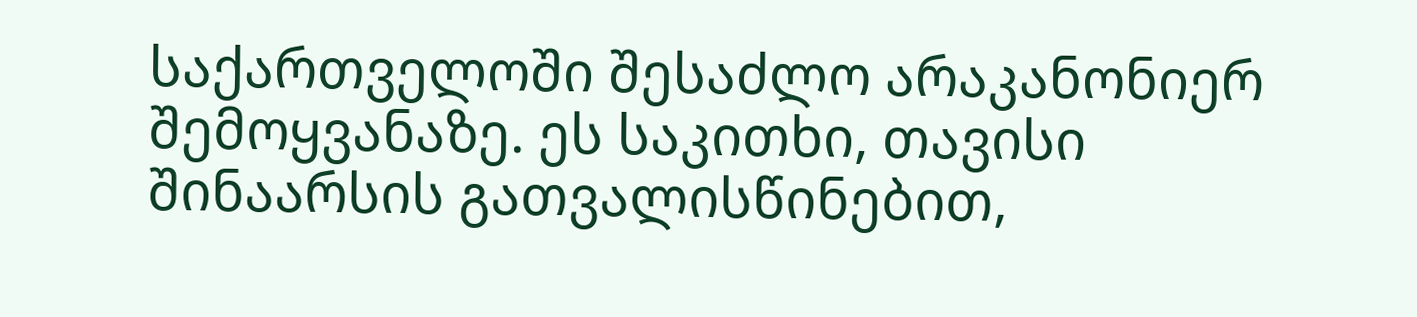საქართველოში შესაძლო არაკანონიერ შემოყვანაზე. ეს საკითხი, თავისი შინაარსის გათვალისწინებით,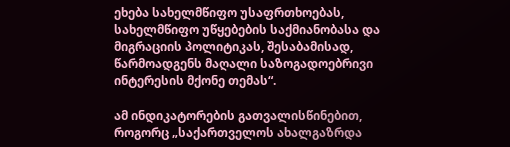ეხება სახელმწიფო უსაფრთხოებას, სახელმწიფო უწყებების საქმიანობასა და მიგრაციის პოლიტიკას, შესაბამისად, წარმოადგენს მაღალი საზოგადოებრივი ინტერესის მქონე თემას“.

ამ ინდიკატორების გათვალისწინებით, როგორც „საქართველოს ახალგაზრდა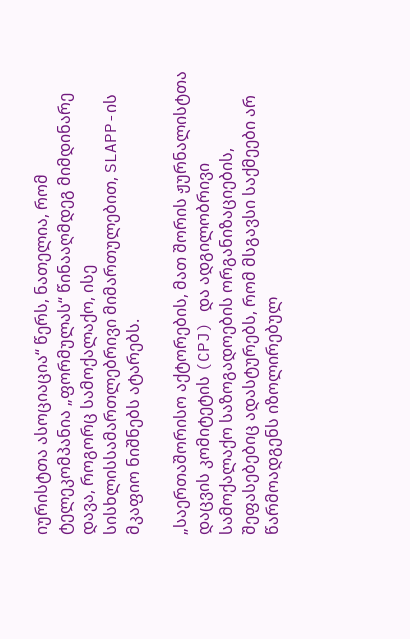იურისტთა ასოციაცია“ წერს, ნათელია, რომ ტელეკომპანია „ფორმულას“ წინააღმდეგ მიმდინარე დავა, როგორც სამოქალაქო, ისე სისხლისსამართლებრივი მიმართულებით, SLAPP-ის მკაფიო ნიშნებს ატარებს.

„საერთაშორისო აქტორების, მათ შორის ჟურნალისტთა დაცვის კომიტეტის (CPJ) და ადგილობრივი სამოქალაქო საზოგადოების ორგანიზაციების, შეფასებებიც ადასტურებს, რომ მსგავსი საქმეები არ წარმოადგენს იზოლირებულ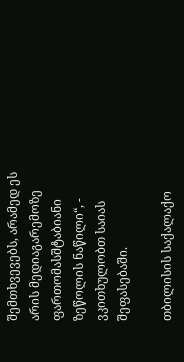შემთხვევებს, არამედ ეს არის მედიაგარემოზე ფართომასშტაბიანი ზეწოლის ნაწილი“, - ვკითხულობთ საიას შეფასებაში.

თბილისის საქალაქო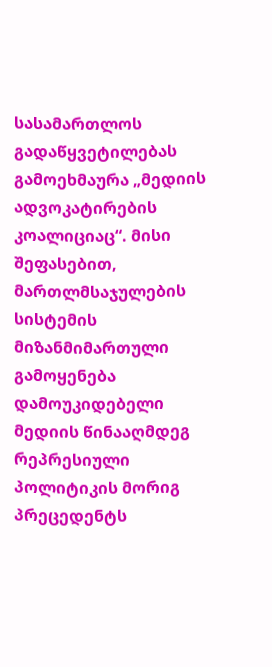სასამართლოს გადაწყვეტილებას გამოეხმაურა „მედიის ადვოკატირების კოალიციაც“. მისი შეფასებით, მართლმსაჯულების სისტემის მიზანმიმართული გამოყენება დამოუკიდებელი მედიის წინააღმდეგ რეპრესიული პოლიტიკის მორიგ პრეცედენტს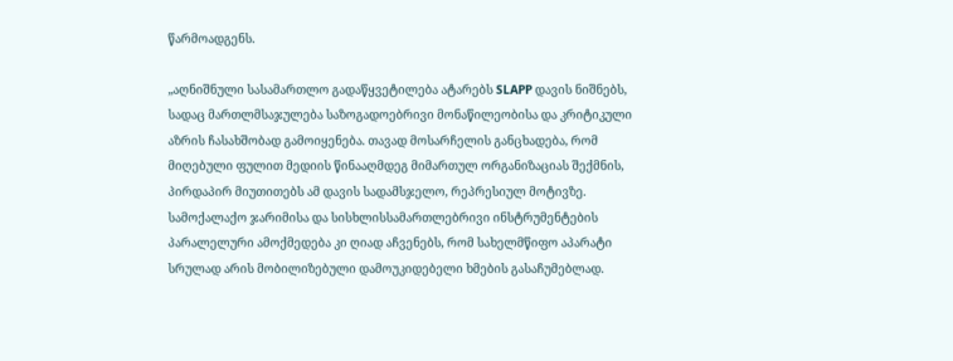წარმოადგენს.

„აღნიშნული სასამართლო გადაწყვეტილება ატარებს SLAPP დავის ნიშნებს, სადაც მართლმსაჯულება საზოგადოებრივი მონაწილეობისა და კრიტიკული აზრის ჩასახშობად გამოიყენება. თავად მოსარჩელის განცხადება, რომ მიღებული ფულით მედიის წინააღმდეგ მიმართულ ორგანიზაციას შექმნის, პირდაპირ მიუთითებს ამ დავის სადამსჯელო, რეპრესიულ მოტივზე. სამოქალაქო ჯარიმისა და სისხლისსამართლებრივი ინსტრუმენტების პარალელური ამოქმედება კი ღიად აჩვენებს, რომ სახელმწიფო აპარატი სრულად არის მობილიზებული დამოუკიდებელი ხმების გასაჩუმებლად.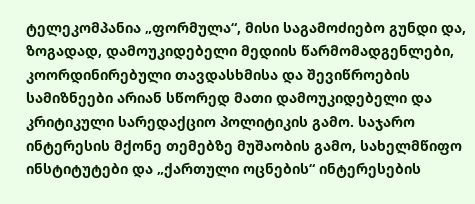ტელეკომპანია „ფორმულა“, მისი საგამოძიებო გუნდი და, ზოგადად, დამოუკიდებელი მედიის წარმომადგენლები, კოორდინირებული თავდასხმისა და შევიწროების სამიზნეები არიან სწორედ მათი დამოუკიდებელი და კრიტიკული სარედაქციო პოლიტიკის გამო. საჯარო ინტერესის მქონე თემებზე მუშაობის გამო, სახელმწიფო ინსტიტუტები და „ქართული ოცნების“ ინტერესების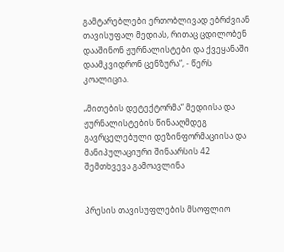გამტარებლები ერთობლივად ებრძვიან თავისუფალ მედიას, რითაც ცდილობენ დააშინონ ჟურნალისტები და ქვეყანაში დაამკვიდრონ ცენზურა“, - წერს კოალიცია.

„მითების დეტექტორმა“ მედიისა და ჟურნალისტების წინააღმდეგ გავრცელებული დეზინფორმაციისა და მანიპულაციური შინაარსის 42 შემთხვევა გამოავლინა


პრესის თავისუფლების მსოფლიო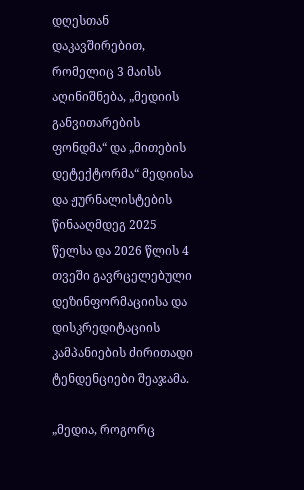დღესთან დაკავშირებით, რომელიც 3 მაისს აღინიშნება, „მედიის განვითარების ფონდმა“ და „მითების დეტექტორმა“ მედიისა და ჟურნალისტების წინააღმდეგ 2025 წელსა და 2026 წლის 4 თვეში გავრცელებული დეზინფორმაციისა და დისკრედიტაციის კამპანიების ძირითადი ტენდენციები შეაჯამა.

„მედია, როგორც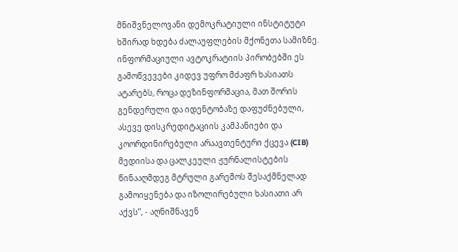მნიშვნელოვანი დემოკრატიული ინსტიტუტი ხშირად ხდება ძალაუფლების მქონეთა სამიზნე. ინფორმაციული ავტოკრატიის პირობებში ეს გამოწვევები კიდევ უფრო მძაფრ ხასიათს ატარებს, როცა დეზინფორმაცია, მათ შორის გენდერული და იდენტობაზე დაფუძნებული, ასევე დისკრედიტაციის კამპანიები და კოორდინირებული არაავთენტური ქცევა (CIB) მედიისა და ცალკეული ჟურნალისტების წინააღმდეგ მტრული გარემოს შესაქმნელად გამოიყენება და იზოლირებული ხასიათი არ აქვს“, - აღნიშნავენ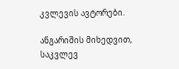კვლევის ავტორები.

ანგარიშის მიხედვით, საკვლევ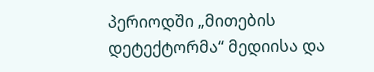პერიოდში „მითების დეტექტორმა“ მედიისა და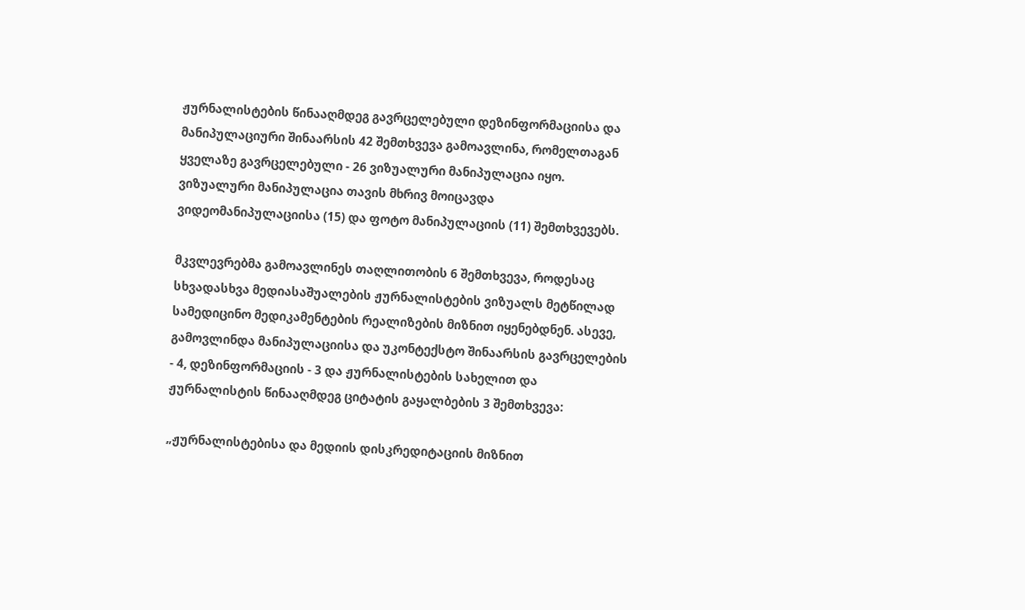ჟურნალისტების წინააღმდეგ გავრცელებული დეზინფორმაციისა და მანიპულაციური შინაარსის 42 შემთხვევა გამოავლინა, რომელთაგან ყველაზე გავრცელებული - 26 ვიზუალური მანიპულაცია იყო. ვიზუალური მანიპულაცია თავის მხრივ მოიცავდა ვიდეომანიპულაციისა (15) და ფოტო მანიპულაციის (11) შემთხვევებს.

მკვლევრებმა გამოავლინეს თაღლითობის 6 შემთხვევა, როდესაც სხვადასხვა მედიასაშუალების ჟურნალისტების ვიზუალს მეტწილად სამედიცინო მედიკამენტების რეალიზების მიზნით იყენებდნენ. ასევე, გამოვლინდა მანიპულაციისა და უკონტექსტო შინაარსის გავრცელების - 4, დეზინფორმაციის - 3 და ჟურნალისტების სახელით და ჟურნალისტის წინააღმდეგ ციტატის გაყალბების 3 შემთხვევა:

„ჟურნალისტებისა და მედიის დისკრედიტაციის მიზნით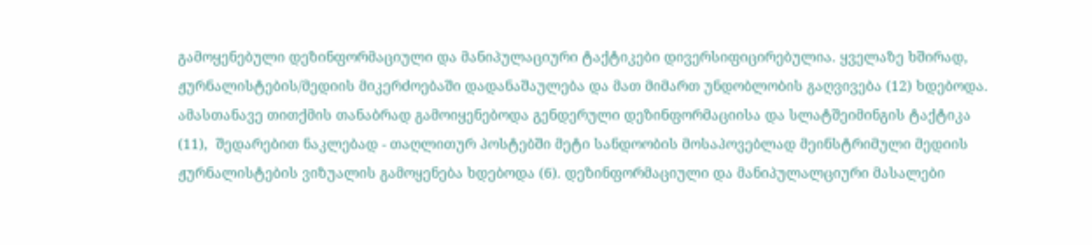გამოყენებული დეზინფორმაციული და მანიპულაციური ტაქტიკები დივერსიფიცირებულია. ყველაზე ხშირად, ჟურნალისტების/მედიის მიკერძოებაში დადანაშაულება და მათ მიმართ უნდობლობის გაღვივება (12) ხდებოდა. ამასთანავე თითქმის თანაბრად გამოიყენებოდა გენდერული დეზინფორმაციისა და სლატშეიმინგის ტაქტიკა (11),  შედარებით ნაკლებად - თაღლითურ პოსტებში მეტი სანდოობის მოსაპოვებლად მეინსტრიმული მედიის ჟურნალისტების ვიზუალის გამოყენება ხდებოდა (6). დეზინფორმაციული და მანიპულალციური მასალები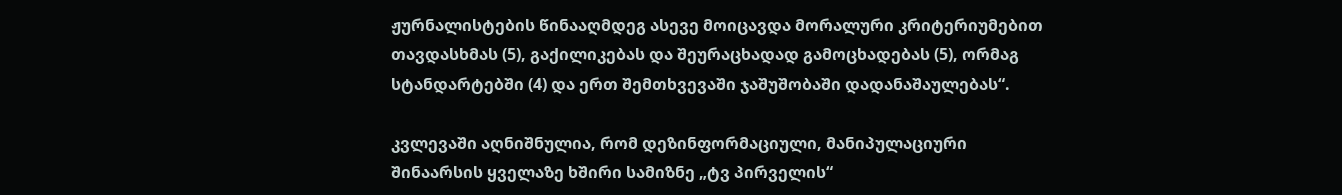ჟურნალისტების წინააღმდეგ ასევე მოიცავდა მორალური კრიტერიუმებით თავდასხმას (5), გაქილიკებას და შეურაცხადად გამოცხადებას (5), ორმაგ სტანდარტებში (4) და ერთ შემთხვევაში ჯაშუშობაში დადანაშაულებას“.

კვლევაში აღნიშნულია, რომ დეზინფორმაციული, მანიპულაციური შინაარსის ყველაზე ხშირი სამიზნე „ტვ პირველის“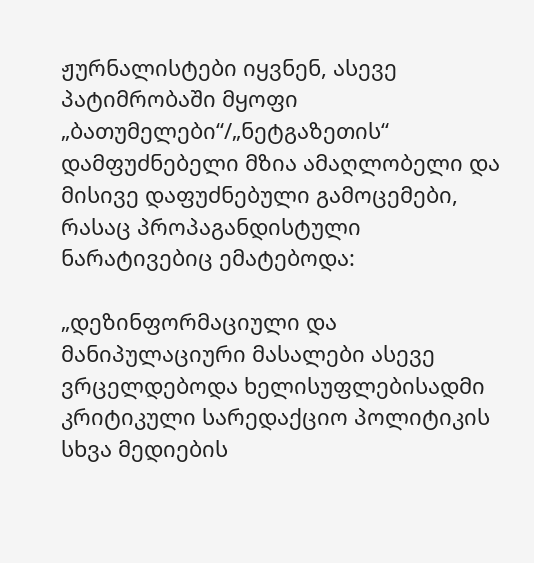ჟურნალისტები იყვნენ, ასევე პატიმრობაში მყოფი „ბათუმელები“/„ნეტგაზეთის“ დამფუძნებელი მზია ამაღლობელი და მისივე დაფუძნებული გამოცემები, რასაც პროპაგანდისტული ნარატივებიც ემატებოდა:

„დეზინფორმაციული და მანიპულაციური მასალები ასევე ვრცელდებოდა ხელისუფლებისადმი კრიტიკული სარედაქციო პოლიტიკის სხვა მედიების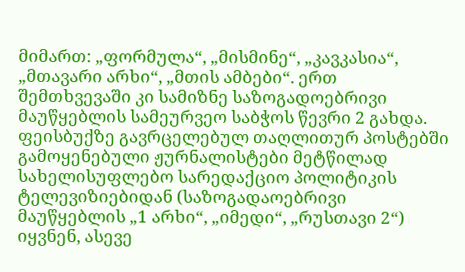მიმართ: „ფორმულა“, „მისმინე“, „კავკასია“, „მთავარი არხი“, „მთის ამბები“. ერთ შემთხვევაში კი სამიზნე საზოგადოებრივი მაუწყებლის სამეურვეო საბჭოს წევრი 2 გახდა. ფეისბუქზე გავრცელებულ თაღლითურ პოსტებში გამოყენებული ჟურნალისტები მეტწილად სახელისუფლებო სარედაქციო პოლიტიკის ტელევიზიებიდან (საზოგადაოებრივი მაუწყებლის „1 არხი“, „იმედი“, „რუსთავი 2“) იყვნენ, ასევე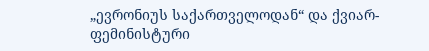„ევრონიუს საქართველოდან“ და ქვიარ-ფემინისტური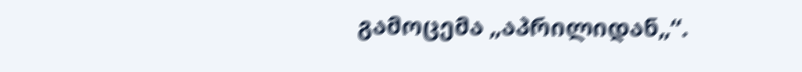გამოცემა „აპრილიდან„“.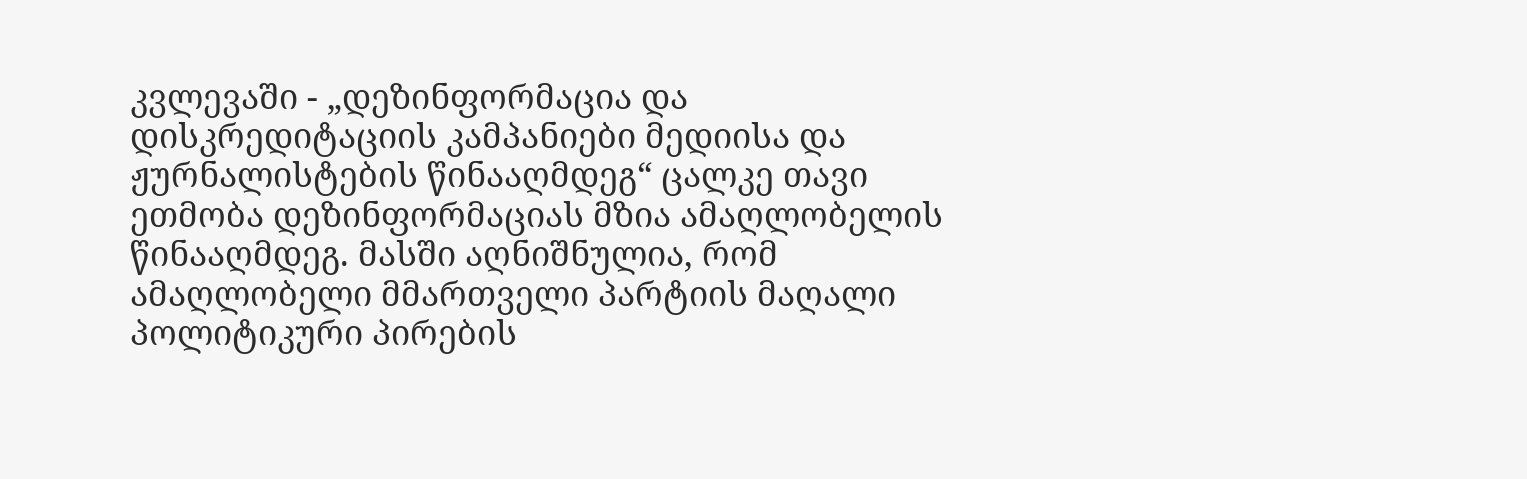კვლევაში - „დეზინფორმაცია და დისკრედიტაციის კამპანიები მედიისა და ჟურნალისტების წინააღმდეგ“ ცალკე თავი ეთმობა დეზინფორმაციას მზია ამაღლობელის წინააღმდეგ. მასში აღნიშნულია, რომ ამაღლობელი მმართველი პარტიის მაღალი პოლიტიკური პირების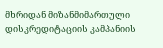მხრიდან მიზანმიმართული დისკრედიტაციის კამპანიის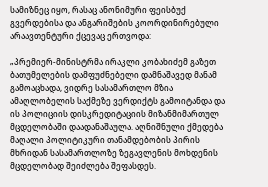სამიზნეც იყო, რასაც ანონიმური ფეისბუქ გვერდებისა და ანგარიშების კოორდინირებული არაავთენტური ქცევაც ერთვოდა:

„პრემიერ-მინისტრმა ირაკლი კობახიძემ გაზეთ ბათუმელების დამფუძნებელი დამნაშავედ მანამ გამოაცხადა, ვიდრე სასამართლო მზია ამაღლობელის საქმეზე ვერდიქტს გამოიტანდა და ის პოლიციის დისკრედიტაციის მიზანმიმართულ მცდელობაში დაადანაშაულა. აღნიშნული ქმედება მაღალი პოლიტიკური თანამდებობის პირის მხრიდან სასამართლოზე ზეგავლენის მოხდენის მცდელობად შეიძლება შეფასდეს.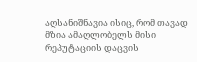აღსანიშნავია ისიც, რომ თავად მზია ამაღლობელს მისი რეპუტაციის დაცვის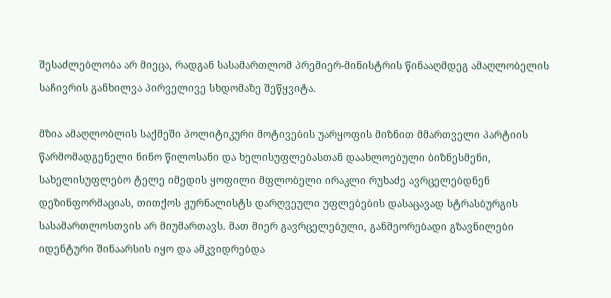შესაძლებლობა არ მიეცა, რადგან სასამართლომ პრემიერ-მინისტრის წინააღმდეგ ამაღლობელის საჩივრის განხილვა პირველივე სხდომაზე შეწყვიტა.

მზია ამაღლობლის საქმეში პოლიტიკური მოტივების უარყოფის მიზნით მმართველი პარტიის წარმომადგენელი ნინო წილოსანი და ხელისუფლებასთან დაახლოებული ბიზნესმენი, სახელისუფლებო ტელე იმედის ყოფილი მფლობელი ირაკლი რუხაძე ავრცელებდნენ დეზინფორმაციას, თითქოს ჟურნალისტს დარღვეული უფლებების დასაცავად სტრასბურგის სასამართლოსთვის არ მიუმართავს. მათ მიერ გავრცელებული, განმეორებადი გზავნილები იდენტური შინაარსის იყო და ამკვიდრებდა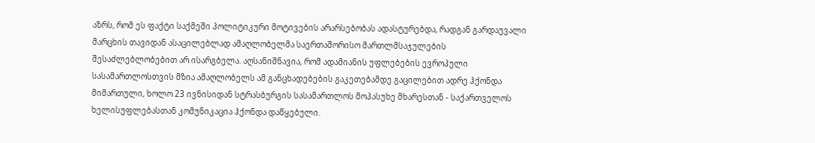აზრს, რომ ეს ფაქტი საქმეში პოლიტიკური მოტივების არარსებობას ადასტურებდა, რადგან გარდაუვალი მარცხის თავიდან ასაცილებლად ამაღლობელმა საერთაშორისო მართლმსაჯულების შესაძლებლობებით არ ისარგბელა. აღსანიშნავია, რომ ადამიანის უფლებების ევროპული სასამართლოსთვის მზია ამაღლობელს ამ განცხადებების გაკეთებამდე გაცილებით ადრე ჰქონდა მიმართული, ხოლო 23 ივნისიდან სტრასბურგის სასამართლოს მოპასუხე მხარესთან - საქართველოს ხელისუფლებასთან კომუნიკაცია ჰქონდა დაწყებული.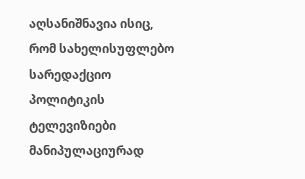აღსანიშნავია ისიც, რომ სახელისუფლებო სარედაქციო პოლიტიკის ტელევიზიები მანიპულაციურად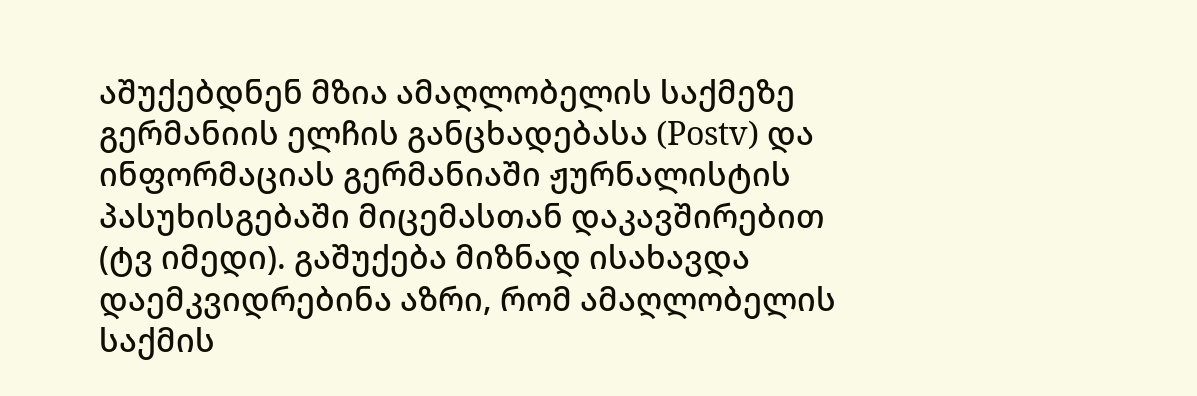აშუქებდნენ მზია ამაღლობელის საქმეზე გერმანიის ელჩის განცხადებასა (Postv) და ინფორმაციას გერმანიაში ჟურნალისტის პასუხისგებაში მიცემასთან დაკავშირებით (ტვ იმედი). გაშუქება მიზნად ისახავდა დაემკვიდრებინა აზრი, რომ ამაღლობელის საქმის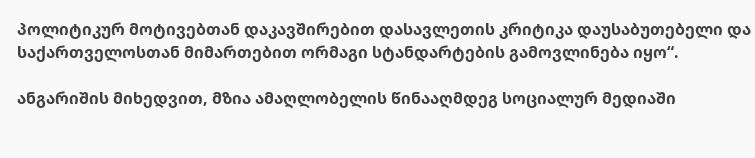პოლიტიკურ მოტივებთან დაკავშირებით დასავლეთის კრიტიკა დაუსაბუთებელი და საქართველოსთან მიმართებით ორმაგი სტანდარტების გამოვლინება იყო“.

ანგარიშის მიხედვით, მზია ამაღლობელის წინააღმდეგ სოციალურ მედიაში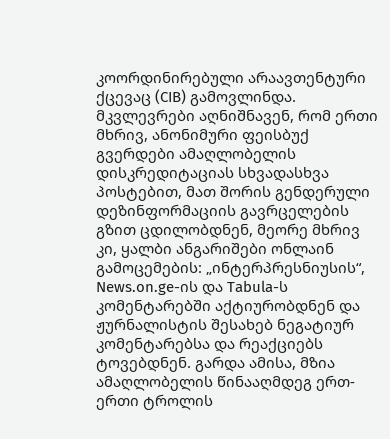კოორდინირებული არაავთენტური ქცევაც (CIB) გამოვლინდა. მკვლევრები აღნიშნავენ, რომ ერთი მხრივ, ანონიმური ფეისბუქ გვერდები ამაღლობელის დისკრედიტაციას სხვადასხვა პოსტებით, მათ შორის გენდერული დეზინფორმაციის გავრცელების გზით ცდილობდნენ, მეორე მხრივ კი, ყალბი ანგარიშები ონლაინ გამოცემების: „ინტერპრესნიუსის“, News.on.ge-ის და Tabula-ს კომენტარებში აქტიურობდნენ და ჟურნალისტის შესახებ ნეგატიურ კომენტარებსა და რეაქციებს ტოვებდნენ. გარდა ამისა, მზია ამაღლობელის წინააღმდეგ ერთ-ერთი ტროლის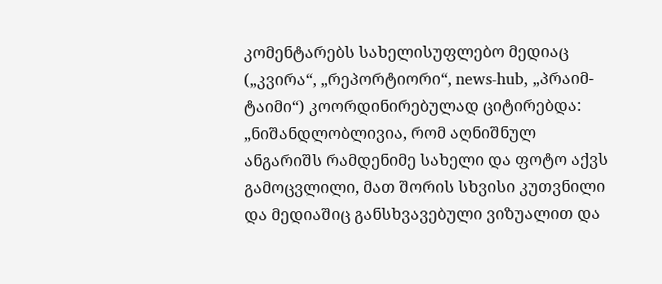კომენტარებს სახელისუფლებო მედიაც („კვირა“, „რეპორტიორი“, news-hub, „პრაიმ-ტაიმი“) კოორდინირებულად ციტირებდა: „ნიშანდლობლივია, რომ აღნიშნულ ანგარიშს რამდენიმე სახელი და ფოტო აქვს გამოცვლილი, მათ შორის სხვისი კუთვნილი და მედიაშიც განსხვავებული ვიზუალით და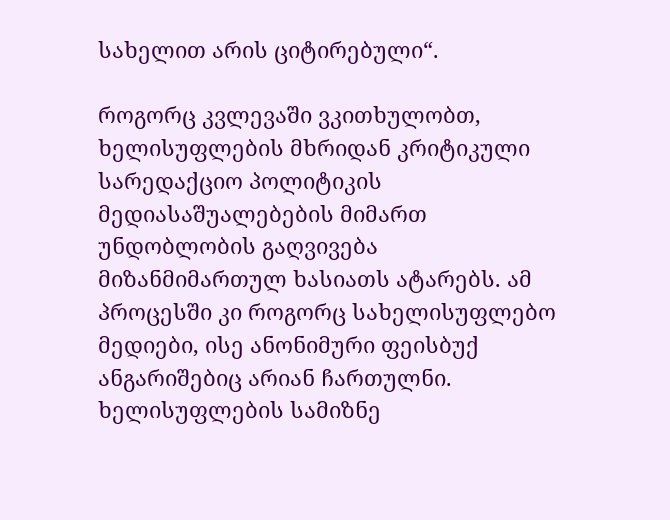სახელით არის ციტირებული“.

როგორც კვლევაში ვკითხულობთ, ხელისუფლების მხრიდან კრიტიკული სარედაქციო პოლიტიკის მედიასაშუალებების მიმართ უნდობლობის გაღვივება მიზანმიმართულ ხასიათს ატარებს. ამ პროცესში კი როგორც სახელისუფლებო მედიები, ისე ანონიმური ფეისბუქ ანგარიშებიც არიან ჩართულნი. ხელისუფლების სამიზნე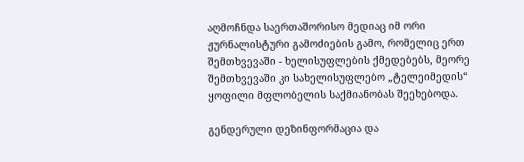აღმოჩნდა საერთაშორისო მედიაც იმ ორი ჟურნალისტური გამოძიების გამო, რომელიც ერთ შემთხვევაში - ხელისუფლების ქმედებებს, მეორე შემთხვევაში კი სახელისუფლებო „ტელეიმედის“ ყოფილი მფლობელის საქმიანობას შეეხებოდა.

გენდერული დეზინფორმაცია და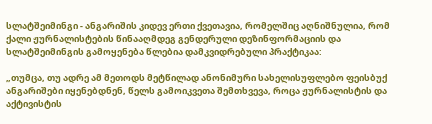სლატშეიმინგი - ანგარიშის კიდევ ერთი ქვეთავია, რომელშიც აღნიშნულია, რომ ქალი ჟურნალისტების წინააღმდეგ გენდერული დეზინფორმაციის და სლატშეიმინგის გამოყენება წლებია დამკვიდრებული პრაქტიკაა:

„თუმცა, თუ ადრე ამ მეთოდს მეტწილად ანონიმური სახელისუფლებო ფეისბუქ ანგარიშები იყენებდნენ, წელს გამოიკვეთა შემთხვევა, როცა ჟურნალისტის და აქტივისტის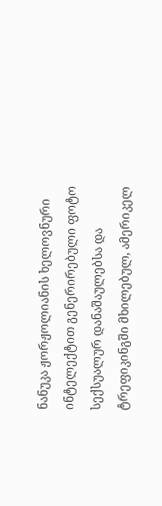ნანუკა ჟორჟოლიანის ხელოვნური ინტელექტით გენერირებული ფოტო სექსუალურ დანაშაულებსა და ტრეფიკინგში მხილებულ, ამერიკელ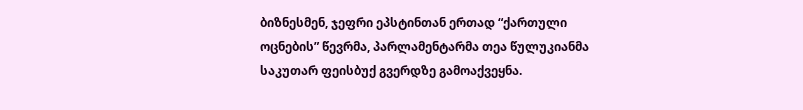ბიზნესმენ, ჯეფრი ეპსტინთან ერთად “ქართული ოცნების” წევრმა, პარლამენტარმა თეა წულუკიანმა საკუთარ ფეისბუქ გვერდზე გამოაქვეყნა.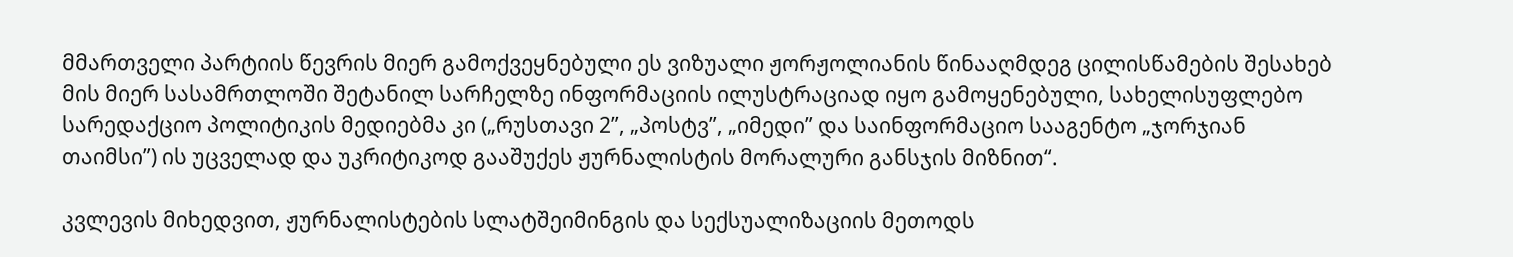მმართველი პარტიის წევრის მიერ გამოქვეყნებული ეს ვიზუალი ჟორჟოლიანის წინააღმდეგ ცილისწამების შესახებ მის მიერ სასამრთლოში შეტანილ სარჩელზე ინფორმაციის ილუსტრაციად იყო გამოყენებული, სახელისუფლებო სარედაქციო პოლიტიკის მედიებმა კი („რუსთავი 2”, „პოსტვ”, „იმედი” და საინფორმაციო სააგენტო „ჯორჯიან თაიმსი”) ის უცველად და უკრიტიკოდ გააშუქეს ჟურნალისტის მორალური განსჯის მიზნით“.

კვლევის მიხედვით, ჟურნალისტების სლატშეიმინგის და სექსუალიზაციის მეთოდს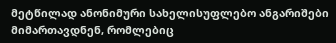მეტწილად ანონიმური სახელისუფლებო ანგარიშები მიმართავდნენ, რომლებიც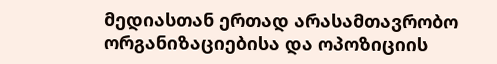მედიასთან ერთად არასამთავრობო ორგანიზაციებისა და ოპოზიციის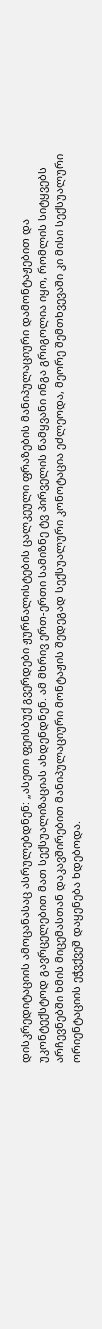დისკრედიტაციის ამოცანასაც ასრულებდნენ: „ასეთი ფეისბუქ გვერდები ჟურნალისტების ცალკეული ფრაზების მანიპულაციური დამონტაჟებით და უკონტექსტოდ გავრცელებით მათ სექსუალიზაციას ახდენდნენ. ამ მხრივ ერთ-ერთი სამიზნე ტვ პირველის წამყვანი ინგა გრიგოლია იყო, რომლის სიტყვებს არჩევნებში ხმის მიცემასთან დაკავშირებით მანიპულაციური მონტაჟის შედეგად სექსუალური კონოტაცია ეძლეოდა, მეორე შემთხვევაში კი მისი სექსუალური ორიენტაციის ეჭვქვეშ დაყენება ხდებოდა.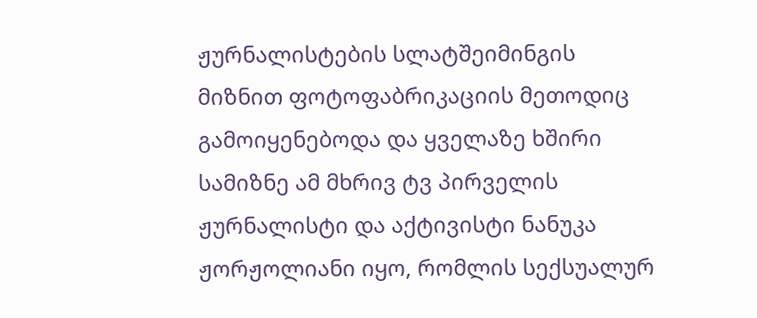ჟურნალისტების სლატშეიმინგის მიზნით ფოტოფაბრიკაციის მეთოდიც გამოიყენებოდა და ყველაზე ხშირი სამიზნე ამ მხრივ ტვ პირველის ჟურნალისტი და აქტივისტი ნანუკა ჟორჟოლიანი იყო, რომლის სექსუალურ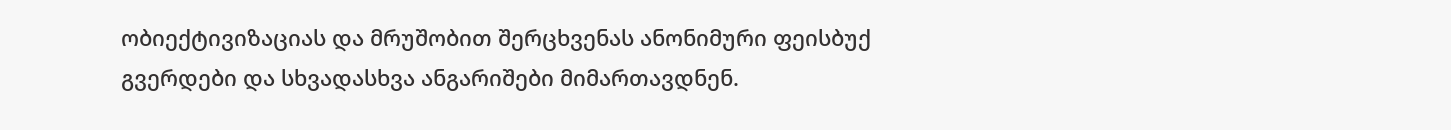ობიექტივიზაციას და მრუშობით შერცხვენას ანონიმური ფეისბუქ გვერდები და სხვადასხვა ანგარიშები მიმართავდნენ.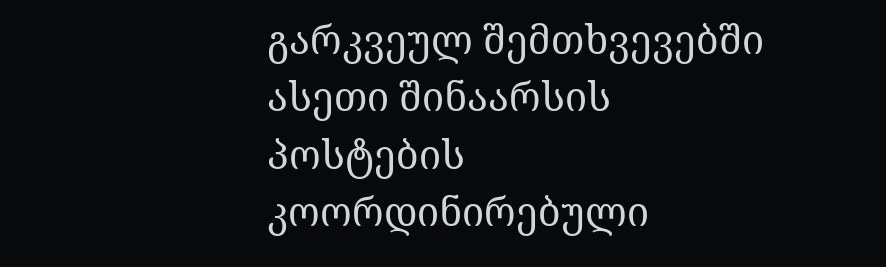გარკვეულ შემთხვევებში ასეთი შინაარსის პოსტების კოორდინირებული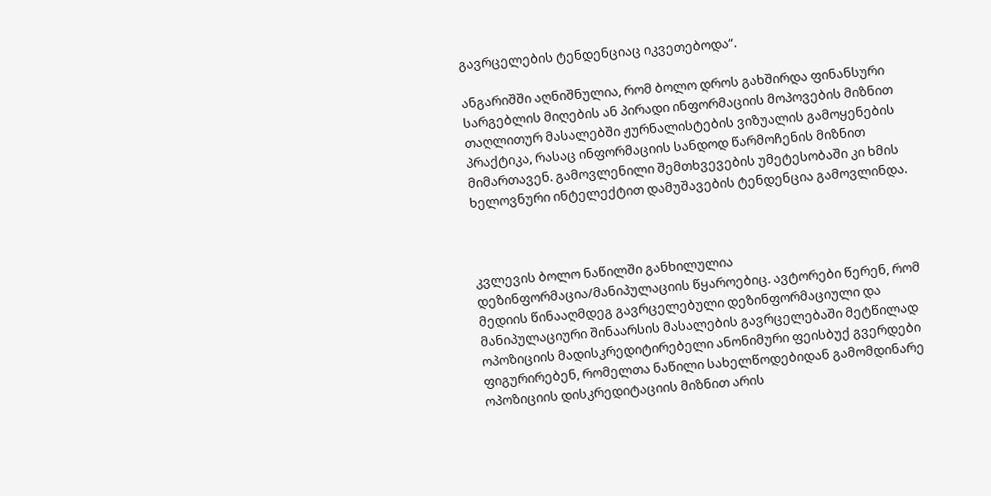გავრცელების ტენდენციაც იკვეთებოდა“.

ანგარიშში აღნიშნულია, რომ ბოლო დროს გახშირდა ფინანსური სარგებლის მიღების ან პირადი ინფორმაციის მოპოვების მიზნით თაღლითურ მასალებში ჟურნალისტების ვიზუალის გამოყენების პრაქტიკა, რასაც ინფორმაციის სანდოდ წარმოჩენის მიზნით მიმართავენ. გამოვლენილი შემთხვევების უმეტესობაში კი ხმის ხელოვნური ინტელექტით დამუშავების ტენდენცია გამოვლინდა.



კვლევის ბოლო ნაწილში განხილულია დეზინფორმაცია/მანიპულაციის წყაროებიც. ავტორები წერენ, რომ მედიის წინააღმდეგ გავრცელებული დეზინფორმაციული და მანიპულაციური შინაარსის მასალების გავრცელებაში მეტწილად ოპოზიციის მადისკრედიტირებელი ანონიმური ფეისბუქ გვერდები ფიგურირებენ, რომელთა ნაწილი სახელწოდებიდან გამომდინარე ოპოზიციის დისკრედიტაციის მიზნით არის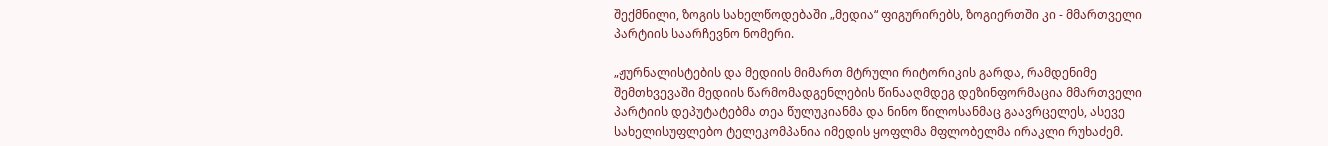შექმნილი, ზოგის სახელწოდებაში „მედია“ ფიგურირებს, ზოგიერთში კი - მმართველი პარტიის საარჩევნო ნომერი.

„ჟურნალისტების და მედიის მიმართ მტრული რიტორიკის გარდა, რამდენიმე შემთხვევაში მედიის წარმომადგენლების წინააღმდეგ დეზინფორმაცია მმართველი პარტიის დეპუტატებმა თეა წულუკიანმა და ნინო წილოსანმაც გაავრცელეს, ასევე სახელისუფლებო ტელეკომპანია იმედის ყოფლმა მფლობელმა ირაკლი რუხაძემ.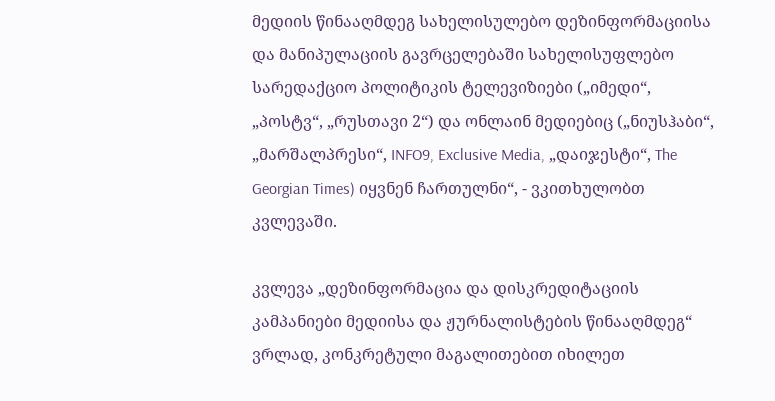მედიის წინააღმდეგ სახელისულებო დეზინფორმაციისა და მანიპულაციის გავრცელებაში სახელისუფლებო სარედაქციო პოლიტიკის ტელევიზიები („იმედი“, „პოსტვ“, „რუსთავი 2“) და ონლაინ მედიებიც („ნიუსჰაბი“, „მარშალპრესი“, INFO9, Exclusive Media, „დაიჯესტი“, The Georgian Times) იყვნენ ჩართულნი“, - ვკითხულობთ კვლევაში.

კვლევა „დეზინფორმაცია და დისკრედიტაციის კამპანიები მედიისა და ჟურნალისტების წინააღმდეგ“ ვრლად, კონკრეტული მაგალითებით იხილეთ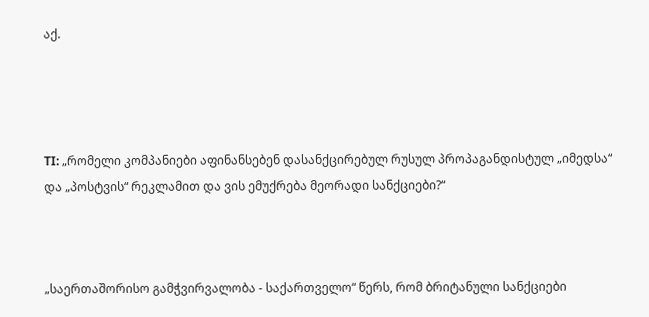აქ.




TI: „რომელი კომპანიები აფინანსებენ დასანქცირებულ რუსულ პროპაგანდისტულ „იმედსა“ და „პოსტვის“ რეკლამით და ვის ემუქრება მეორადი სანქციები?“



„საერთაშორისო გამჭვირვალობა - საქართველო“ წერს, რომ ბრიტანული სანქციები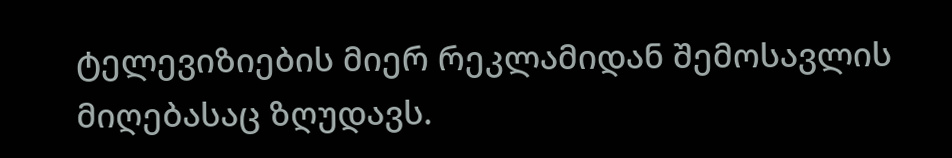ტელევიზიების მიერ რეკლამიდან შემოსავლის მიღებასაც ზღუდავს.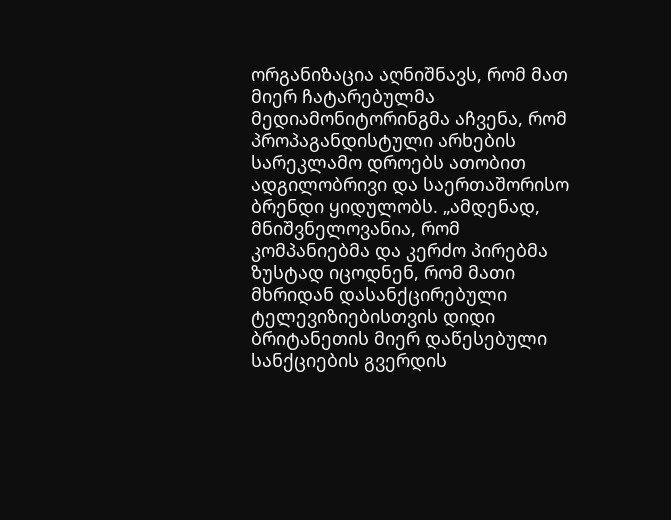ორგანიზაცია აღნიშნავს, რომ მათ მიერ ჩატარებულმა მედიამონიტორინგმა აჩვენა, რომ პროპაგანდისტული არხების სარეკლამო დროებს ათობით ადგილობრივი და საერთაშორისო ბრენდი ყიდულობს. „ამდენად, მნიშვნელოვანია, რომ კომპანიებმა და კერძო პირებმა ზუსტად იცოდნენ, რომ მათი მხრიდან დასანქცირებული ტელევიზიებისთვის დიდი ბრიტანეთის მიერ დაწესებული სანქციების გვერდის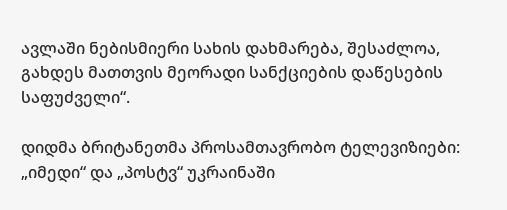ავლაში ნებისმიერი სახის დახმარება, შესაძლოა, გახდეს მათთვის მეორადი სანქციების დაწესების საფუძველი“.

დიდმა ბრიტანეთმა პროსამთავრობო ტელევიზიები: „იმედი“ და „პოსტვ“ უკრაინაში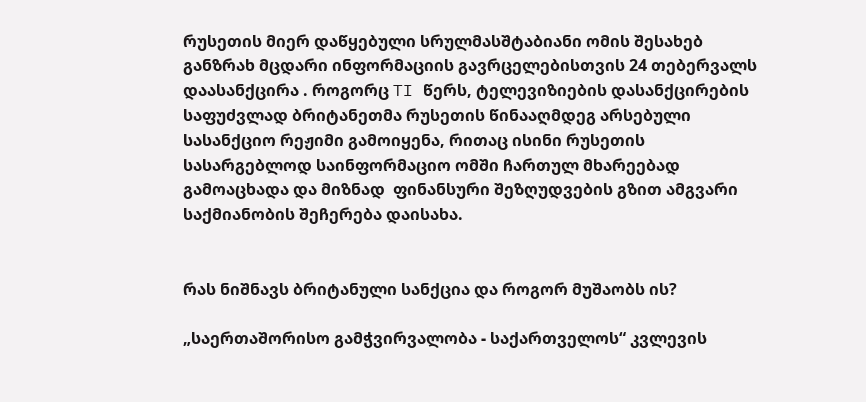რუსეთის მიერ დაწყებული სრულმასშტაბიანი ომის შესახებ განზრახ მცდარი ინფორმაციის გავრცელებისთვის 24 თებერვალს დაასანქცირა . როგორც TI წერს, ტელევიზიების დასანქცირების საფუძვლად ბრიტანეთმა რუსეთის წინააღმდეგ არსებული სასანქციო რეჟიმი გამოიყენა, რითაც ისინი რუსეთის სასარგებლოდ საინფორმაციო ომში ჩართულ მხარეებად გამოაცხადა და მიზნად  ფინანსური შეზღუდვების გზით ამგვარი საქმიანობის შეჩერება დაისახა.


რას ნიშნავს ბრიტანული სანქცია და როგორ მუშაობს ის?

„საერთაშორისო გამჭვირვალობა - საქართველოს“ კვლევის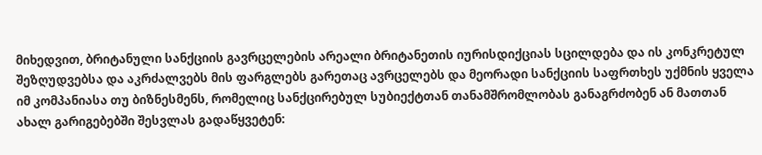მიხედვით, ბრიტანული სანქციის გავრცელების არეალი ბრიტანეთის იურისდიქციას სცილდება და ის კონკრეტულ შეზღუდვებსა და აკრძალვებს მის ფარგლებს გარეთაც ავრცელებს და მეორადი სანქციის საფრთხეს უქმნის ყველა იმ კომპანიასა თუ ბიზნესმენს, რომელიც სანქცირებულ სუბიექტთან თანამშრომლობას განაგრძობენ ან მათთან ახალ გარიგებებში შესვლას გადაწყვეტენ: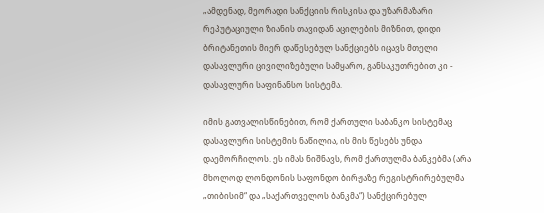„ამდენად, მეორადი სანქციის რისკისა და უზარმაზარი რეპუტაციული ზიანის თავიდან აცილების მიზნით, დიდი ბრიტანეთის მიერ დაწესებულ სანქციებს იცავს მთელი დასავლური ცივილიზებული სამყარო, განსაკუთრებით კი - დასავლური საფინანსო სისტემა.

იმის გათვალისწინებით, რომ ქართული საბანკო სისტემაც დასავლური სისტემის ნაწილია, ის მის წესებს უნდა დაემორჩილოს. ეს იმას ნიშნავს, რომ ქართულმა ბანკებმა (არა მხოლოდ ლონდონის საფონდო ბირჟაზე რეგისტრირებულმა „თიბისიმ“ და „საქართველოს ბანკმა“) სანქცირებულ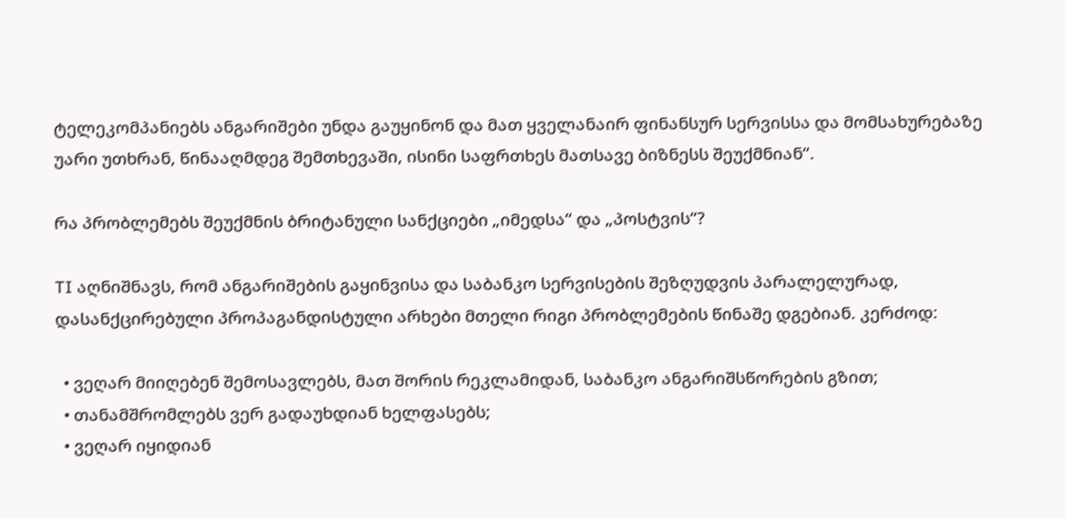ტელეკომპანიებს ანგარიშები უნდა გაუყინონ და მათ ყველანაირ ფინანსურ სერვისსა და მომსახურებაზე უარი უთხრან, წინააღმდეგ შემთხევაში, ისინი საფრთხეს მათსავე ბიზნესს შეუქმნიან“.

რა პრობლემებს შეუქმნის ბრიტანული სანქციები „იმედსა“ და „პოსტვის“?

TI აღნიშნავს, რომ ანგარიშების გაყინვისა და საბანკო სერვისების შეზღუდვის პარალელურად, დასანქცირებული პროპაგანდისტული არხები მთელი რიგი პრობლემების წინაშე დგებიან. კერძოდ:

  • ვეღარ მიიღებენ შემოსავლებს, მათ შორის რეკლამიდან, საბანკო ანგარიშსწორების გზით;
  • თანამშრომლებს ვერ გადაუხდიან ხელფასებს;
  • ვეღარ იყიდიან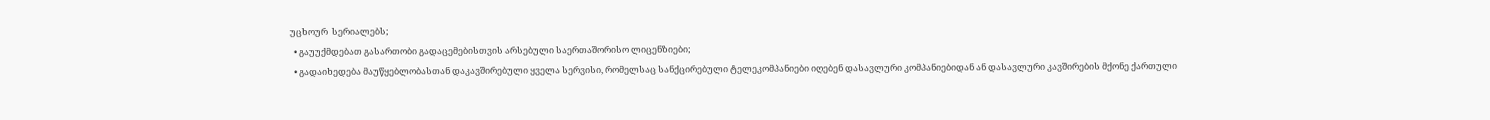უცხოურ  სერიალებს;
  • გაუუქმდებათ გასართობი გადაცემებისთვის არსებული საერთაშორისო ლიცენზიები;
  • გადაიხედება მაუწყებლობასთან დაკავშირებული ყველა სერვისი, რომელსაც სანქცირებული ტელეკომპანიები იღებენ დასავლური კომპანიებიდან ან დასავლური კავშირების მქონე ქართული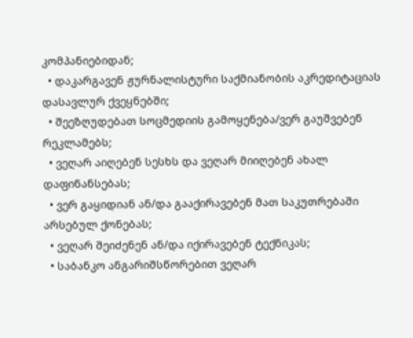კომპანიებიდან;
  • დაკარგავენ ჟურნალისტური საქმიანობის აკრედიტაციას დასავლურ ქვეყნებში;
  • შეეზღუდებათ სოცმედიის გამოყენება/ვერ გაუშვებენ რეკლამებს;
  • ვეღარ აიღებენ სესხს და ვეღარ მიიღებენ ახალ დაფინანსებას;
  • ვერ გაყიდიან ან/და გააქირავებენ მათ საკუთრებაში არსებულ ქონებას;
  • ვეღარ შეიძენენ ან/და იქირავებენ ტექნიკას;
  • საბანკო ანგარიშსწორებით ვეღარ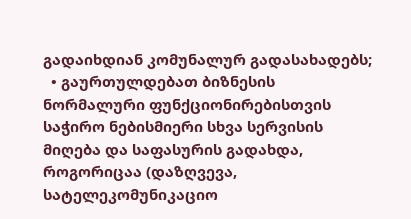გადაიხდიან კომუნალურ გადასახადებს;
  • გაურთულდებათ ბიზნესის ნორმალური ფუნქციონირებისთვის საჭირო ნებისმიერი სხვა სერვისის მიღება და საფასურის გადახდა, როგორიცაა (დაზღვევა, სატელეკომუნიკაციო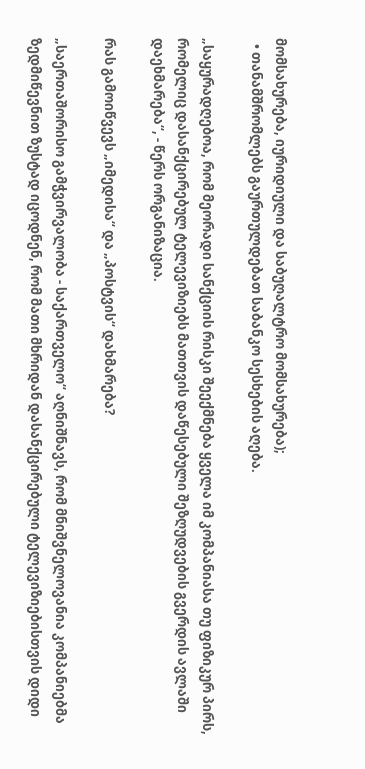მომსახურება, იურიდიული და საბუღალტრო მომსახურება);
  • თანამშრომლებს გაურთულდებათ საბანკო სესხების აღება.

„საყურადღებოა, რომ მეორადი სანქციის რისკი შეექმნება ყველა იმ კომპანიასა თუ ფიზიკურ პირს, რომელიც დასანქცირებულ ტელევიზიებს მათთვის დაწესებული შეზღუდვების გვერდის ავლაში დაეხმარება“, - წერს ორგანიზაცია.

რას გამოიწვევს „იმედისა“ და „პოსტვის“ დახმარება?

„საერთაშორისო გამჭვირვალობა - საქართველო“ აღნიშნავს, რომ მნიშვნელოვანია კომპანიებმა ზედმიწევნით ზუსტად იცოდნენ, რომ მათი მხრიდან დასანქცირებული ტელევიზიებისთვის დიდი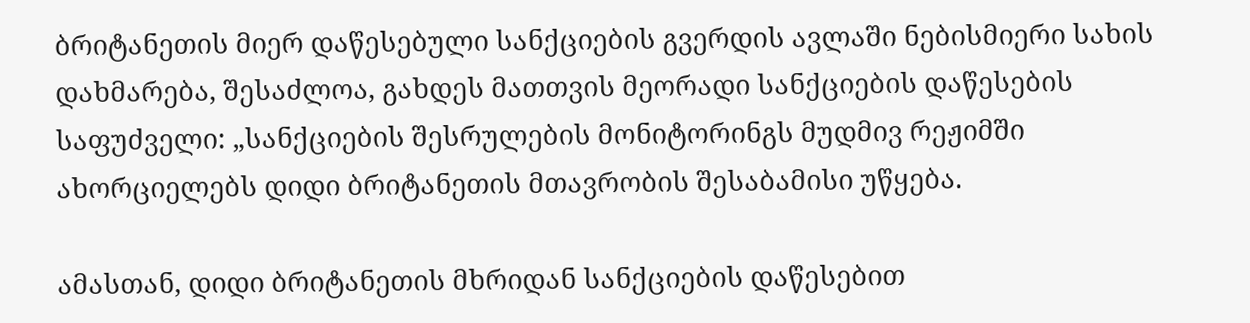ბრიტანეთის მიერ დაწესებული სანქციების გვერდის ავლაში ნებისმიერი სახის დახმარება, შესაძლოა, გახდეს მათთვის მეორადი სანქციების დაწესების საფუძველი: „სანქციების შესრულების მონიტორინგს მუდმივ რეჟიმში ახორციელებს დიდი ბრიტანეთის მთავრობის შესაბამისი უწყება.

ამასთან, დიდი ბრიტანეთის მხრიდან სანქციების დაწესებით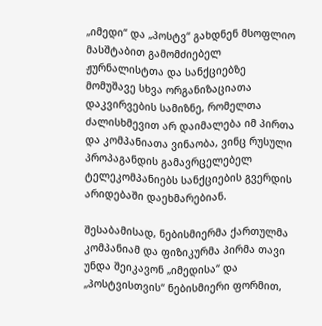„იმედი“ და „პოსტვ“ გახდნენ მსოფლიო მასშტაბით გამომძიებელ ჟურნალისტთა და სანქციებზე მომუშავე სხვა ორგანიზაციათა დაკვირვების სამიზნე, რომელთა ძალისხმევით არ დაიმალება იმ პირთა და კომპანიათა ვინაობა, ვინც რუსული პროპაგანდის გამავრცელებელ ტელეკომპანიებს სანქციების გვერდის არიდებაში დაეხმარებიან.

შესაბამისად, ნებისმიერმა ქართულმა კომპანიამ და ფიზიკურმა პირმა თავი უნდა შეიკავონ „იმედისა“ და „პოსტვისთვის“ ნებისმიერი ფორმით,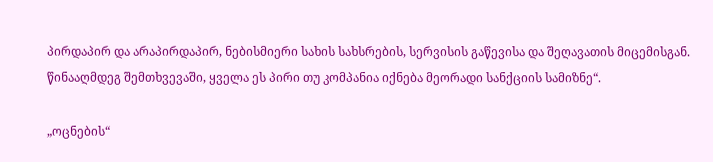პირდაპირ და არაპირდაპირ, ნებისმიერი სახის სახსრების, სერვისის გაწევისა და შეღავათის მიცემისგან. წინააღმდეგ შემთხვევაში, ყველა ეს პირი თუ კომპანია იქნება მეორადი სანქციის სამიზნე“.

„ოცნების“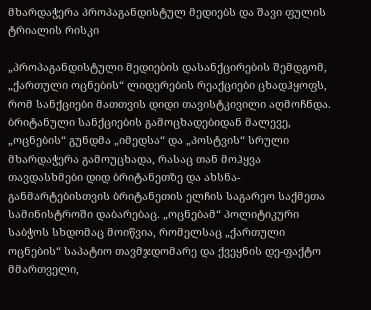მხარდაჭერა პროპაგანდისტულ მედიებს და შავი ფულის ტრიალის რისკი

„პროპაგანდისტული მედიების დასანქცირების შემდგომ, „ქართული ოცნების“ ლიდერების რეაქციები ცხადჰყოფს, რომ სანქციები მათთვის დიდი თავისტკივილი აღმოჩნდა. ბრიტანული სანქციების გამოცხადებიდან მალევე, „ოცნების“ გუნდმა „იმედსა“ და „პოსტვის“ სრული მხარდაჭერა გამოუცხადა, რასაც თან მოჰყვა თავდასხმები დიდ ბრიტანეთზე და ახსნა-განმარტებისთვის ბრიტანეთის ელჩის საგარეო საქმეთა სამინისტროში დაბარებაც. „ოცნებამ“ პოლიტიკური საბჭოს სხდომაც მოიწვია, რომელსაც „ქართული ოცნების“ საპატიო თავმჯდომარე და ქვეყნის დე-ფაქტო მმართველი,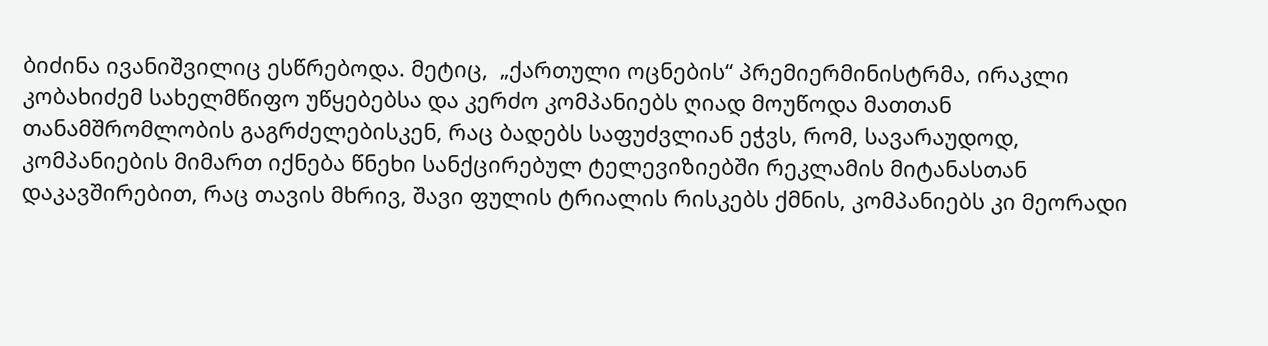ბიძინა ივანიშვილიც ესწრებოდა. მეტიც,  „ქართული ოცნების“ პრემიერმინისტრმა, ირაკლი კობახიძემ სახელმწიფო უწყებებსა და კერძო კომპანიებს ღიად მოუწოდა მათთან თანამშრომლობის გაგრძელებისკენ, რაც ბადებს საფუძვლიან ეჭვს, რომ, სავარაუდოდ, კომპანიების მიმართ იქნება წნეხი სანქცირებულ ტელევიზიებში რეკლამის მიტანასთან დაკავშირებით, რაც თავის მხრივ, შავი ფულის ტრიალის რისკებს ქმნის, კომპანიებს კი მეორადი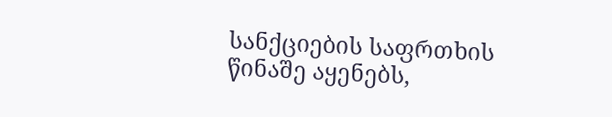სანქციების საფრთხის წინაშე აყენებს,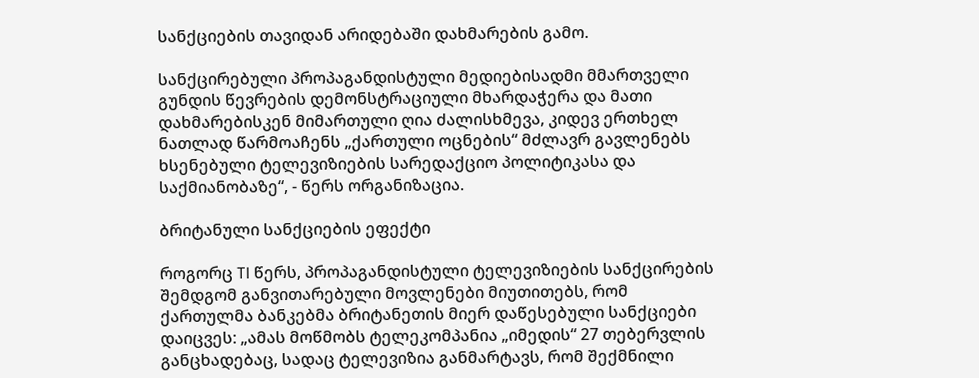სანქციების თავიდან არიდებაში დახმარების გამო.

სანქცირებული პროპაგანდისტული მედიებისადმი მმართველი გუნდის წევრების დემონსტრაციული მხარდაჭერა და მათი დახმარებისკენ მიმართული ღია ძალისხმევა, კიდევ ერთხელ ნათლად წარმოაჩენს „ქართული ოცნების“ მძლავრ გავლენებს ხსენებული ტელევიზიების სარედაქციო პოლიტიკასა და საქმიანობაზე“, - წერს ორგანიზაცია.

ბრიტანული სანქციების ეფექტი

როგორც TI წერს, პროპაგანდისტული ტელევიზიების სანქცირების შემდგომ განვითარებული მოვლენები მიუთითებს, რომ ქართულმა ბანკებმა ბრიტანეთის მიერ დაწესებული სანქციები დაიცვეს: „ამას მოწმობს ტელეკომპანია „იმედის“ 27 თებერვლის განცხადებაც, სადაც ტელევიზია განმარტავს, რომ შექმნილი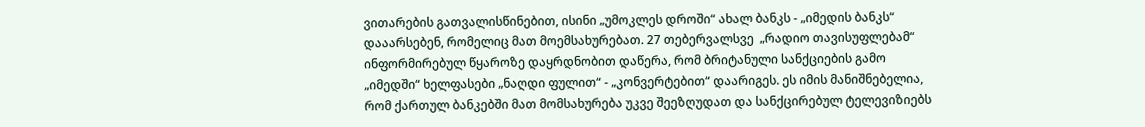ვითარების გათვალისწინებით, ისინი „უმოკლეს დროში“ ახალ ბანკს - „იმედის ბანკს“ დააარსებენ, რომელიც მათ მოემსახურებათ. 27 თებერვალსვე  „რადიო თავისუფლებამ“ ინფორმირებულ წყაროზე დაყრდნობით დაწერა, რომ ბრიტანული სანქციების გამო „იმედში“ ხელფასები „ნაღდი ფულით“ - „კონვერტებით“ დაარიგეს. ეს იმის მანიშნებელია, რომ ქართულ ბანკებში მათ მომსახურება უკვე შეეზღუდათ და სანქცირებულ ტელევიზიებს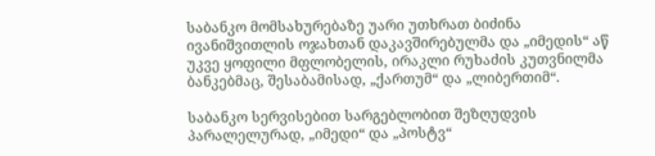საბანკო მომსახურებაზე უარი უთხრათ ბიძინა ივანიშვითლის ოჯახთან დაკავშირებულმა და „იმედის“ აწ უკვე ყოფილი მფლობელის, ირაკლი რუხაძის კუთვნილმა ბანკებმაც, შესაბამისად, „ქართუმ“ და „ლიბერთიმ“.

საბანკო სერვისებით სარგებლობით შეზღუდვის პარალელურად, „იმედი“ და „პოსტვ“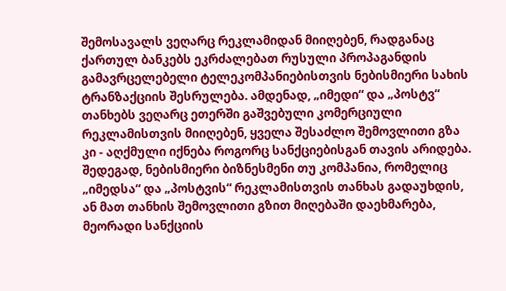შემოსავალს ვეღარც რეკლამიდან მიიღებენ, რადგანაც ქართულ ბანკებს ეკრძალებათ რუსული პროპაგანდის გამავრცელებელი ტელეკომპანიებისთვის ნებისმიერი სახის ტრანზაქციის შესრულება. ამდენად, „იმედი“ და „პოსტვ“ თანხებს ვეღარც ეთერში გაშვებული კომერციული რეკლამისთვის მიიღებენ, ყველა შესაძლო შემოვლითი გზა კი - აღქმული იქნება როგორც სანქციებისგან თავის არიდება. შედეგად, ნებისმიერი ბიზნესმენი თუ კომპანია, რომელიც „იმედსა“ და „პოსტვის“ რეკლამისთვის თანხას გადაუხდის, ან მათ თანხის შემოვლითი გზით მიღებაში დაეხმარება, მეორადი სანქციის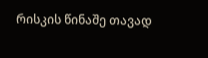რისკის წინაშე თავად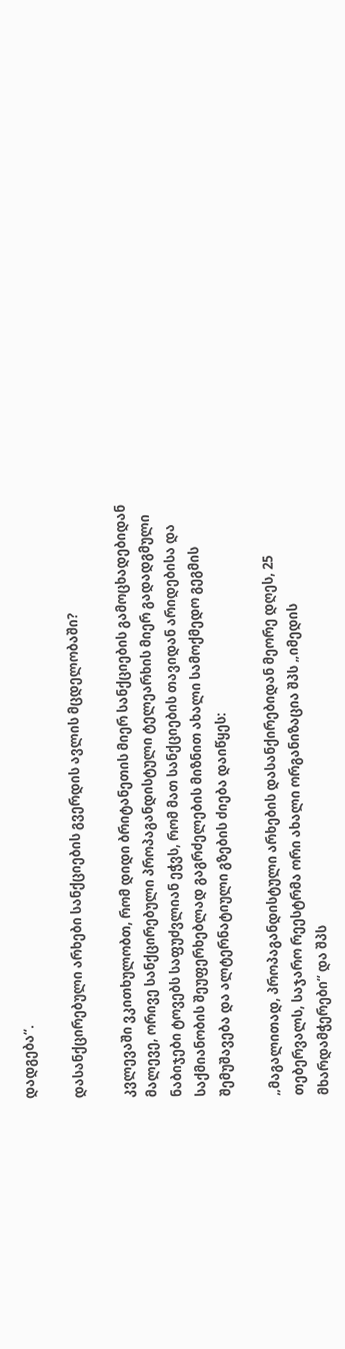დადგება“.

დასანქცირებული არხები სანქციების გვერდის ავლის მცდელობაში?

კვლევაში ვკითხულობთ, რომ დიდი ბრიტანეთის მიერ სანქციების გამოცხადებიდან მალევე, ორივე სანქცირებული პროპაგანდისტული ტელეარხის მიერ გადადგმული ნაბიჯები ტოვებს საფუძვლიან ეჭვს, რომ მათ სანქციების თავიდან არიდებისა და საქმიანობის შეუფერხებლად გაგრძელების მიზნით ახალი სამოქმედო გეგმის შემუშავება და ალტერნატიული გზების ძიება დაიწყეს:

„მაგალითად, პროპაგანდისტული არხების დასანქირებიდან მეორე დღეს, 25 თებერვალს, საჯარო რეესტრმა ორი ახალი ორგანიზაცია შპს „იმედის მხარდამჭერები“ და შპს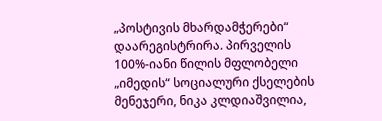„პოსტივის მხარდამჭერები“ დაარეგისტრირა. პირველის 100%-იანი წილის მფლობელი „იმედის“ სოციალური ქსელების მენეჯერი, ნიკა კლდიაშვილია,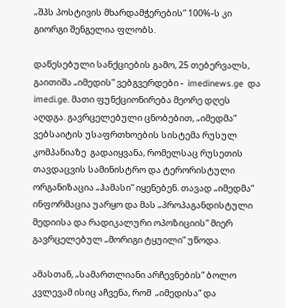„შპს პოსტივის მხარდამჭერების“ 100%-ს კი გიორგი შენგელია ფლობს.

დაწესებული სანქციების გამო, 25 თებერვალს, გაითიშა „იმედის“ ვებგვერდები -  imedinews.ge  და imedi.ge. მათი ფუნქციონირება მეორე დღეს აღდგა. გავრცელებული ცნობებით, „იმედმა“ ვებსაიტის უსაფრთხოების სისტემა რუსულ კომპანიაზე  გადაიყვანა, რომელსაც რუსეთის თავდაცვის სამინისტრო და ტერორისტული ორგანიზაცია „ჰამასი“ იყენებენ. თავად „იმედმა“ ინფორმაცია უარყო და მას „პროპაგანდისტული მედიისა და რადიკალური ოპოზიციის“ მიერ გავრცელებულ „მორიგი ტყუილი“ უწოდა.

ამასთან, „სამართლიანი არჩევნების“ ბოლო კვლევამ ისიც აჩვენა, რომ  „იმედისა“ და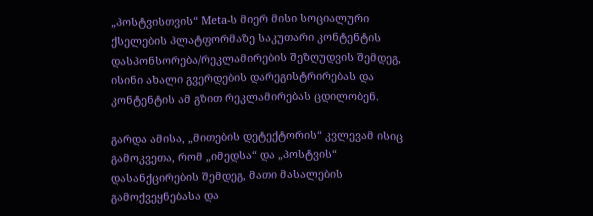„პოსტვისთვის“ Meta-ს მიერ მისი სოციალური ქსელების პლატფორმაზე საკუთარი კონტენტის დასპონსორება/რეკლამირების შეზღუდვის შემდეგ, ისინი ახალი გვერდების დარეგისტრირებას და კონტენტის ამ გზით რეკლამირებას ცდილობენ.

გარდა ამისა, „მითების დეტექტორის“ კვლევამ ისიც გამოკვეთა, რომ „იმედსა“ და „პოსტვის“ დასანქცირების შემდეგ, მათი მასალების გამოქვეყნებასა და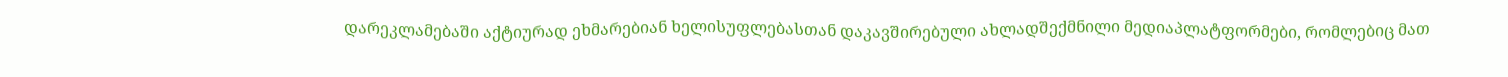დარეკლამებაში აქტიურად ეხმარებიან ხელისუფლებასთან დაკავშირებული ახლადშექმნილი მედიაპლატფორმები, რომლებიც მათ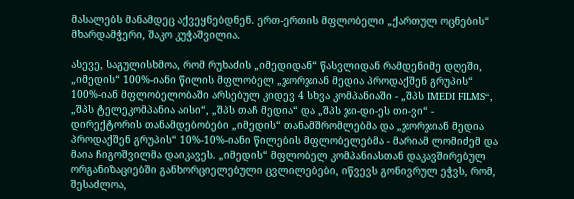მასალებს მანამდეც აქვეყნებდნენ. ერთ-ერთის მფლობელი „ქართულ ოცნების“ მხარდამჭერი, შაკო კუჭაშვილია.

ასევე, საგულისხმოა, რომ რუხაძის „იმედიდან“ წასვლიდან რამდენიმე დღეში, „იმედის“ 100%-იანი წილის მფლობელ „ჯორჯიან მედია პროდაქშენ გრუპის“ 100%-იან მფლობელობაში არსებულ კიდევ 4 სხვა კომპანიაში - „შპს IMEDI FILMS“, „შპს ტელეკომპანია აისი“, „შპს თაჩ მედია“ და „შპს ჯი-დი-ეს თი-ვი“ - დირექტორის თანამდებობები „იმედის“ თანამშრომლებმა და „ჯორჯიან მედია პროდაქშენ გრუპის“ 10%-10%-იანი წილების მფლობელებმა - მარიამ ლომიძემ და მაია ჩიგოშვილმა დაიკავეს. „იმედის“ მფლობელ კომპანიასთან დაკავშირებულ ორგანიზაციებში განხორციელებული ცვლილებები, იწვევს გონივრულ ეჭვს, რომ, შესაძლოა,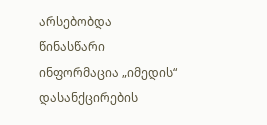არსებობდა წინასწარი ინფორმაცია „იმედის“ დასანქცირების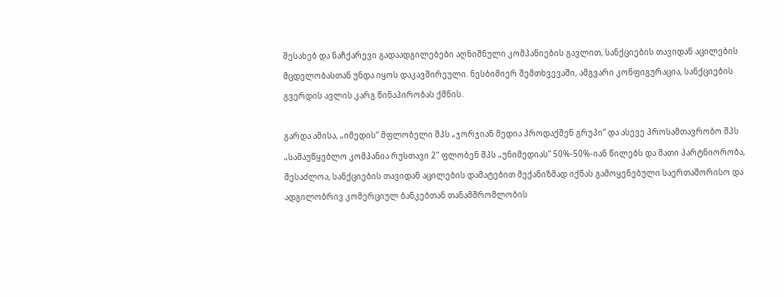შესახებ და ნაჩქარევი გადაადგილებები აღნიშნული კომპანიების გავლით, სანქციების თავიდან აცილების მცდელობასთან უნდა იყოს დაკავშირეული. ნესბიმიერ შემთხვევაში, ამგვარი კონფიგურაცია, სანქციების გვერდის ავლის კარგ წინაპირობას ქმნის.

გარდა ამისა, „იმედის“ მფლობელი შპს „ჯორჯიან მედია პროდაქშენ გრუპი“ და ასევე პროსამთავრობო შპს „სამაუწყებლო კომპანია რუსთავი 2“ ფლობენ შპს „უნიმედიას“ 50%-50%-იან წილებს და მათი პარტნიორობა, შესაძლოა, სანქციების თავიდან აცილების დამატებით მექანიზმად იქნას გამოყენებული საერთაშორისო და ადგილობრივ კომერციულ ბანკებთან თანამშრომლობის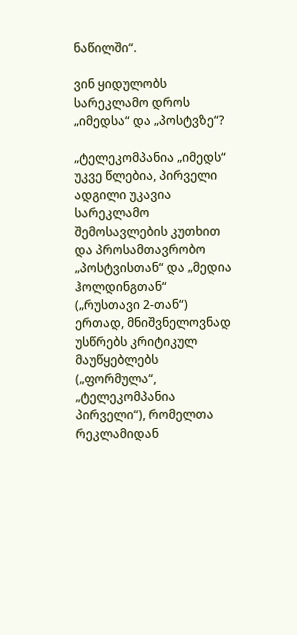ნაწილში“.

ვინ ყიდულობს სარეკლამო დროს „იმედსა“ და „პოსტვზე“?

„ტელეკომპანია „იმედს“ უკვე წლებია, პირველი ადგილი უკავია სარეკლამო შემოსავლების კუთხით და პროსამთავრობო „პოსტვისთან“ და „მედია ჰოლდინგთან“ („რუსთავი 2-თან“) ერთად, მნიშვნელოვნად უსწრებს კრიტიკულ მაუწყებლებს („ფორმულა“, „ტელეკომპანია პირველი“), რომელთა რეკლამიდან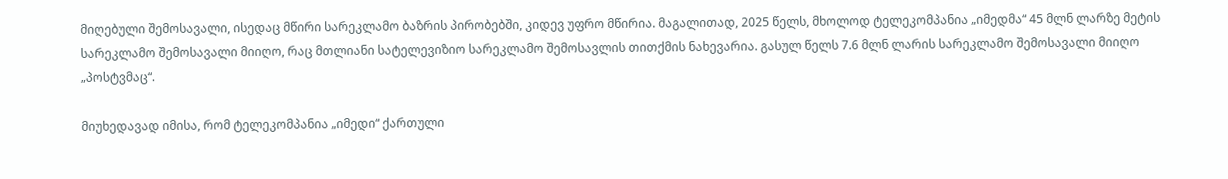მიღებული შემოსავალი, ისედაც მწირი სარეკლამო ბაზრის პირობებში, კიდევ უფრო მწირია. მაგალითად, 2025 წელს, მხოლოდ ტელეკომპანია „იმედმა“ 45 მლნ ლარზე მეტის სარეკლამო შემოსავალი მიიღო, რაც მთლიანი სატელევიზიო სარეკლამო შემოსავლის თითქმის ნახევარია. გასულ წელს 7.6 მლნ ლარის სარეკლამო შემოსავალი მიიღო „პოსტვმაც“.

მიუხედავად იმისა, რომ ტელეკომპანია „იმედი“ ქართული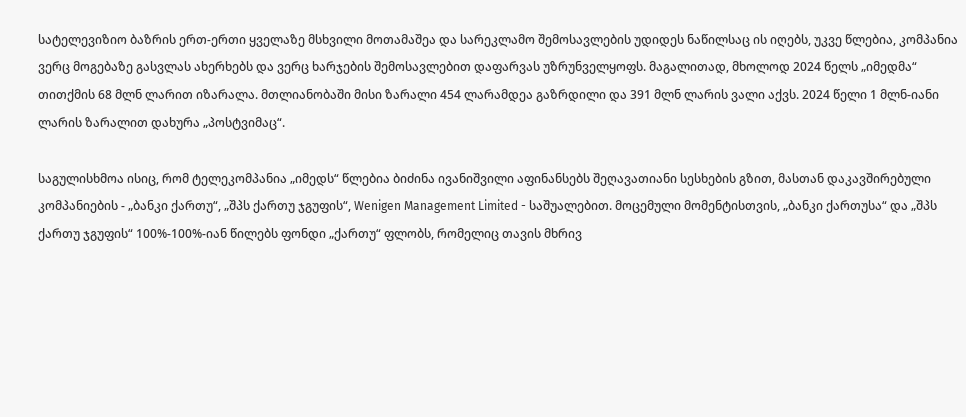სატელევიზიო ბაზრის ერთ-ერთი ყველაზე მსხვილი მოთამაშეა და სარეკლამო შემოსავლების უდიდეს ნაწილსაც ის იღებს, უკვე წლებია, კომპანია ვერც მოგებაზე გასვლას ახერხებს და ვერც ხარჯების შემოსავლებით დაფარვას უზრუნველყოფს. მაგალითად, მხოლოდ 2024 წელს „იმედმა“ თითქმის 68 მლნ ლარით იზარალა. მთლიანობაში მისი ზარალი 454 ლარამდეა გაზრდილი და 391 მლნ ლარის ვალი აქვს. 2024 წელი 1 მლნ-იანი ლარის ზარალით დახურა „პოსტვიმაც“.

საგულისხმოა ისიც, რომ ტელეკომპანია „იმედს“ წლებია ბიძინა ივანიშვილი აფინანსებს შეღავათიანი სესხების გზით, მასთან დაკავშირებული კომპანიების - „ბანკი ქართუ“, „შპს ქართუ ჯგუფის“, Wenigen Management Limited - საშუალებით. მოცემული მომენტისთვის, „ბანკი ქართუსა“ და „შპს ქართუ ჯგუფის“ 100%-100%-იან წილებს ფონდი „ქართუ“ ფლობს, რომელიც თავის მხრივ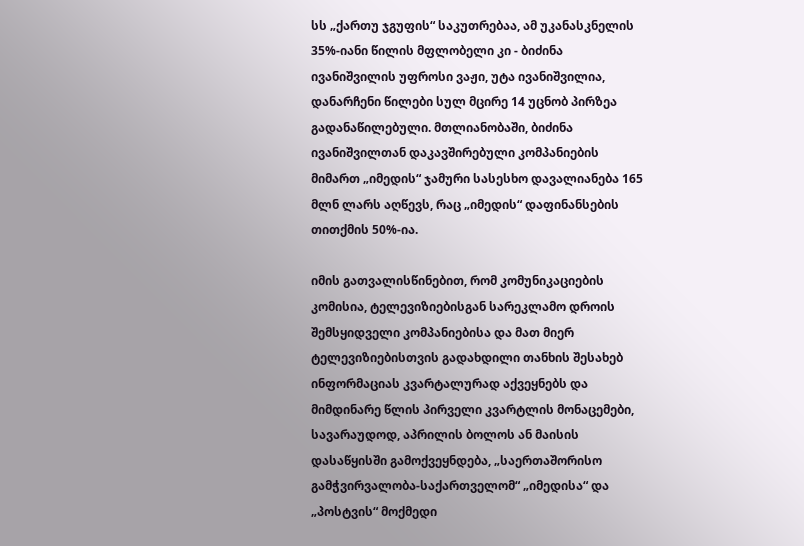სს „ქართუ ჯგუფის“ საკუთრებაა, ამ უკანასკნელის 35%-იანი წილის მფლობელი კი - ბიძინა ივანიშვილის უფროსი ვაჟი, უტა ივანიშვილია,  დანარჩენი წილები სულ მცირე 14 უცნობ პირზეა გადანაწილებული. მთლიანობაში, ბიძინა ივანიშვილთან დაკავშირებული კომპანიების მიმართ „იმედის“ ჯამური სასესხო დავალიანება 165 მლნ ლარს აღწევს, რაც „იმედის“ დაფინანსების თითქმის 50%-ია.

იმის გათვალისწინებით, რომ კომუნიკაციების კომისია, ტელევიზიებისგან სარეკლამო დროის შემსყიდველი კომპანიებისა და მათ მიერ ტელევიზიებისთვის გადახდილი თანხის შესახებ ინფორმაციას კვარტალურად აქვეყნებს და მიმდინარე წლის პირველი კვარტლის მონაცემები, სავარაუდოდ, აპრილის ბოლოს ან მაისის დასაწყისში გამოქვეყნდება, „საერთაშორისო გამჭვირვალობა-საქართველომ“ „იმედისა“ და „პოსტვის“ მოქმედი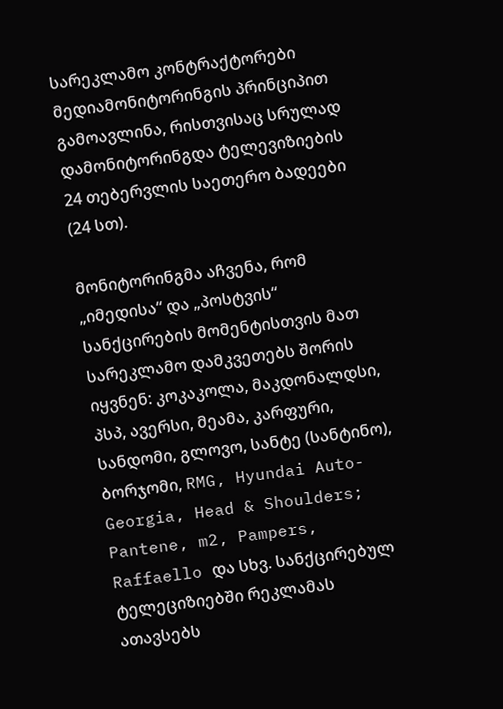სარეკლამო კონტრაქტორები მედიამონიტორინგის პრინციპით გამოავლინა, რისთვისაც სრულად დამონიტორინგდა ტელევიზიების 24 თებერვლის საეთერო ბადეები (24 სთ).

მონიტორინგმა აჩვენა, რომ „იმედისა“ და „პოსტვის“ სანქცირების მომენტისთვის მათ სარეკლამო დამკვეთებს შორის იყვნენ: კოკაკოლა, მაკდონალდსი, პსპ, ავერსი, მეამა, კარფური, სანდომი, გლოვო, სანტე (სანტინო), ბორჯომი, RMG, Hyundai Auto-Georgia, Head & Shoulders; Pantene, m2, Pampers, Raffaello და სხვ. სანქცირებულ ტელეციზიებში რეკლამას ათავსებს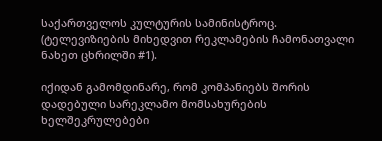საქართველოს კულტურის სამინისტროც. (ტელევიზიების მიხედვით რეკლამების ჩამონათვალი ნახეთ ცხრილში #1).

იქიდან გამომდინარე, რომ კომპანიებს შორის დადებული სარეკლამო მომსახურების ხელშეკრულებები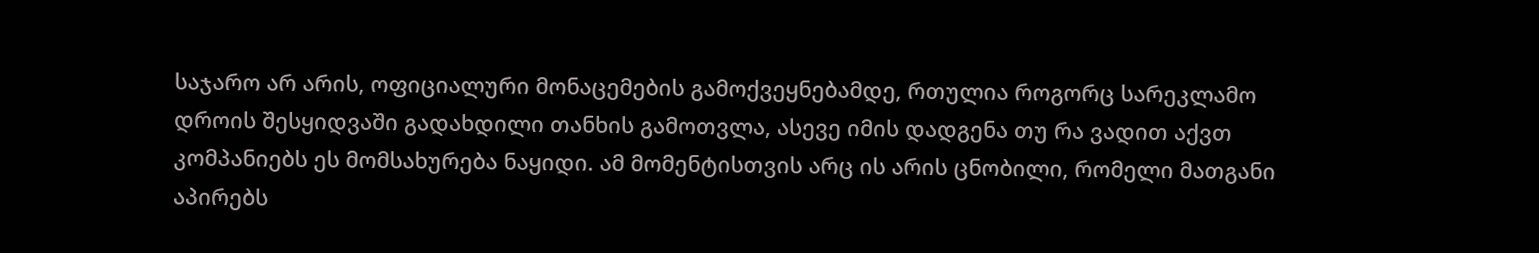საჯარო არ არის, ოფიციალური მონაცემების გამოქვეყნებამდე, რთულია როგორც სარეკლამო დროის შესყიდვაში გადახდილი თანხის გამოთვლა, ასევე იმის დადგენა თუ რა ვადით აქვთ კომპანიებს ეს მომსახურება ნაყიდი. ამ მომენტისთვის არც ის არის ცნობილი, რომელი მათგანი აპირებს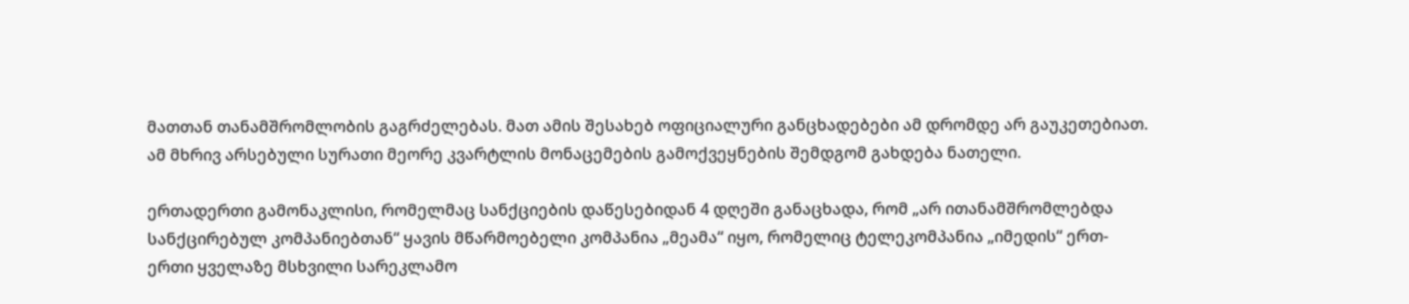მათთან თანამშრომლობის გაგრძელებას. მათ ამის შესახებ ოფიციალური განცხადებები ამ დრომდე არ გაუკეთებიათ. ამ მხრივ არსებული სურათი მეორე კვარტლის მონაცემების გამოქვეყნების შემდგომ გახდება ნათელი.

ერთადერთი გამონაკლისი, რომელმაც სანქციების დაწესებიდან 4 დღეში განაცხადა, რომ „არ ითანამშრომლებდა სანქცირებულ კომპანიებთან“ ყავის მწარმოებელი კომპანია „მეამა“ იყო, რომელიც ტელეკომპანია „იმედის“ ერთ-ერთი ყველაზე მსხვილი სარეკლამო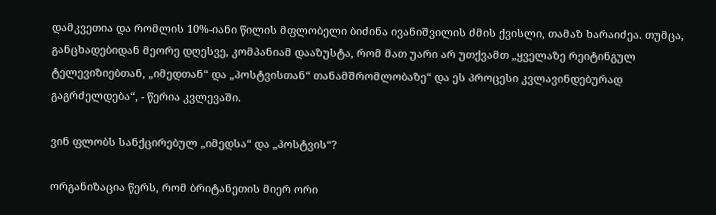დამკვეთია და რომლის 10%-იანი წილის მფლობელი ბიძინა ივანიშვილის ძმის ქვისლი, თამაზ ხარაიძეა. თუმცა, განცხადებიდან მეორე დღესვე, კომპანიამ დააზუსტა, რომ მათ უარი არ უთქვამთ „ყველაზე რეიტინგულ ტელევიზიებთან, „იმედთან“ და „პოსტვისთან“ თანამშრომლობაზე“ და ეს პროცესი კვლავინდებურად გაგრძელდება“, - წერია კვლევაში.

ვინ ფლობს სანქცირებულ „იმედსა“ და „პოსტვის“?

ორგანიზაცია წერს, რომ ბრიტანეთის მიერ ორი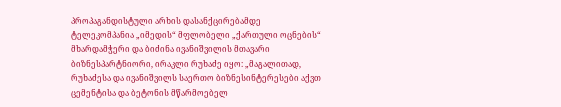პროპაგანდისტული არხის დასანქცირებამდე ტელეკომპანია „იმედის“ მფლობელი „ქართული ოცნების“ მხარდამჭერი და ბიძინა ივანიშვილის მთავარი ბიზნესპარტნიორი, ირაკლი რუხაძე იყო: „მაგალითად, რუხაძესა და ივანიშვილს საერთო ბიზნესინტერესები აქვთ ცემენტისა და ბეტონის მწარმოებელ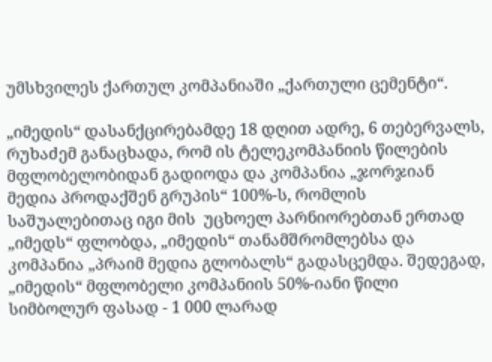უმსხვილეს ქართულ კომპანიაში „ქართული ცემენტი“.

„იმედის“ დასანქცირებამდე 18 დღით ადრე, 6 თებერვალს, რუხაძემ განაცხადა, რომ ის ტელეკომპანიის წილების მფლობელობიდან გადიოდა და კომპანია „ჯორჯიან მედია პროდაქშენ გრუპის“ 100%-ს, რომლის საშუალებითაც იგი მის  უცხოელ პარნიორებთან ერთად „იმედს“ ფლობდა, „იმედის“ თანამშრომლებსა და კომპანია „პრაიმ მედია გლობალს“ გადასცემდა. შედეგად, „იმედის“ მფლობელი კომპანიის 50%-იანი წილი სიმბოლურ ფასად - 1 000 ლარად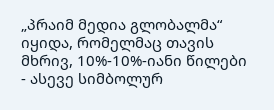„პრაიმ მედია გლობალმა“ იყიდა, რომელმაც თავის მხრივ, 10%-10%-იანი წილები - ასევე სიმბოლურ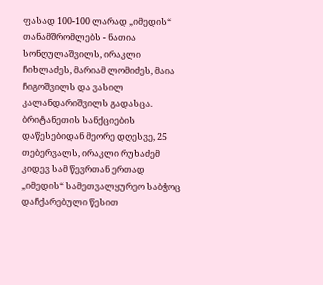ფასად 100-100 ლარად „იმედის“ თანამშრომლებს - ნათია სონღულაშვილს, ირაკლი ჩიხლაძეს, მარიამ ლომიძეს, მაია ჩიგოშვილს და ვასილ კალანდარიშვილს გადასცა. ბრიტანეთის სანქციების დაწესებიდან მეორე დღესვე, 25 თებერვალს, ირაკლი რუხაძემ კიდევ სამ წევრთან ერთად „იმედის“ სამეთვალყურეო საბჭოც დაჩქარებული წესით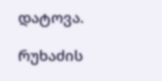დატოვა.

რუხაძის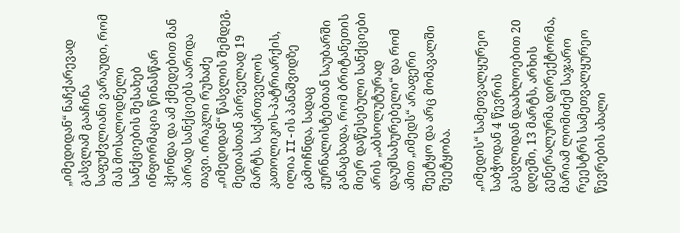„იმედიდან“ ნაჩქარევად გასვლამ გააჩინა საფუძვლიანი ვარაუდი, რომ მას მოსალოდნელი სანქციების შესახებ ინფორმაცია წინასწარ ჰქონდა და ამ ქმედებით მან პირად სანქციებს აარიდა თავი. ირაკლი რუხაძე „იმედიდან“ წასვლის შემდეგ, მედიასთან პირველად 19 მარტს, საქართველოს კათოლიკოს-პატრიარქის, ილია II-ის პანაშვიდზე გამოჩნდა, სადაც ჟურნალისტებთან საუბარში განაცხადა, რომ ბრიტანეთის მიერ დაწესებული სანქციები არის „აბსოლუტურად დაუმსახურებელი“ და რომ ამით „იმედს“ არაფერი შეეტყო და არც მომავალში შეეტყობა.

„იმედის“ სამეთვალყურეო საბჭოდან 4 წევრის გასვლიდან დაახლოებით 20 დღეში, 13 მარტს, არხის გენერალურმა დირექტორმა, მარიამ ლომიძემ საჯარო რეესტრს სამეთვალყურეო წევრების ახალი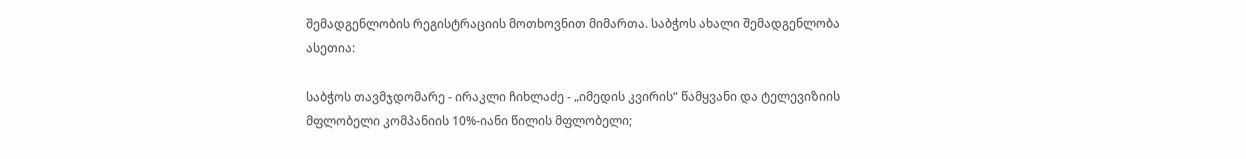შემადგენლობის რეგისტრაციის მოთხოვნით მიმართა. საბჭოს ახალი შემადგენლობა ასეთია:

საბჭოს თავმჯდომარე - ირაკლი ჩიხლაძე - „იმედის კვირის“ წამყვანი და ტელევიზიის მფლობელი კომპანიის 10%-იანი წილის მფლობელი;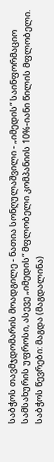საბჭოს თავმჯდომარის მოადგილე - ნათია სონღულაშვილი - „იმედის“ საინფორმაციო სამსახურის უფროსი, ასევე „იმედის“ მფლობელი კომპანიის 10%-იანი წილის მფლობელი. საბჭოს წევრები: მაგდა (მაგდალინა)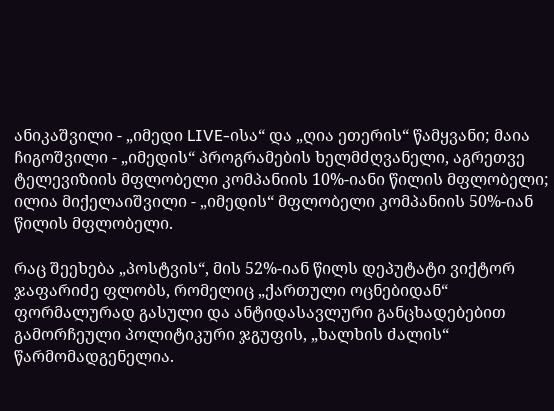ანიკაშვილი - „იმედი LIVE-ისა“ და „ღია ეთერის“ წამყვანი; მაია ჩიგოშვილი - „იმედის“ პროგრამების ხელმძღვანელი, აგრეთვე ტელევიზიის მფლობელი კომპანიის 10%-იანი წილის მფლობელი; ილია მიქელაიშვილი - „იმედის“ მფლობელი კომპანიის 50%-იან წილის მფლობელი.

რაც შეეხება „პოსტვის“, მის 52%-იან წილს დეპუტატი ვიქტორ ჯაფარიძე ფლობს, რომელიც „ქართული ოცნებიდან“ ფორმალურად გასული და ანტიდასავლური განცხადებებით გამორჩეული პოლიტიკური ჯგუფის, „ხალხის ძალის“ წარმომადგენელია.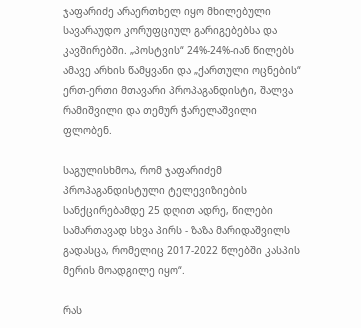ჯაფარიძე არაერთხელ იყო მხილებული სავარაუდო კორუფციულ გარიგებებსა და კავშირებში. „პოსტვის“ 24%-24%-იან წილებს ამავე არხის წამყვანი და „ქართული ოცნების“ ერთ-ერთი მთავარი პროპაგანდისტი, შალვა რამიშვილი და თემურ ჭარელაშვილი ფლობენ.

საგულისხმოა, რომ ჯაფარიძემ პროპაგანდისტული ტელევიზიების სანქცირებამდე 25 დღით ადრე, წილები სამართავად სხვა პირს - ზაზა მარიდაშვილს გადასცა, რომელიც 2017-2022 წლებში კასპის მერის მოადგილე იყო“.

რას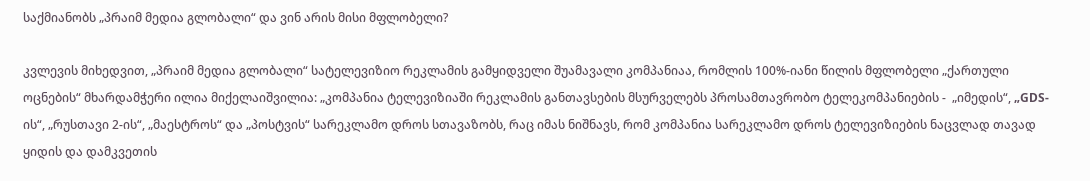საქმიანობს „პრაიმ მედია გლობალი“ და ვინ არის მისი მფლობელი?

კვლევის მიხედვით, „პრაიმ მედია გლობალი“ სატელევიზიო რეკლამის გამყიდველი შუამავალი კომპანიაა, რომლის 100%-იანი წილის მფლობელი „ქართული ოცნების“ მხარდამჭერი ილია მიქელაიშვილია: „კომპანია ტელევიზიაში რეკლამის განთავსების მსურველებს პროსამთავრობო ტელეკომპანიების -  „იმედის“, „GDS-ის“, „რუსთავი 2-ის“, „მაესტროს“ და „პოსტვის“ სარეკლამო დროს სთავაზობს, რაც იმას ნიშნავს, რომ კომპანია სარეკლამო დროს ტელევიზიების ნაცვლად თავად ყიდის და დამკვეთის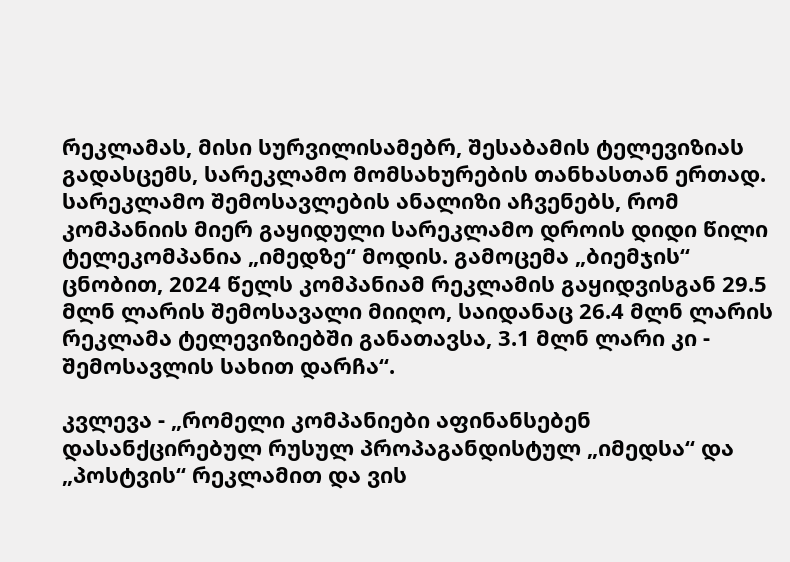რეკლამას, მისი სურვილისამებრ, შესაბამის ტელევიზიას გადასცემს, სარეკლამო მომსახურების თანხასთან ერთად. სარეკლამო შემოსავლების ანალიზი აჩვენებს, რომ კომპანიის მიერ გაყიდული სარეკლამო დროის დიდი წილი ტელეკომპანია „იმედზე“ მოდის. გამოცემა „ბიემჯის“ ცნობით, 2024 წელს კომპანიამ რეკლამის გაყიდვისგან 29.5 მლნ ლარის შემოსავალი მიიღო, საიდანაც 26.4 მლნ ლარის რეკლამა ტელევიზიებში განათავსა, 3.1 მლნ ლარი კი - შემოსავლის სახით დარჩა“.

კვლევა - „რომელი კომპანიები აფინანსებენ დასანქცირებულ რუსულ პროპაგანდისტულ „იმედსა“ და „პოსტვის“ რეკლამით და ვის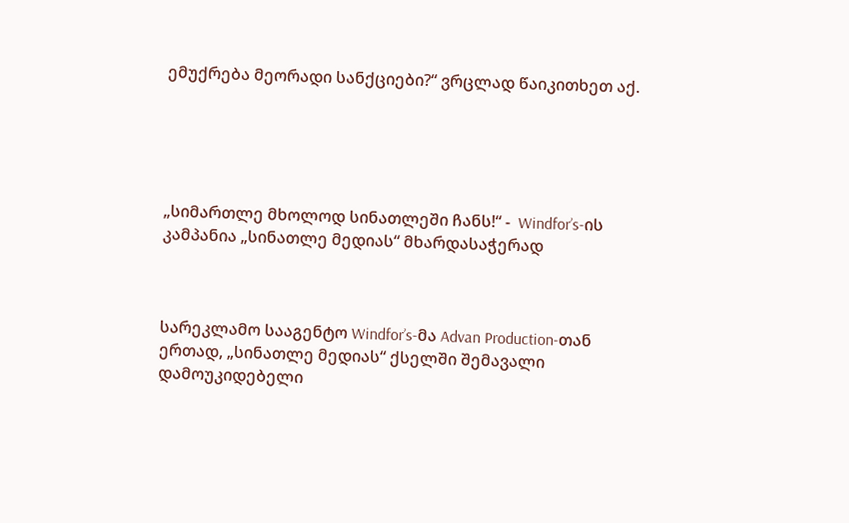ემუქრება მეორადი სანქციები?“ ვრცლად წაიკითხეთ აქ.





„სიმართლე მხოლოდ სინათლეში ჩანს!“ -  Windfor’s-ის კამპანია „სინათლე მედიას“ მხარდასაჭერად



სარეკლამო სააგენტო Windfor’s-მა Advan Production-თან ერთად, „სინათლე მედიას“ ქსელში შემავალი დამოუკიდებელი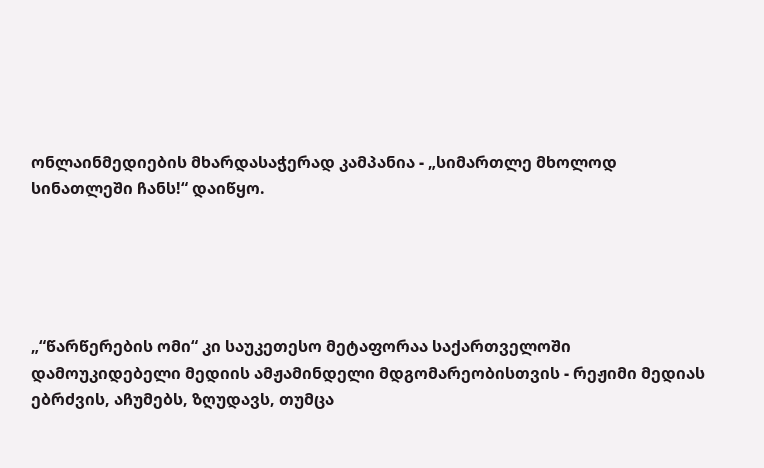ონლაინმედიების მხარდასაჭერად კამპანია - „სიმართლე მხოლოდ სინათლეში ჩანს!“ დაიწყო.





„“წარწერების ომი“ კი საუკეთესო მეტაფორაა საქართველოში დამოუკიდებელი მედიის ამჟამინდელი მდგომარეობისთვის - რეჟიმი მედიას ებრძვის, აჩუმებს, ზღუდავს, თუმცა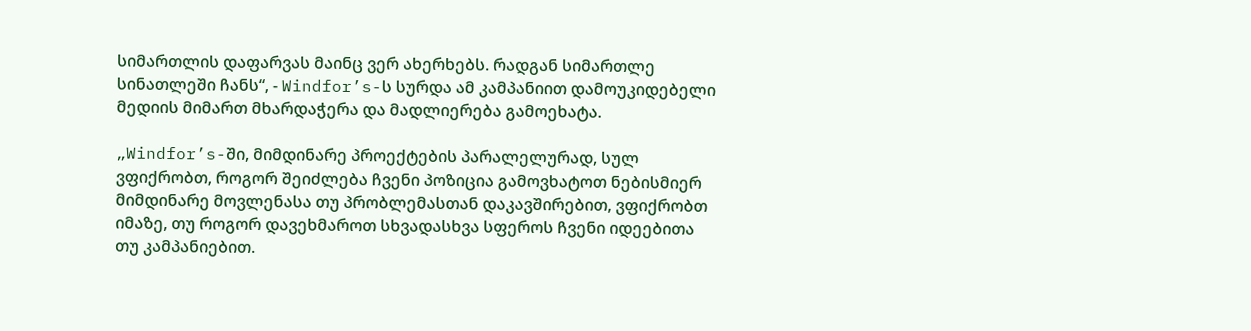სიმართლის დაფარვას მაინც ვერ ახერხებს. რადგან სიმართლე სინათლეში ჩანს“, - Windfor’s-ს სურდა ამ კამპანიით დამოუკიდებელი მედიის მიმართ მხარდაჭერა და მადლიერება გამოეხატა.

„Windfor’s-ში, მიმდინარე პროექტების პარალელურად, სულ ვფიქრობთ, როგორ შეიძლება ჩვენი პოზიცია გამოვხატოთ ნებისმიერ მიმდინარე მოვლენასა თუ პრობლემასთან დაკავშირებით, ვფიქრობთ იმაზე, თუ როგორ დავეხმაროთ სხვადასხვა სფეროს ჩვენი იდეებითა თუ კამპანიებით.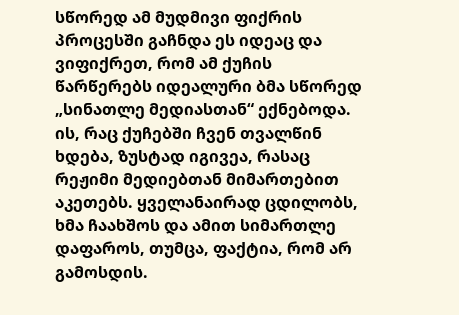სწორედ ამ მუდმივი ფიქრის პროცესში გაჩნდა ეს იდეაც და ვიფიქრეთ, რომ ამ ქუჩის წარწერებს იდეალური ბმა სწორედ „სინათლე მედიასთან“ ექნებოდა. ის, რაც ქუჩებში ჩვენ თვალწინ ხდება, ზუსტად იგივეა, რასაც რეჟიმი მედიებთან მიმართებით აკეთებს. ყველანაირად ცდილობს, ხმა ჩაახშოს და ამით სიმართლე დაფაროს, თუმცა, ფაქტია, რომ არ გამოსდის.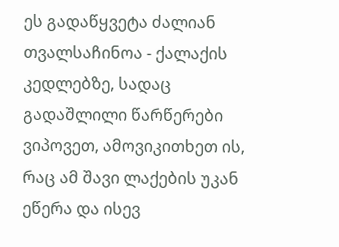ეს გადაწყვეტა ძალიან თვალსაჩინოა - ქალაქის კედლებზე, სადაც გადაშლილი წარწერები ვიპოვეთ, ამოვიკითხეთ ის, რაც ამ შავი ლაქების უკან ეწერა და ისევ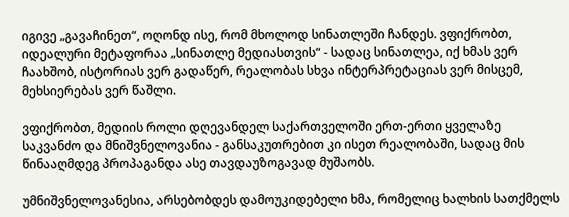იგივე „გავაჩინეთ“, ოღონდ ისე, რომ მხოლოდ სინათლეში ჩანდეს. ვფიქრობთ, იდეალური მეტაფორაა „სინათლე მედიასთვის“ - სადაც სინათლეა, იქ ხმას ვერ ჩაახშობ, ისტორიას ვერ გადაწერ, რეალობას სხვა ინტერპრეტაციას ვერ მისცემ, მეხსიერებას ვერ წაშლი.

ვფიქრობთ, მედიის როლი დღევანდელ საქართველოში ერთ-ერთი ყველაზე საკვანძო და მნიშვნელოვანია - განსაკუთრებით კი ისეთ რეალობაში, სადაც მის წინააღმდეგ პროპაგანდა ასე თავდაუზოგავად მუშაობს.

უმნიშვნელოვანესია, არსებობდეს დამოუკიდებელი ხმა, რომელიც ხალხის სათქმელს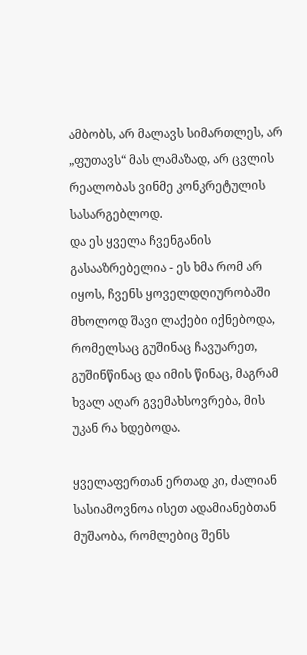ამბობს, არ მალავს სიმართლეს, არ „ფუთავს“ მას ლამაზად, არ ცვლის რეალობას ვინმე კონკრეტულის სასარგებლოდ.
და ეს ყველა ჩვენგანის გასააზრებელია - ეს ხმა რომ არ იყოს, ჩვენს ყოველდღიურობაში მხოლოდ შავი ლაქები იქნებოდა, რომელსაც გუშინაც ჩავუარეთ, გუშინწინაც და იმის წინაც, მაგრამ ხვალ აღარ გვემახსოვრება, მის უკან რა ხდებოდა.

ყველაფერთან ერთად კი, ძალიან სასიამოვნოა ისეთ ადამიანებთან მუშაობა, რომლებიც შენს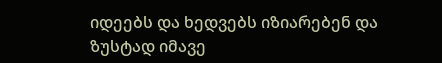იდეებს და ხედვებს იზიარებენ და ზუსტად იმავე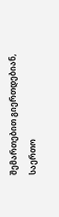შემართებით გიერთდებიან, საერთო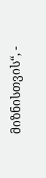მიზნისთვის“, -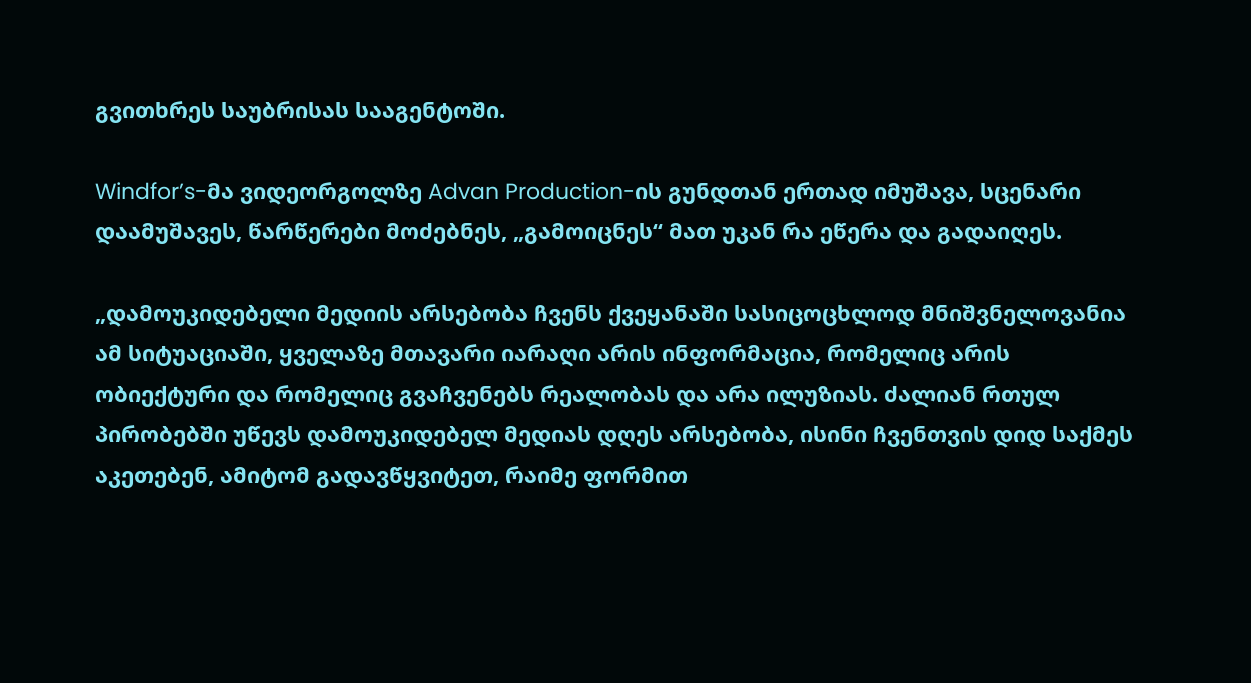გვითხრეს საუბრისას სააგენტოში.

Windfor’s-მა ვიდეორგოლზე Advan Production-ის გუნდთან ერთად იმუშავა, სცენარი დაამუშავეს, წარწერები მოძებნეს, „გამოიცნეს“ მათ უკან რა ეწერა და გადაიღეს.

„დამოუკიდებელი მედიის არსებობა ჩვენს ქვეყანაში სასიცოცხლოდ მნიშვნელოვანია ამ სიტუაციაში, ყველაზე მთავარი იარაღი არის ინფორმაცია, რომელიც არის ობიექტური და რომელიც გვაჩვენებს რეალობას და არა ილუზიას. ძალიან რთულ პირობებში უწევს დამოუკიდებელ მედიას დღეს არსებობა, ისინი ჩვენთვის დიდ საქმეს აკეთებენ, ამიტომ გადავწყვიტეთ, რაიმე ფორმით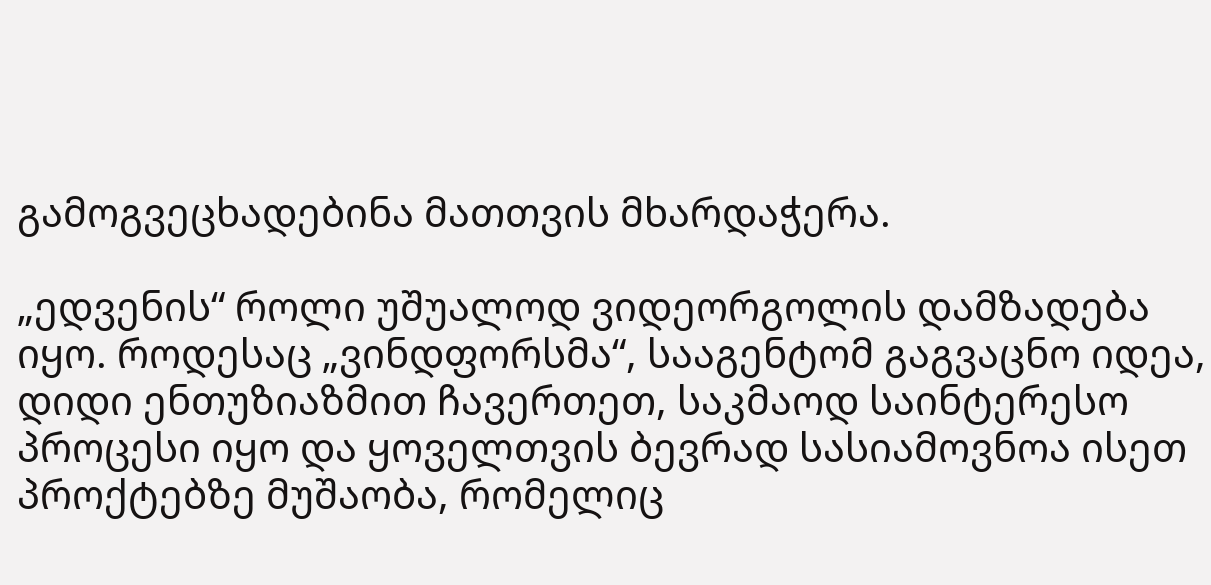გამოგვეცხადებინა მათთვის მხარდაჭერა.

„ედვენის“ როლი უშუალოდ ვიდეორგოლის დამზადება იყო. როდესაც „ვინდფორსმა“, სააგენტომ გაგვაცნო იდეა, დიდი ენთუზიაზმით ჩავერთეთ, საკმაოდ საინტერესო პროცესი იყო და ყოველთვის ბევრად სასიამოვნოა ისეთ პროქტებზე მუშაობა, რომელიც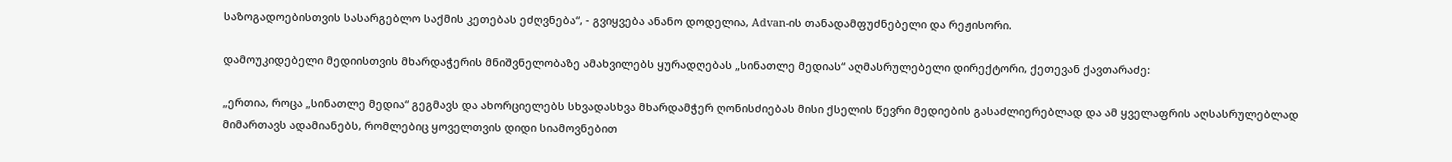საზოგადოებისთვის სასარგებლო საქმის კეთებას ეძღვნება“, - გვიყვება ანანო დოდელია, Advan-ის თანადამფუძნებელი და რეჟისორი.

დამოუკიდებელი მედიისთვის მხარდაჭერის მნიშვნელობაზე ამახვილებს ყურადღებას „სინათლე მედიას“ აღმასრულებელი დირექტორი, ქეთევან ქავთარაძე:

„ერთია, როცა „სინათლე მედია“ გეგმავს და ახორციელებს სხვადასხვა მხარდამჭერ ღონისძიებას მისი ქსელის წევრი მედიების გასაძლიერებლად და ამ ყველაფრის აღსასრულებლად მიმართავს ადამიანებს, რომლებიც ყოველთვის დიდი სიამოვნებით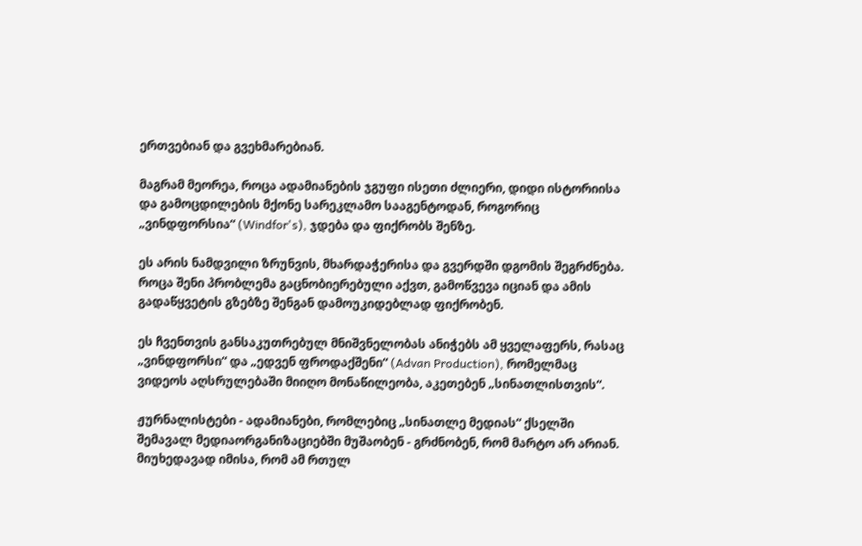ერთვებიან და გვეხმარებიან.

მაგრამ მეორეა, როცა ადამიანების ჯგუფი ისეთი ძლიერი, დიდი ისტორიისა და გამოცდილების მქონე სარეკლამო სააგენტოდან, როგორიც „ვინდფორსია“ (Windfor's), ჯდება და ფიქრობს შენზე.

ეს არის ნამდვილი ზრუნვის, მხარდაჭერისა და გვერდში დგომის შეგრძნება. როცა შენი პრობლემა გაცნობიერებული აქვთ, გამოწვევა იციან და ამის გადაწყვეტის გზებზე შენგან დამოუკიდებლად ფიქრობენ.

ეს ჩვენთვის განსაკუთრებულ მნიშვნელობას ანიჭებს ამ ყველაფერს, რასაც „ვინდფორსი“ და „ედვენ ფროდაქშენი“ (Advan Production), რომელმაც ვიდეოს აღსრულებაში მიიღო მონაწილეობა, აკეთებენ „სინათლისთვის“.

ჟურნალისტები - ადამიანები, რომლებიც „სინათლე მედიას“ ქსელში შემავალ მედიაორგანიზაციებში მუშაობენ - გრძნობენ, რომ მარტო არ არიან. მიუხედავად იმისა, რომ ამ რთულ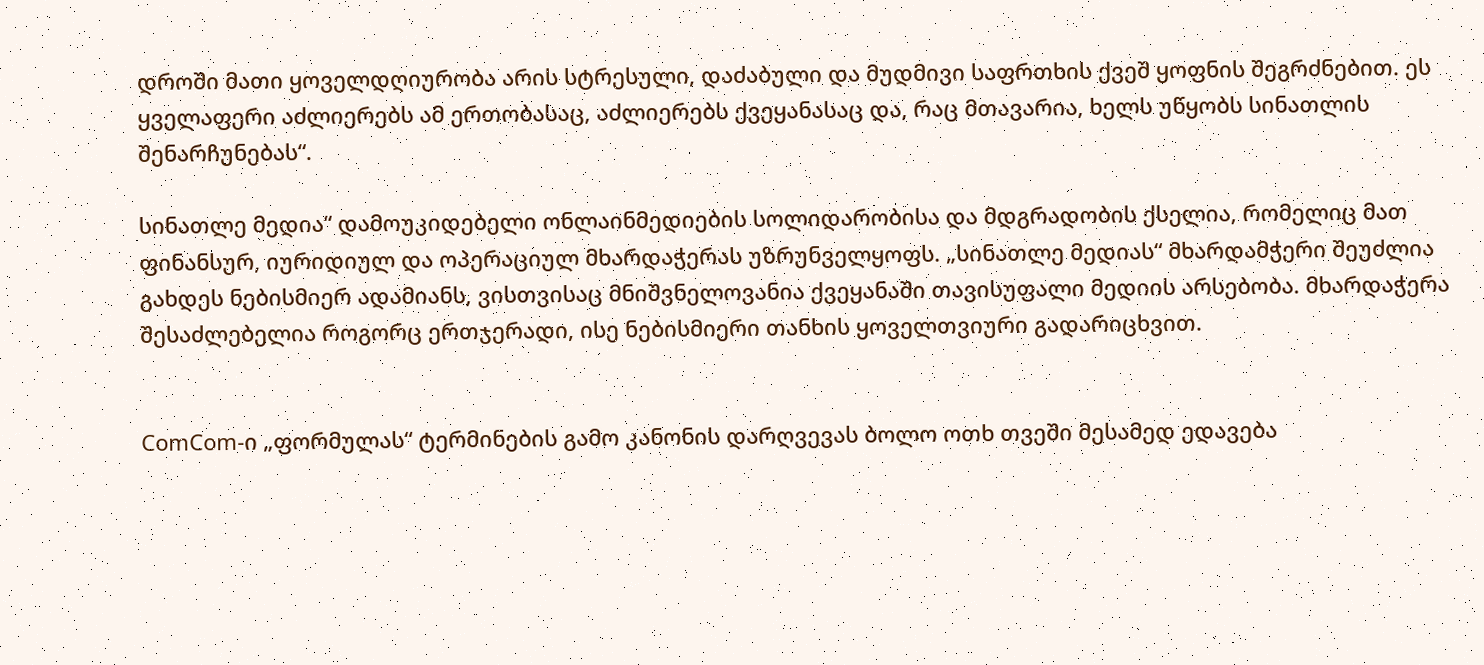დროში მათი ყოველდღიურობა არის სტრესული, დაძაბული და მუდმივი საფრთხის ქვეშ ყოფნის შეგრძნებით. ეს ყველაფერი აძლიერებს ამ ერთობასაც, აძლიერებს ქვეყანასაც და, რაც მთავარია, ხელს უწყობს სინათლის შენარჩუნებას“.

სინათლე მედია“ დამოუკიდებელი ონლაინმედიების სოლიდარობისა და მდგრადობის ქსელია, რომელიც მათ ფინანსურ, იურიდიულ და ოპერაციულ მხარდაჭერას უზრუნველყოფს. „სინათლე მედიას“ მხარდამჭერი შეუძლია გახდეს ნებისმიერ ადამიანს, ვისთვისაც მნიშვნელოვანია ქვეყანაში თავისუფალი მედიის არსებობა. მხარდაჭერა შესაძლებელია როგორც ერთჯერადი, ისე ნებისმიერი თანხის ყოველთვიური გადარიცხვით.


ComCom-ი „ფორმულას“ ტერმინების გამო კანონის დარღვევას ბოლო ოთხ თვეში მესამედ ედავება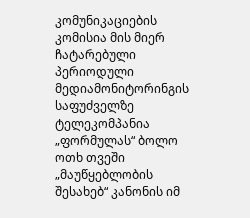კომუნიკაციების კომისია მის მიერ ჩატარებული პერიოდული მედიამონიტორინგის საფუძველზე ტელეკომპანია „ფორმულას“ ბოლო ოთხ თვეში „მაუწყებლობის შესახებ“ კანონის იმ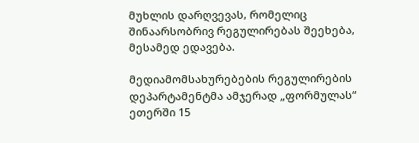მუხლის დარღვევას, რომელიც შინაარსობრივ რეგულირებას შეეხება, მესამედ ედავება.

მედიამომსახურებების რეგულირების დეპარტამენტმა ამჯერად „ფორმულას“ ეთერში 15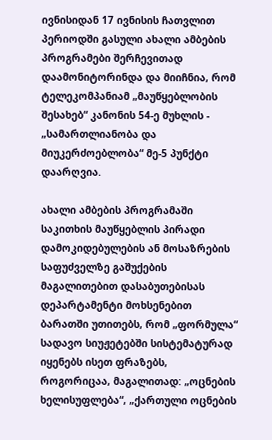ივნისიდან 17 ივნისის ჩათვლით პერიოდში გასული ახალი ამბების პროგრამები შერჩევითად დაამონიტორინდა და მიიჩნია, რომ ტელეკომპანიამ „მაუწყებლობის შესახებ“ კანონის 54-ე მუხლის - „სამართლიანობა და მიუკერძოებლობა“ მე-5 პუნქტი დაარღვია.

ახალი ამბების პროგრამაში საკითხის მაუწყებლის პირადი დამოკიდებულების ან მოსაზრების საფუძველზე გაშუქების მაგალითებით დასაბუთებისას დეპარტამენტი მოხსენებით ბარათში უთითებს, რომ „ფორმულა“ სადავო სიუჟეტებში სისტემატურად იყენებს ისეთ ფრაზებს, როგორიცაა, მაგალითად: „ოცნების ხელისუფლება“, „ქართული ოცნების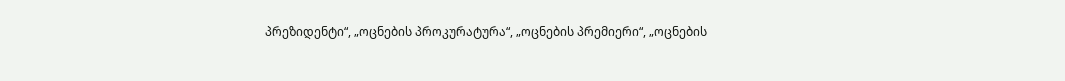პრეზიდენტი“, „ოცნების პროკურატურა“, „ოცნების პრემიერი“, „ოცნების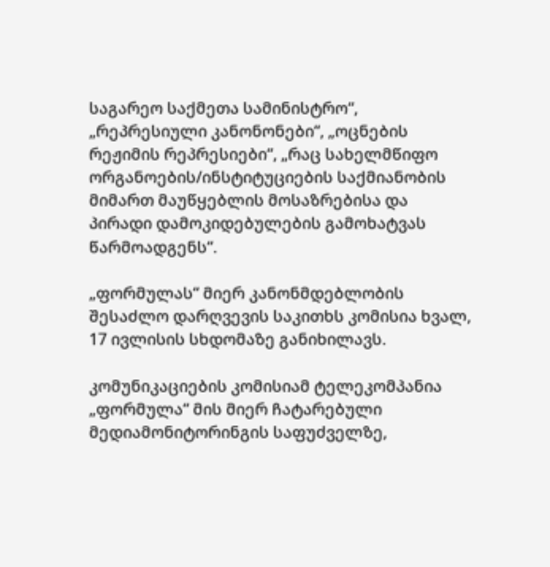საგარეო საქმეთა სამინისტრო“, „რეპრესიული კანონონები“, „ოცნების რეჟიმის რეპრესიები“, „რაც სახელმწიფო ორგანოების/ინსტიტუციების საქმიანობის მიმართ მაუწყებლის მოსაზრებისა და პირადი დამოკიდებულების გამოხატვას წარმოადგენს“.

„ფორმულას“ მიერ კანონმდებლობის შესაძლო დარღვევის საკითხს კომისია ხვალ, 17 ივლისის სხდომაზე განიხილავს.

კომუნიკაციების კომისიამ ტელეკომპანია „ფორმულა“ მის მიერ ჩატარებული მედიამონიტორინგის საფუძველზე,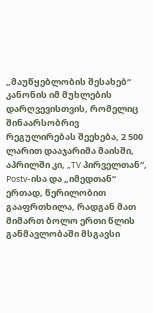„მაუწყებლობის შესახებ“ კანონის იმ მუხლების დარღვევისთვის, რომელიც შინაარსობრივ რეგულირებას შეეხება, 2 500 ლარით დააჯარიმა მაისში, აპრილში კი, „TV პირველთან“, Postv-ისა და „იმედთან“ ერთად, წერილობით გააფრთხილა, რადგან მათ მიმართ ბოლო ერთი წლის განმავლობაში მსგავსი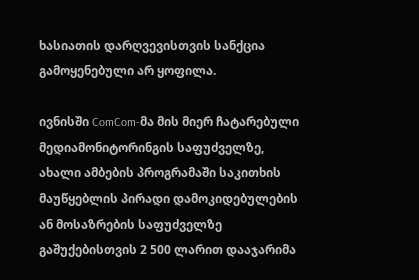ხასიათის დარღვევისთვის სანქცია გამოყენებული არ ყოფილა.

ივნისში ComCom-მა მის მიერ ჩატარებული მედიამონიტორინგის საფუძველზე,     ახალი ამბების პროგრამაში საკითხის მაუწყებლის პირადი დამოკიდებულების ან მოსაზრების საფუძველზე გაშუქებისთვის 2 500 ლარით დააჯარიმა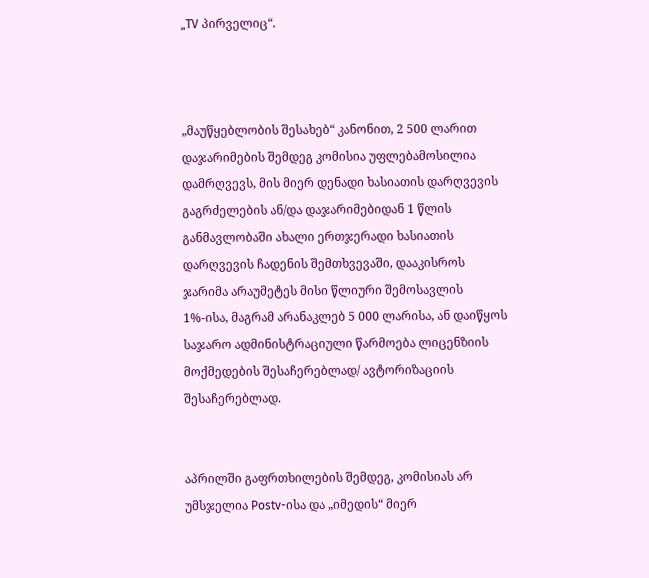„TV პირველიც“.



„მაუწყებლობის შესახებ“ კანონით, 2 500 ლარით დაჯარიმების შემდეგ კომისია უფლებამოსილია დამრღვევს, მის მიერ დენადი ხასიათის დარღვევის გაგრძელების ან/და დაჯარიმებიდან 1 წლის განმავლობაში ახალი ერთჯერადი ხასიათის დარღვევის ჩადენის შემთხვევაში, დააკისროს ჯარიმა არაუმეტეს მისი წლიური შემოსავლის 1%-ისა, მაგრამ არანაკლებ 5 000 ლარისა, ან დაიწყოს საჯარო ადმინისტრაციული წარმოება ლიცენზიის მოქმედების შესაჩერებლად/ ავტორიზაციის შესაჩერებლად.


აპრილში გაფრთხილების შემდეგ, კომისიას არ უმსჯელია Postv-ისა და „იმედის“ მიერ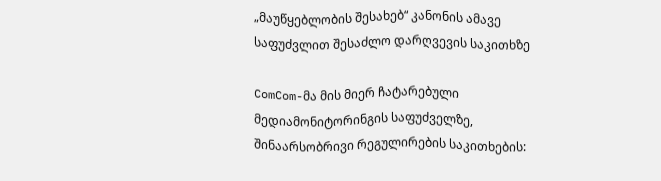„მაუწყებლობის შესახებ“ კანონის ამავე საფუძვლით შესაძლო დარღვევის საკითხზე

ComCom-მა მის მიერ ჩატარებული მედიამონიტორინგის საფუძველზე, შინაარსობრივი რეგულირების საკითხების: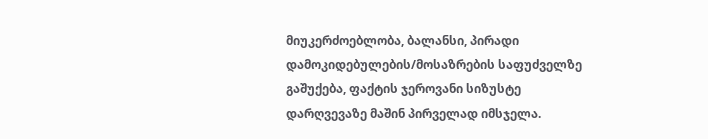მიუკერძოებლობა, ბალანსი, პირადი დამოკიდებულების/მოსაზრების საფუძველზე გაშუქება, ფაქტის ჯეროვანი სიზუსტე დარღვევაზე მაშინ პირველად იმსჯელა.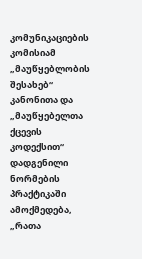კომუნიკაციების კომისიამ „მაუწყებლობის შესახებ“ კანონითა და „მაუწყებელთა ქცევის კოდექსით“ დადგენილი ნორმების პრაქტიკაში ამოქმედება, „რათა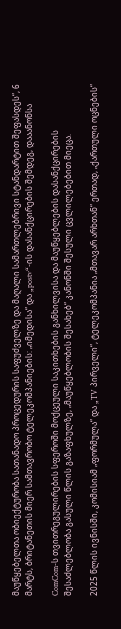მაუწყებელთა ობიექტურობა სათანადო პროცედურის საფუძველზე და მაღალი სამართლებრივი სტანდარტით შეფასდეს“, 6 მარტს, ბრიტანეთის მიერ სამთავრობო ტელეკომპანიების: „იმედისა“ და „postv“-ის დასანქცირების შემდეგ, დააანონსა

ComCom-ს თვითრეგულირების სფეროში მოქცეული საკითხების განხილვისა და მაუწყებლების დასანქცირების შესაძლებლობა გასული წლის გაზაფხულზე, „მაუწყებლობის შესახებ“ კანონში შესული ცვლილებებით მიეცა.

2025 წლის ივნისში, კომისიამ „ფორმულა“ და „TV პირველი“, ტელეკომპანია „მთავარ არხთან“ ერთად, „ქართული ოცნების“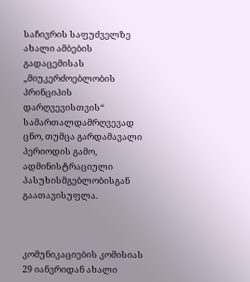საჩივრის საფუძველზე ახალი ამბების გადაცემისას „მიუკერძოებლობის პრინციპის დარღვევისთვის“ სამართალდამრღვევად ცნო, თუმცა გარდამავალი პერიოდის გამო, ადმინისტრაციული პასუხისმგებლობისგან გაათავისუფლა.



კომუნიკაციების კომისიას 29 იანვრიდან ახალი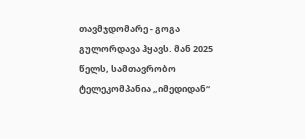თავმჯდომარე - გოგა გულორდავა ჰყავს. მან 2025 წელს, სამთავრობო ტელეკომპანია „იმედიდან“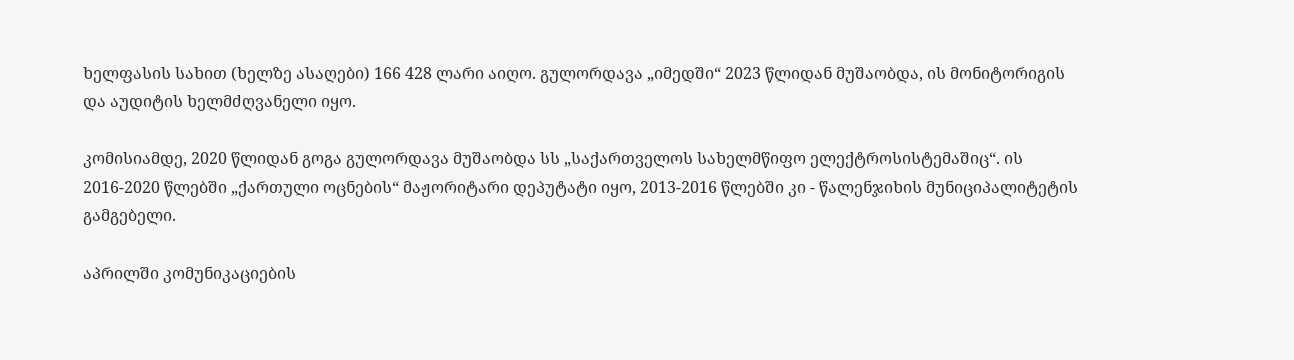ხელფასის სახით (ხელზე ასაღები) 166 428 ლარი აიღო. გულორდავა „იმედში“ 2023 წლიდან მუშაობდა, ის მონიტორიგის და აუდიტის ხელმძღვანელი იყო.

კომისიამდე, 2020 წლიდან გოგა გულორდავა მუშაობდა სს „საქართველოს სახელმწიფო ელექტროსისტემაშიც“. ის 2016-2020 წლებში „ქართული ოცნების“ მაჟორიტარი დეპუტატი იყო, 2013-2016 წლებში კი - წალენჯიხის მუნიციპალიტეტის გამგებელი.

აპრილში კომუნიკაციების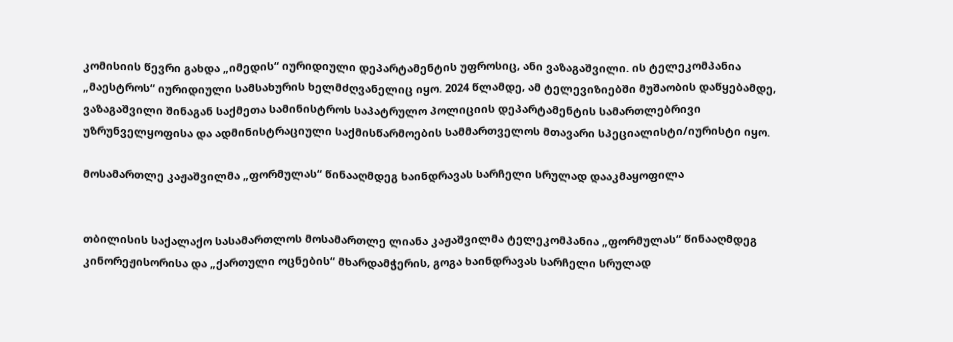კომისიის წევრი გახდა „იმედის“ იურიდიული დეპარტამენტის უფროსიც, ანი ვაზაგაშვილი. ის ტელეკომპანია „მაესტროს“ იურიდიული სამსახურის ხელმძღვანელიც იყო. 2024 წლამდე, ამ ტელევიზიებში მუშაობის დაწყებამდე, ვაზაგაშვილი შინაგან საქმეთა სამინისტროს საპატრულო პოლიციის დეპარტამენტის სამართლებრივი უზრუნველყოფისა და ადმინისტრაციული საქმისწარმოების სამმართველოს მთავარი სპეციალისტი/იურისტი იყო.

მოსამართლე კაჟაშვილმა „ფორმულას“ წინააღმდეგ ხაინდრავას სარჩელი სრულად დააკმაყოფილა


თბილისის საქალაქო სასამართლოს მოსამართლე ლიანა კაჟაშვილმა ტელეკომპანია „ფორმულას“ წინააღმდეგ კინორეჟისორისა და „ქართული ოცნების“ მხარდამჭერის, გოგა ხაინდრავას სარჩელი სრულად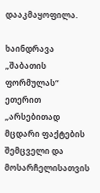დააკმაყოფილა.

ხაინდრავა „შაბათის ფორმულას“ ეთერით „არსებითად მცდარი ფაქტების შემცველი და მოსარჩელისათვის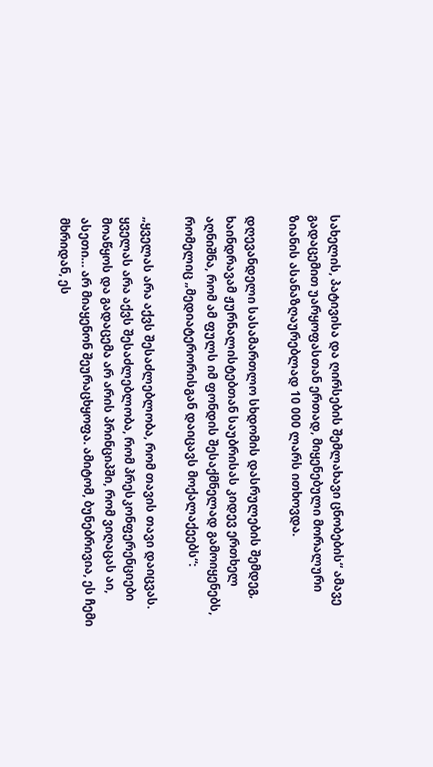სახელის, პატივისა და ღირსების შემლახავი ცნობების“ ამავე გადაცემით უარყოფასთან ერთად, მიყენებული მორალური ზიანის ასანაზღაურებლად 10 000 ლარს ითხოვდა.

დღევანდელი სასამართლო სხდომის დასრულების შემდეგ, ხაინდრავამ ჟურნალისტებთან საუბრისას კიდევ ერთხელ აღნიშნა, რომ ამ ფულს იმ ფონდის შესაქმნელად გამოიყენებს, რომელიც „მედიატერორისგან დაიცავს მოქალაქეებს“:

„ყველას არა აქვს შესაძლებლობა, რომ თავის თავი დაიცვას. ყველას არა აქვს შესაძლებლობა, რომ პრესკონფერენციები მოაწყოს და გადაცემა არ არის პრინციპში, რომ ვიღაცას აი, ასეთი… არ მიაყენონ შეურაცხყოფა. ამიტომ, ბუნებრივია, ეს ჩემი მხრიდან, ეს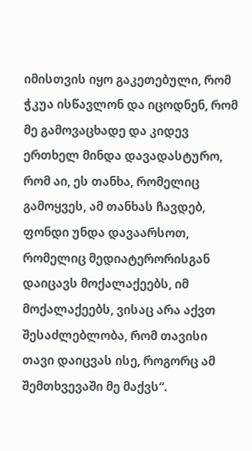იმისთვის იყო გაკეთებული, რომ ჭკუა ისწავლონ და იცოდნენ, რომ მე გამოვაცხადე და კიდევ ერთხელ მინდა დავადასტურო, რომ აი, ეს თანხა, რომელიც გამოყვეს, ამ თანხას ჩავდებ, ფონდი უნდა დავაარსოთ, რომელიც მედიატერორისგან დაიცავს მოქალაქეებს, იმ მოქალაქეებს, ვისაც არა აქვთ შესაძლებლობა, რომ თავისი თავი დაიცვას ისე, როგორც ამ შემთხვევაში მე მაქვს“.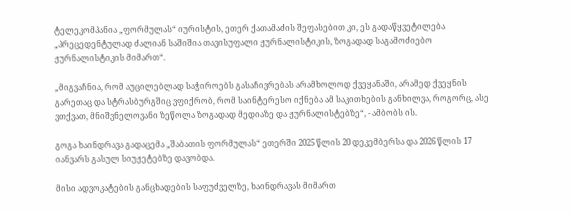ტელეკომპანია „ფორმულას“ იურისტის, ეთერ ქათამაძის შეფასებით კი, ეს გადაწყვეტილება „პრეცედენტულად ძალიან საშიშია თავისუფალი ჟურნალისტიკის, ზოგადად საგამოძიებო ჟურნალისტიკის მიმართ“.

„მიგვაჩნია, რომ აუცილებლად საჭიროებს გასაჩივრებას არამხოლოდ ქვეყანაში, არამედ ქვეყნის გარეთაც და სტრასბურგშიც ვფიქრობ, რომ საინტერესო იქნება ამ საკითხების განხილვა, როგორც, ასე ვთქვათ, მნიშვნელოვანი ზეწოლა ზოგადად მედიაზე და ჟურნალისტებზე“, - ამბობს ის.

გოგა ხაინდრავა გადაცემა „შაბათის ფორმულას“ ეთერში 2025 წლის 20 დეკემბერსა და 2026 წლის 17 იანვარს გასულ სიუჟეტებზე დავობდა.

მისი ადვოკატების განცხადების საფუძველზე, ხაინდრავას მიმართ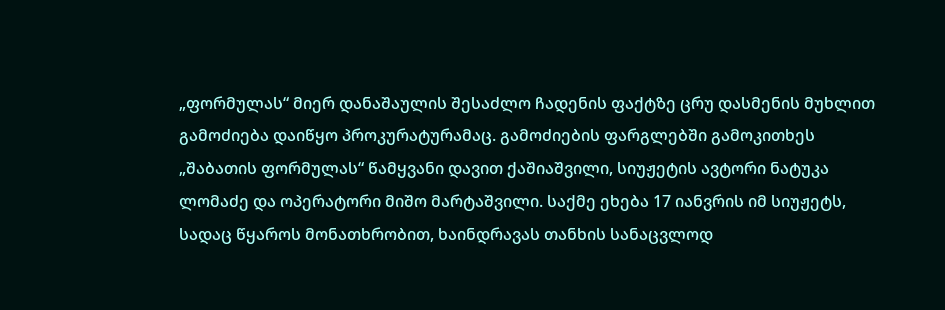„ფორმულას“ მიერ დანაშაულის შესაძლო ჩადენის ფაქტზე ცრუ დასმენის მუხლით გამოძიება დაიწყო პროკურატურამაც. გამოძიების ფარგლებში გამოკითხეს „შაბათის ფორმულას“ წამყვანი დავით ქაშიაშვილი, სიუჟეტის ავტორი ნატუკა ლომაძე და ოპერატორი მიშო მარტაშვილი. საქმე ეხება 17 იანვრის იმ სიუჟეტს, სადაც წყაროს მონათხრობით, ხაინდრავას თანხის სანაცვლოდ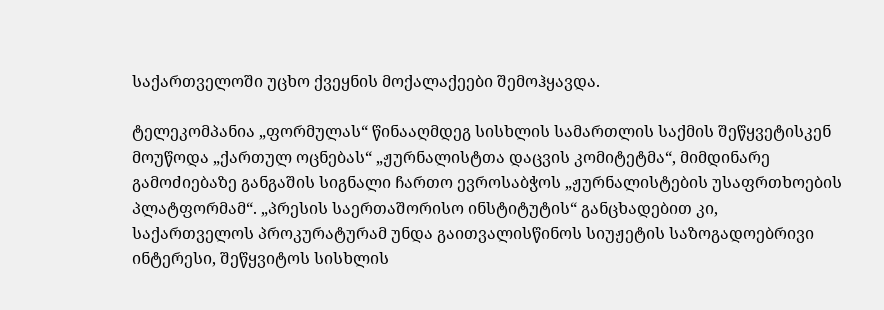საქართველოში უცხო ქვეყნის მოქალაქეები შემოჰყავდა.

ტელეკომპანია „ფორმულას“ წინააღმდეგ სისხლის სამართლის საქმის შეწყვეტისკენ მოუწოდა „ქართულ ოცნებას“ „ჟურნალისტთა დაცვის კომიტეტმა“, მიმდინარე გამოძიებაზე განგაშის სიგნალი ჩართო ევროსაბჭოს „ჟურნალისტების უსაფრთხოების პლატფორმამ“. „პრესის საერთაშორისო ინსტიტუტის“ განცხადებით კი, საქართველოს პროკურატურამ უნდა გაითვალისწინოს სიუჟეტის საზოგადოებრივი ინტერესი, შეწყვიტოს სისხლის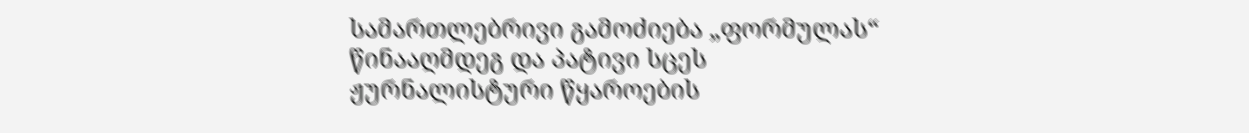სამართლებრივი გამოძიება „ფორმულას“ წინააღმდეგ და პატივი სცეს ჟურნალისტური წყაროების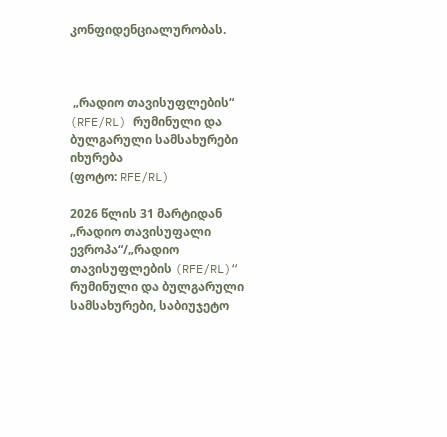კონფიდენციალურობას.



 „რადიო თავისუფლების“ (RFE/RL) რუმინული და ბულგარული სამსახურები იხურება
(ფოტო: RFE/RL)

2026 წლის 31 მარტიდან „რადიო თავისუფალი ევროპა“/„რადიო თავისუფლების (RFE/RL)“ რუმინული და ბულგარული სამსახურები, საბიუჯეტო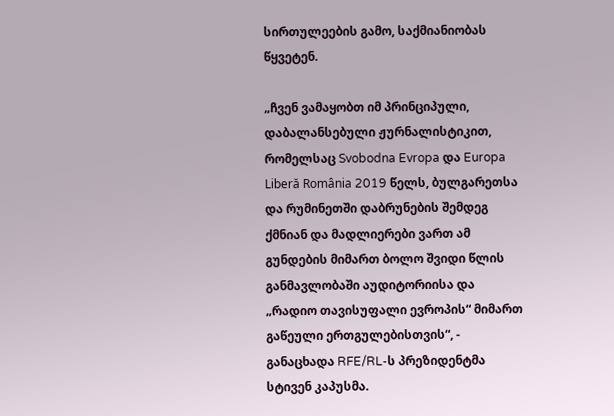სირთულეების გამო, საქმიანიობას წყვეტენ.

„ჩვენ ვამაყობთ იმ პრინციპული, დაბალანსებული ჟურნალისტიკით, რომელსაც Svobodna Evropa და Europa Liberă România 2019 წელს, ბულგარეთსა და რუმინეთში დაბრუნების შემდეგ ქმნიან და მადლიერები ვართ ამ გუნდების მიმართ ბოლო შვიდი წლის განმავლობაში აუდიტორიისა და „რადიო თავისუფალი ევროპის“ მიმართ გაწეული ერთგულებისთვის“, - განაცხადა RFE/RL-ს პრეზიდენტმა სტივენ კაპუსმა.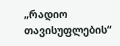„რადიო თავისუფლების“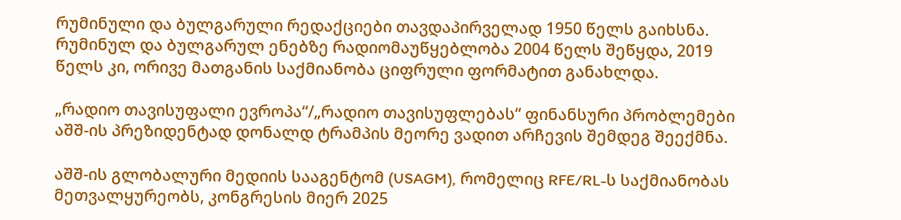რუმინული და ბულგარული რედაქციები თავდაპირველად 1950 წელს გაიხსნა. რუმინულ და ბულგარულ ენებზე რადიომაუწყებლობა 2004 წელს შეწყდა, 2019 წელს კი, ორივე მათგანის საქმიანობა ციფრული ფორმატით განახლდა.

„რადიო თავისუფალი ევროპა“/„რადიო თავისუფლებას“ ფინანსური პრობლემები აშშ-ის პრეზიდენტად დონალდ ტრამპის მეორე ვადით არჩევის შემდეგ შეექმნა.

აშშ-ის გლობალური მედიის სააგენტომ (USAGM), რომელიც RFE/RL-ს საქმიანობას მეთვალყურეობს, კონგრესის მიერ 2025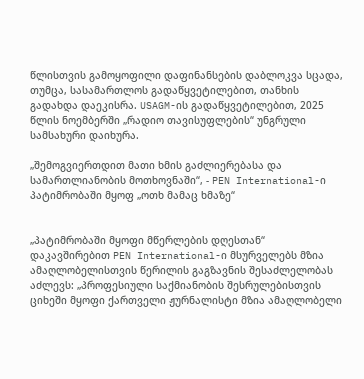წლისთვის გამოყოფილი დაფინანსების დაბლოკვა სცადა, თუმცა, სასამართლოს გადაწყვეტილებით, თანხის გადახდა დაეკისრა. USAGM-ის გადაწყვეტილებით, 2025 წლის ნოემბერში „რადიო თავისუფლების“ უნგრული სამსახური დაიხურა.

„შემოგვიერთდით მათი ხმის გაძლიერებასა და სამართლიანობის მოთხოვნაში“, - PEN International-ი პატიმრობაში მყოფ „ოთხ მამაც ხმაზე“


„პატიმრობაში მყოფი მწერლების დღესთან“ დაკავშირებით PEN International-ი მსურველებს მზია ამაღლობელისთვის წერილის გაგზავნის შესაძლელობას აძლევს: „პროფესიული საქმიანობის შესრულებისთვის ციხეში მყოფი ქართველი ჟურნალისტი მზია ამაღლობელი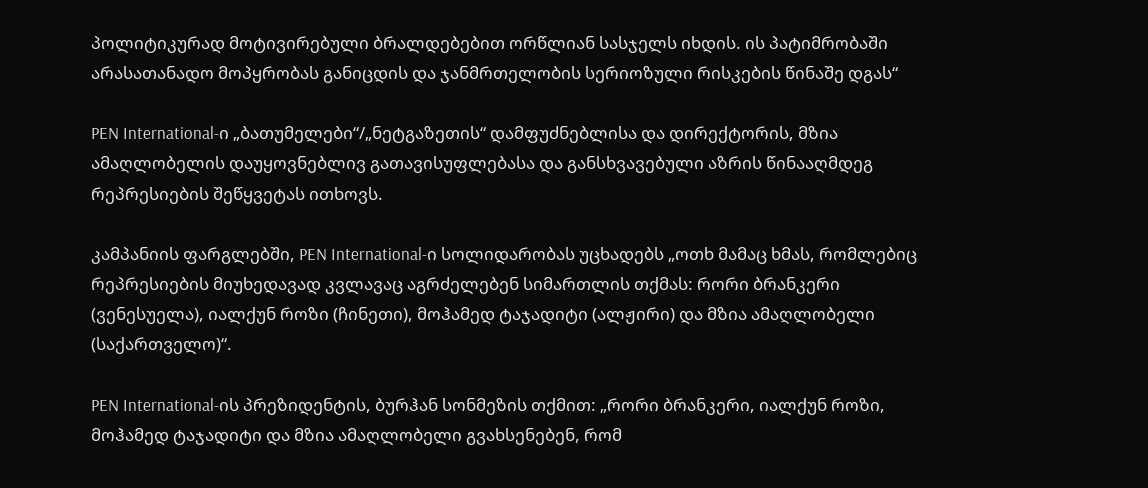პოლიტიკურად მოტივირებული ბრალდებებით ორწლიან სასჯელს იხდის. ის პატიმრობაში არასათანადო მოპყრობას განიცდის და ჯანმრთელობის სერიოზული რისკების წინაშე დგას“

PEN International-ი „ბათუმელები“/„ნეტგაზეთის“ დამფუძნებლისა და დირექტორის, მზია ამაღლობელის დაუყოვნებლივ გათავისუფლებასა და განსხვავებული აზრის წინააღმდეგ რეპრესიების შეწყვეტას ითხოვს.

კამპანიის ფარგლებში, PEN International-ი სოლიდარობას უცხადებს „ოთხ მამაც ხმას, რომლებიც რეპრესიების მიუხედავად კვლავაც აგრძელებენ სიმართლის თქმას: რორი ბრანკერი (ვენესუელა), იალქუნ როზი (ჩინეთი), მოჰამედ ტაჯადიტი (ალჟირი) და მზია ამაღლობელი (საქართველო)“.

PEN International-ის პრეზიდენტის, ბურჰან სონმეზის თქმით: „რორი ბრანკერი, იალქუნ როზი, მოჰამედ ტაჯადიტი და მზია ამაღლობელი გვახსენებენ, რომ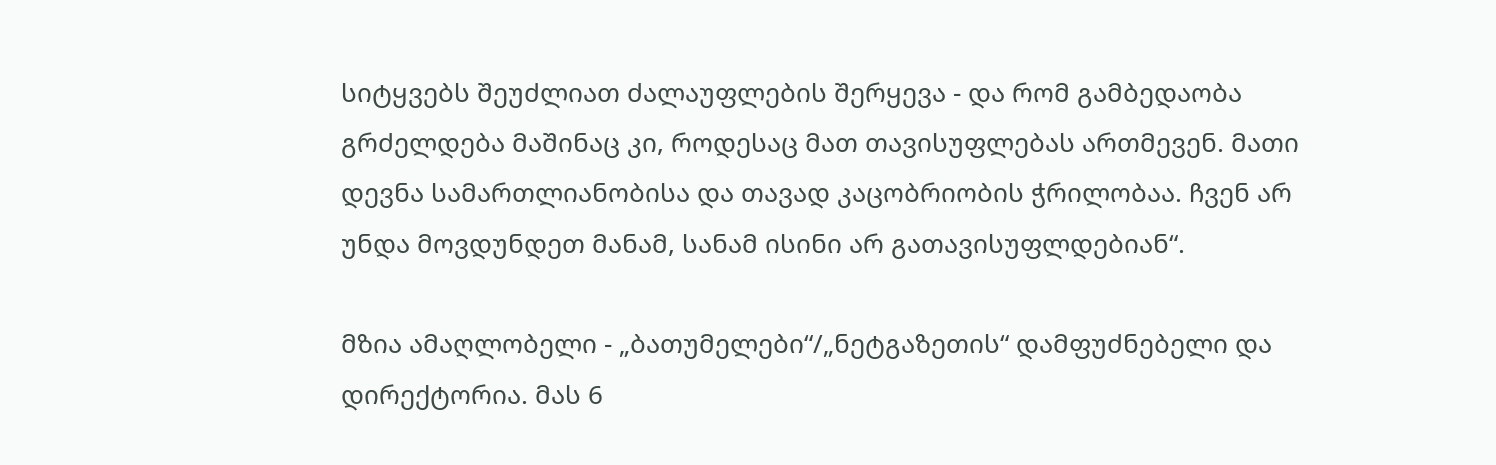სიტყვებს შეუძლიათ ძალაუფლების შერყევა - და რომ გამბედაობა გრძელდება მაშინაც კი, როდესაც მათ თავისუფლებას ართმევენ. მათი დევნა სამართლიანობისა და თავად კაცობრიობის ჭრილობაა. ჩვენ არ უნდა მოვდუნდეთ მანამ, სანამ ისინი არ გათავისუფლდებიან“.

მზია ამაღლობელი - „ბათუმელები“/„ნეტგაზეთის“ დამფუძნებელი და დირექტორია. მას 6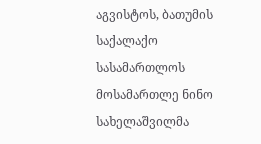აგვისტოს, ბათუმის საქალაქო სასამართლოს მოსამართლე ნინო სახელაშვილმა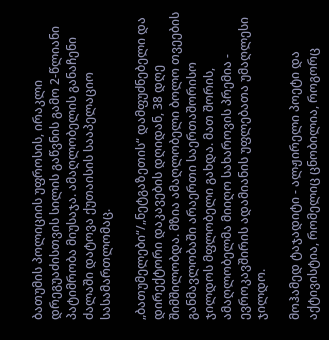ბათუმის პოლიციის უფროსის, ირაკლი დრეგუაძისთვის სილის გაწვნის გამო 2-წლიანი პატიმრობა მიუსაჯა. ამაღლობელის განაჩენი ძალაში დატოვა ქუთაისის სააპელაციო სასამართლომაც.

„ბათუმელები“/„ნეტგაზეთის“ დამფუძნებელი და დირექტორი დაკავების დღიდან, 38 დღე შიმშილობდა. მზია ამაღლობელი ბოლო თვეების განმავლობაში არაერთი საერთაშორისო ჯილდოს მფლობელი გახდა. მათ შორის, ამაღლობელმა მიიღო სახაროვის პრემია - ევროკავშირის ადამიანის უფლებათა უმაღლესი ჯილდო.

მოჰამედ ტაჯადიტი - ალჟირელი პოეტი და აქტივისტია, რომელიც ცნობილია, როგორც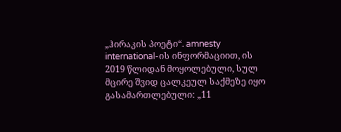„ჰირაკის პოეტი“. amnesty international-ის ინფორმაციით, ის 2019 წლიდან მოყოლებული, სულ მცირე შვიდ ცალკეულ საქმეზე იყო გასამართლებული: „11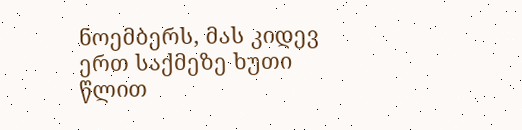ნოემბერს, მას კიდევ ერთ საქმეზე ხუთი წლით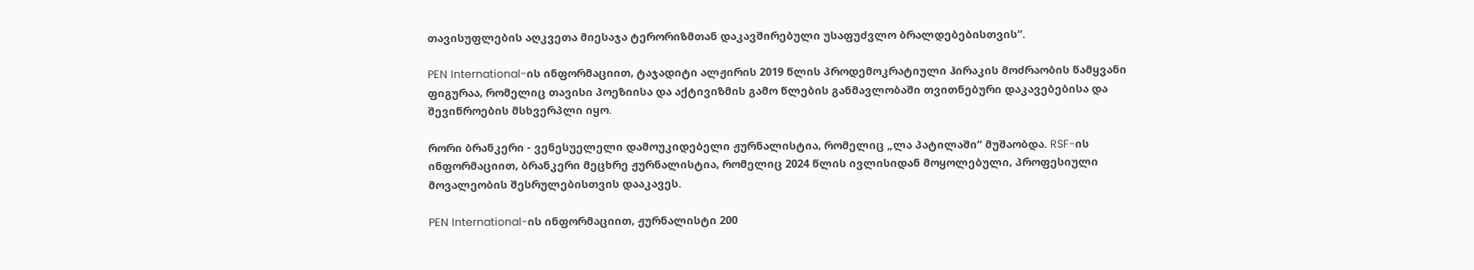თავისუფლების აღკვეთა მიესაჯა ტერორიზმთან დაკავშირებული უსაფუძვლო ბრალდებებისთვის“.

PEN International-ის ინფორმაციით, ტაჯადიტი ალჟირის 2019 წლის პროდემოკრატიული ჰირაკის მოძრაობის წამყვანი ფიგურაა, რომელიც თავისი პოეზიისა და აქტივიზმის გამო წლების განმავლობაში თვითნებური დაკავებებისა და შევიწროების მსხვერპლი იყო.

რორი ბრანკერი - ვენესუელელი დამოუკიდებელი ჟურნალისტია, რომელიც „ლა პატილაში“ მუშაობდა. RSF-ის ინფორმაციით, ბრანკერი მეცხრე ჟურნალისტია, რომელიც 2024 წლის ივლისიდან მოყოლებული, პროფესიული მოვალეობის შესრულებისთვის დააკავეს.

PEN International-ის ინფორმაციით, ჟურნალისტი 200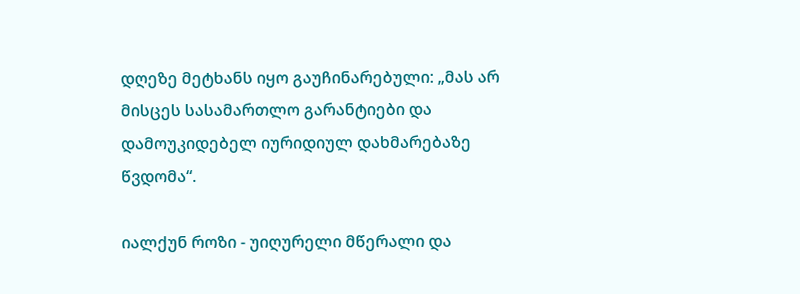დღეზე მეტხანს იყო გაუჩინარებული: „მას არ მისცეს სასამართლო გარანტიები და დამოუკიდებელ იურიდიულ დახმარებაზე წვდომა“.

იალქუნ როზი - უიღურელი მწერალი და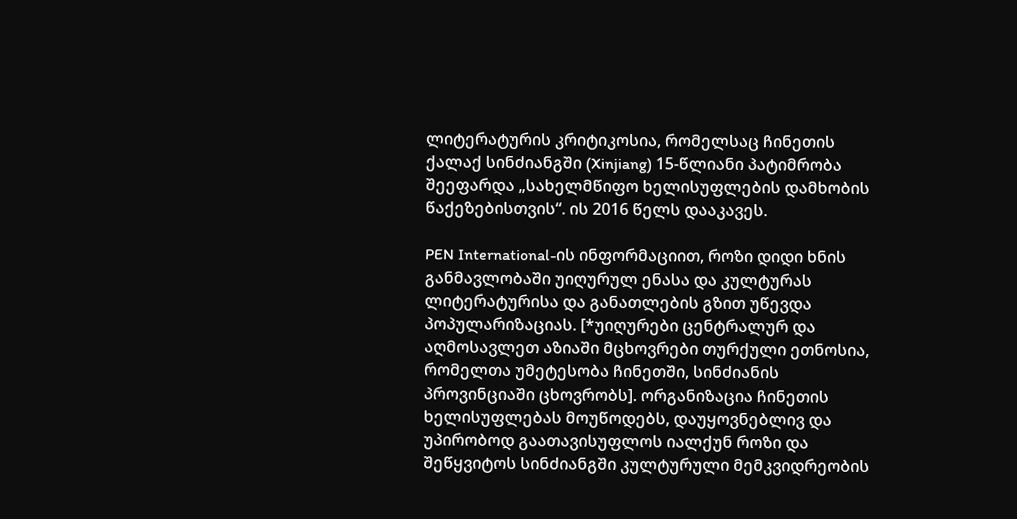ლიტერატურის კრიტიკოსია, რომელსაც ჩინეთის ქალაქ სინძიანგში (Xinjiang) 15-წლიანი პატიმრობა შეეფარდა „სახელმწიფო ხელისუფლების დამხობის წაქეზებისთვის“. ის 2016 წელს დააკავეს.

PEN International-ის ინფორმაციით, როზი დიდი ხნის განმავლობაში უიღურულ ენასა და კულტურას ლიტერატურისა და განათლების გზით უწევდა პოპულარიზაციას. [*უიღურები ცენტრალურ და აღმოსავლეთ აზიაში მცხოვრები თურქული ეთნოსია, რომელთა უმეტესობა ჩინეთში, სინძიანის პროვინციაში ცხოვრობს]. ორგანიზაცია ჩინეთის ხელისუფლებას მოუწოდებს, დაუყოვნებლივ და უპირობოდ გაათავისუფლოს იალქუნ როზი და შეწყვიტოს სინძიანგში კულტურული მემკვიდრეობის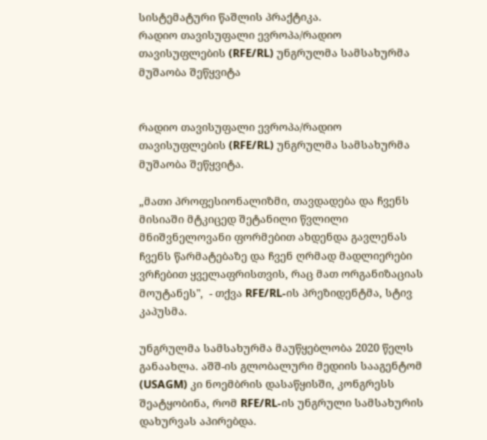სისტემატური წაშლის პრაქტიკა.
რადიო თავისუფალი ევროპა/რადიო თავისუფლების (RFE/RL) უნგრულმა სამსახურმა მუშაობა შეწყვიტა


რადიო თავისუფალი ევროპა/რადიო თავისუფლების (RFE/RL) უნგრულმა სამსახურმა მუშაობა შეწყვიტა.

„მათი პროფესიონალიზმი, თავდადება და ჩვენს მისიაში მტკიცედ შეტანილი წვლილი მნიშვნელოვანი ფორმებით ახდენდა გავლენას ჩვენს წარმატებაზე და ჩვენ ღრმად მადლიერები ვრჩებით ყველაფრისთვის, რაც მათ ორგანიზაციას მოუტანეს",  - თქვა RFE/RL-ის პრეზიდენტმა, სტივ კაპუსმა.

უნგრულმა სამსახურმა მაუწყებლობა 2020 წელს განაახლა. აშშ-ის გლობალური მედიის სააგენტომ (USAGM) კი ნოემბრის დასაწყისში, კონგრესს შეატყობინა, რომ RFE/RL-ის უნგრული სამსახურის დახურვას აპირებდა.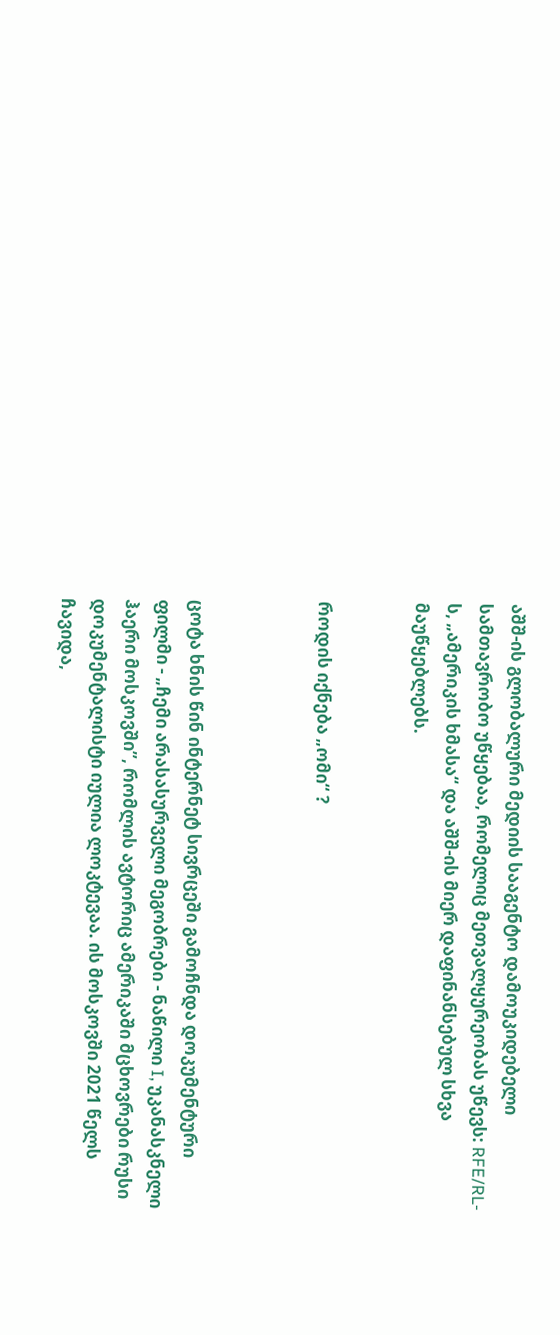აშშ-ის გლობალური მედიის სააგენტო დამოუკიდებელი სამთავრობო უწყებაა, რომელიც მეთვალყურეობას უწევს: RFE/RL-ს, „ამერიკის ხმასა“ და აშშ-ის მიერ დაფინანსებულ სხვა მაუწყებლებს.


როდის იქნება „ომი“ ?



ცოტა ხნის წინ ინტერნეტ სივრცეში გამოჩნდა დოკუმენტური ფილმი - „ჩემი არასასურველი მეგობრები - ნაწილი I, უკანასკნელი ჰაერი მოსკოვში”, რომლის ავტორიც ამერიკაში მცხოვრები რუსი დოკუმენტალისტი იულია ლოკტევაა. ის მოსკოვში 2021 წელს ჩავიდა,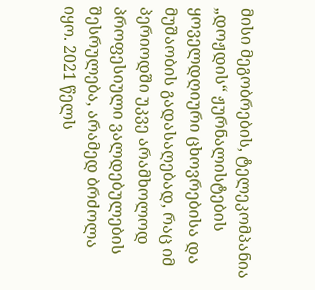მისი მეგობრების, ტელეკომპანია „დოჟდის“ ჟურნალისტების ყოველდღიური ცხოვრებისა და მუშაობის გადასაღებად, რაც იმ პერიოდში უკვე არამხოლოდ პროფესიული ვალდებულების შესრულება, არამედ ბრძოლა იყო. 2021 წელს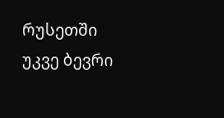რუსეთში უკვე ბევრი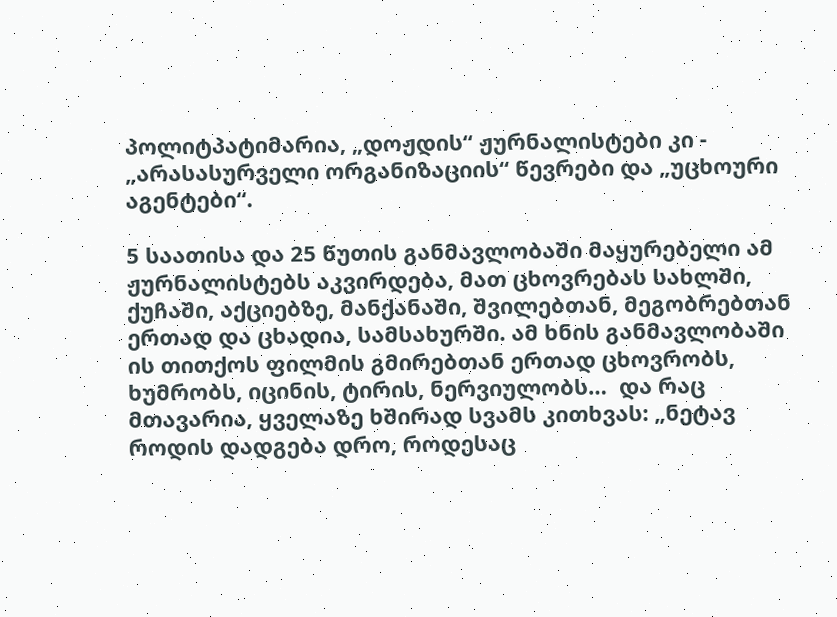პოლიტპატიმარია, „დოჟდის“ ჟურნალისტები კი - „არასასურველი ორგანიზაციის“ წევრები და „უცხოური აგენტები“.

5 საათისა და 25 წუთის განმავლობაში მაყურებელი ამ ჟურნალისტებს აკვირდება, მათ ცხოვრებას სახლში, ქუჩაში, აქციებზე, მანქანაში, შვილებთან, მეგობრებთან ერთად და ცხადია, სამსახურში. ამ ხნის განმავლობაში ის თითქოს ფილმის გმირებთან ერთად ცხოვრობს, ხუმრობს, იცინის, ტირის, ნერვიულობს…  და რაც მთავარია, ყველაზე ხშირად სვამს კითხვას: „ნეტავ როდის დადგება დრო, როდესაც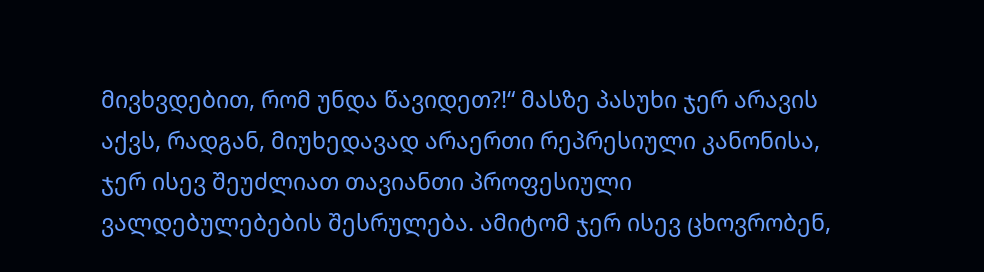მივხვდებით, რომ უნდა წავიდეთ?!“ მასზე პასუხი ჯერ არავის აქვს, რადგან, მიუხედავად არაერთი რეპრესიული კანონისა, ჯერ ისევ შეუძლიათ თავიანთი პროფესიული ვალდებულებების შესრულება. ამიტომ ჯერ ისევ ცხოვრობენ,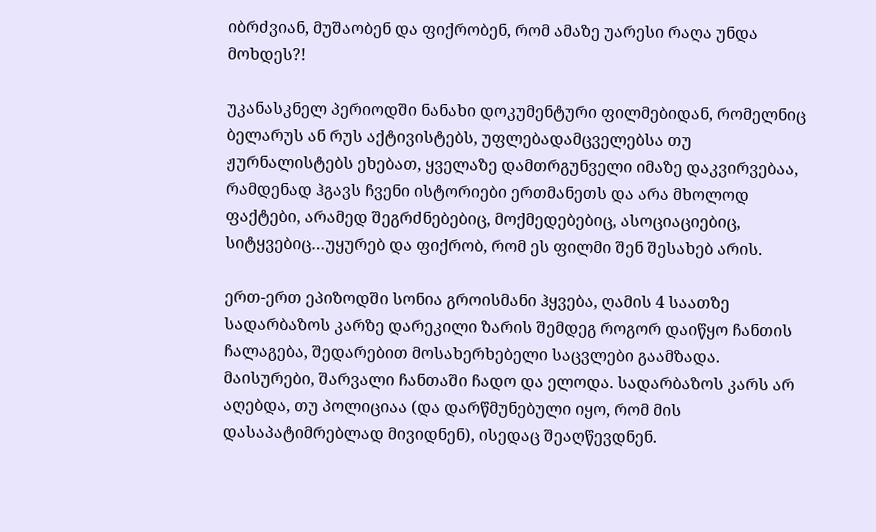იბრძვიან, მუშაობენ და ფიქრობენ, რომ ამაზე უარესი რაღა უნდა მოხდეს?!

უკანასკნელ პერიოდში ნანახი დოკუმენტური ფილმებიდან, რომელნიც ბელარუს ან რუს აქტივისტებს, უფლებადამცველებსა თუ ჟურნალისტებს ეხებათ, ყველაზე დამთრგუნველი იმაზე დაკვირვებაა, რამდენად ჰგავს ჩვენი ისტორიები ერთმანეთს და არა მხოლოდ ფაქტები, არამედ შეგრძნებებიც, მოქმედებებიც, ასოციაციებიც, სიტყვებიც…უყურებ და ფიქრობ, რომ ეს ფილმი შენ შესახებ არის.

ერთ-ერთ ეპიზოდში სონია გროისმანი ჰყვება, ღამის 4 საათზე სადარბაზოს კარზე დარეკილი ზარის შემდეგ როგორ დაიწყო ჩანთის ჩალაგება, შედარებით მოსახერხებელი საცვლები გაამზადა. მაისურები, შარვალი ჩანთაში ჩადო და ელოდა. სადარბაზოს კარს არ აღებდა, თუ პოლიციაა (და დარწმუნებული იყო, რომ მის დასაპატიმრებლად მივიდნენ), ისედაც შეაღწევდნენ.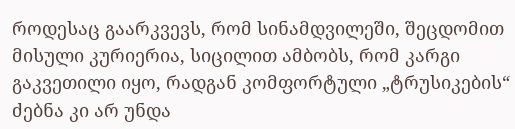როდესაც გაარკვევს, რომ სინამდვილეში, შეცდომით მისული კურიერია, სიცილით ამბობს, რომ კარგი გაკვეთილი იყო, რადგან კომფორტული „ტრუსიკების“ ძებნა კი არ უნდა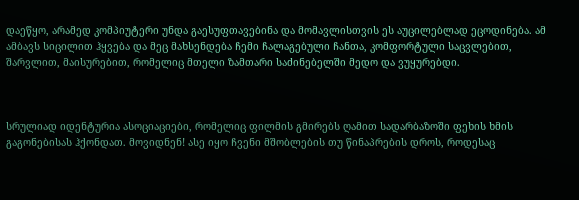დაეწყო, არამედ კომპიუტერი უნდა გაესუფთავებინა და მომავლისთვის ეს აუცილებლად ეცოდინება. ამ ამბავს სიცილით ჰყვება და მეც მახსენდება ჩემი ჩალაგებული ჩანთა, კომფორტული საცვლებით, შარვლით, მაისურებით, რომელიც მთელი ზამთარი საძინებელში მედო და ვუყურებდი.



სრულიად იდენტურია ასოციაციები, რომელიც ფილმის გმირებს ღამით სადარბაზოში ფეხის ხმის გაგონებისას ჰქონდათ. მოვიდნენ! ასე იყო ჩვენი მშობლების თუ წინაპრების დროს, როდესაც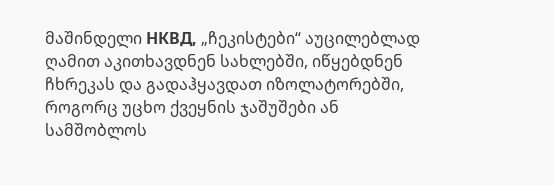მაშინდელი НКВД, „ჩეკისტები“ აუცილებლად ღამით აკითხავდნენ სახლებში, იწყებდნენ ჩხრეკას და გადაჰყავდათ იზოლატორებში, როგორც უცხო ქვეყნის ჯაშუშები ან სამშობლოს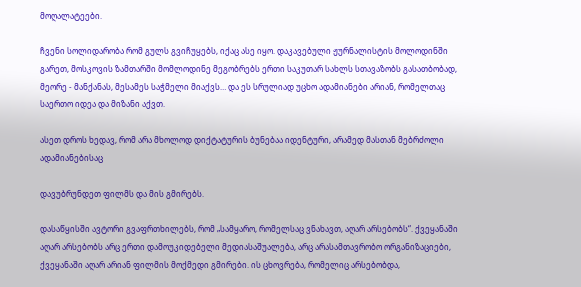მოღალატეები.

ჩვენი სოლიდარობა რომ გულს გვიჩუყებს, იქაც ასე იყო. დაკავებული ჟურნალისტის მოლოდინში გარეთ, მოსკოვის ზამთარში მომლოდინე მეგობრებს ერთი საკუთარ სახლს სთავაზობს გასათბობად, მეორე - მანქანას, მესამეს საჭმელი მიაქვს… და ეს სრულიად უცხო ადამიანები არიან, რომელთაც საერთო იდეა და მიზანი აქვთ.

ასეთ დროს ხედავ, რომ არა მხოლოდ დიქტატურის ბუნებაა იდენტური, არამედ მასთან მებრძოლი ადამიანებისაც

დავუბრუნდეთ ფილმს და მის გმირებს.

დასაწყისში ავტორი გვაფრთხილებს, რომ „სამყარო, რომელსაც ვნახავთ, აღარ არსებობს“. ქვეყანაში აღარ არსებობს არც ერთი დამოუკიდებელი მედიასაშუალება, არც არასამთავრობო ორგანიზაციები, ქვეყანაში აღარ არიან ფილმის მოქმედი გმირები. ის ცხოვრება, რომელიც არსებობდა,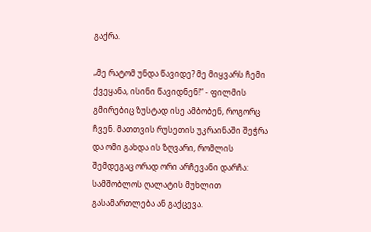გაქრა.

„მე რატომ უნდა წავიდე? მე მიყვარს ჩემი ქვეყანა, ისინი წავიდნენ!“ - ფილმის გმირებიც ზუსტად ისე ამბობენ, როგორც ჩვენ. მათთვის რუსეთის უკრაინაში შეჭრა და ომი გახდა ის ზღვარი, რომლის შემდეგაც ორად ორი არჩევანი დარჩა: სამშობლოს ღალატის მუხლით გასამართლება ან გაქცევა.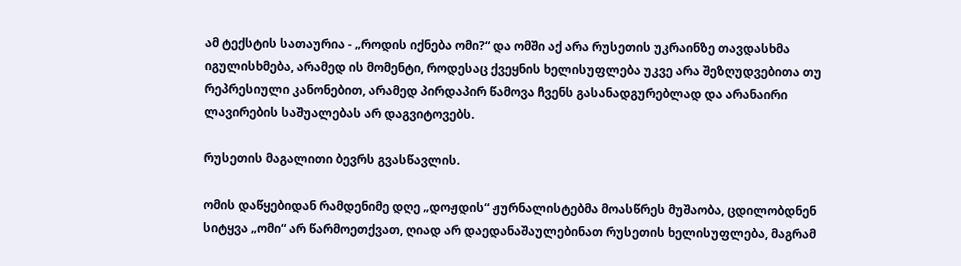ამ ტექსტის სათაურია - „როდის იქნება ომი?“ და ომში აქ არა რუსეთის უკრაინზე თავდასხმა იგულისხმება, არამედ ის მომენტი, როდესაც ქვეყნის ხელისუფლება უკვე არა შეზღუდვებითა თუ რეპრესიული კანონებით, არამედ პირდაპირ წამოვა ჩვენს გასანადგურებლად და არანაირი ლავირების საშუალებას არ დაგვიტოვებს.

რუსეთის მაგალითი ბევრს გვასწავლის.

ომის დაწყებიდან რამდენიმე დღე „დოჟდის“ ჟურნალისტებმა მოასწრეს მუშაობა, ცდილობდნენ სიტყვა „ომი“ არ წარმოეთქვათ, ღიად არ დაედანაშაულებინათ რუსეთის ხელისუფლება, მაგრამ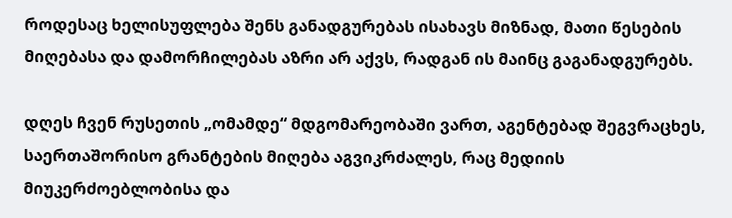როდესაც ხელისუფლება შენს განადგურებას ისახავს მიზნად, მათი წესების მიღებასა და დამორჩილებას აზრი არ აქვს, რადგან ის მაინც გაგანადგურებს.

დღეს ჩვენ რუსეთის „ომამდე“ მდგომარეობაში ვართ, აგენტებად შეგვრაცხეს, საერთაშორისო გრანტების მიღება აგვიკრძალეს, რაც მედიის მიუკერძოებლობისა და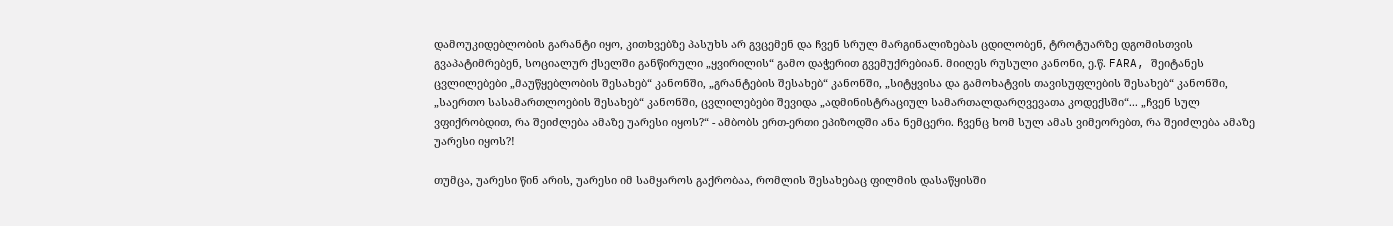დამოუკიდებლობის გარანტი იყო, კითხვებზე პასუხს არ გვცემენ და ჩვენ სრულ მარგინალიზებას ცდილობენ, ტროტუარზე დგომისთვის გვაპატიმრებენ, სოციალურ ქსელში განწირული „ყვირილის“ გამო დაჭერით გვემუქრებიან. მიიღეს რუსული კანონი, ე.წ. FARA, შეიტანეს ცვლილებები „მაუწყებლობის შესახებ“ კანონში, „გრანტების შესახებ“ კანონში, „სიტყვისა და გამოხატვის თავისუფლების შესახებ“ კანონში, „საერთო სასამართლოების შესახებ“ კანონში, ცვლილებები შევიდა „ადმინისტრაციულ სამართალდარღვევათა კოდექსში“... „ჩვენ სულ ვფიქრობდით, რა შეიძლება ამაზე უარესი იყოს?“ - ამბობს ერთ-ერთი ეპიზოდში ანა ნემცერი. ჩვენც ხომ სულ ამას ვიმეორებთ, რა შეიძლება ამაზე უარესი იყოს?!

თუმცა, უარესი წინ არის, უარესი იმ სამყაროს გაქრობაა, რომლის შესახებაც ფილმის დასაწყისში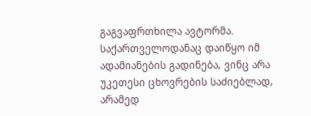გაგვაფრთხილა ავტორმა. საქართველოდანაც დაიწყო იმ ადამიანების გადინება, ვინც არა უკეთესი ცხოვრების საძიებლად, არამედ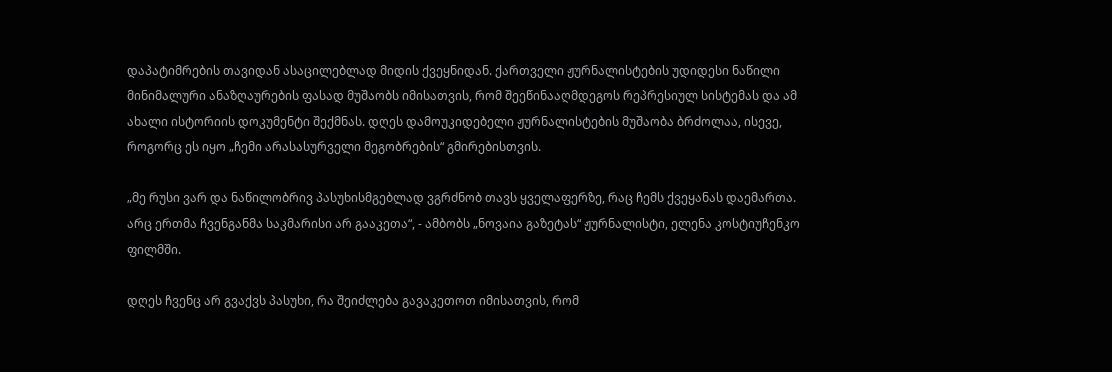დაპატიმრების თავიდან ასაცილებლად მიდის ქვეყნიდან. ქართველი ჟურნალისტების უდიდესი ნაწილი მინიმალური ანაზღაურების ფასად მუშაობს იმისათვის, რომ შეეწინააღმდეგოს რეპრესიულ სისტემას და ამ ახალი ისტორიის დოკუმენტი შექმნას. დღეს დამოუკიდებელი ჟურნალისტების მუშაობა ბრძოლაა, ისევე, როგორც ეს იყო „ჩემი არასასურველი მეგობრების“ გმირებისთვის.

„მე რუსი ვარ და ნაწილობრივ პასუხისმგებლად ვგრძნობ თავს ყველაფერზე, რაც ჩემს ქვეყანას დაემართა. არც ერთმა ჩვენგანმა საკმარისი არ გააკეთა“, - ამბობს „ნოვაია გაზეტას“ ჟურნალისტი, ელენა კოსტიუჩენკო ფილმში.

დღეს ჩვენც არ გვაქვს პასუხი, რა შეიძლება გავაკეთოთ იმისათვის, რომ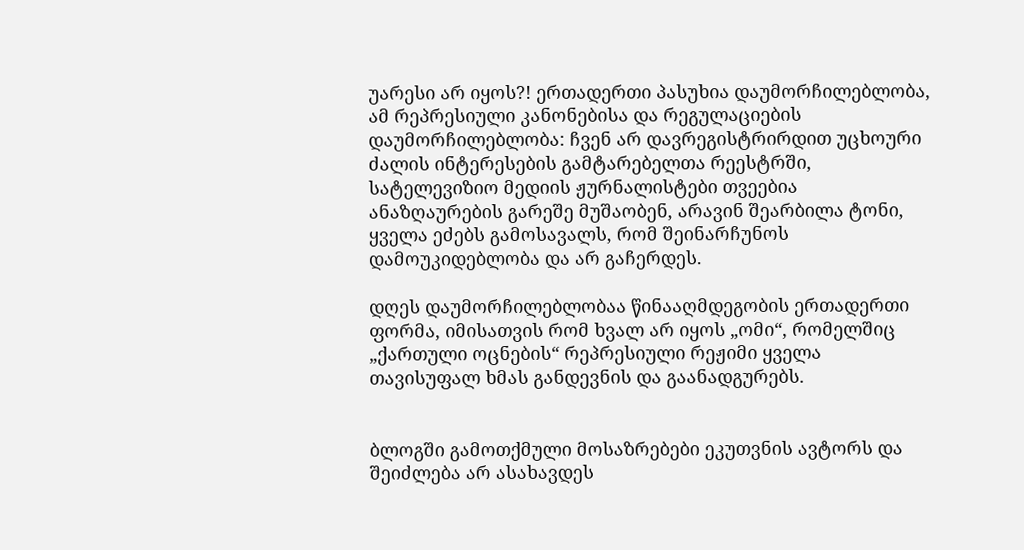უარესი არ იყოს?! ერთადერთი პასუხია დაუმორჩილებლობა, ამ რეპრესიული კანონებისა და რეგულაციების დაუმორჩილებლობა: ჩვენ არ დავრეგისტრირდით უცხოური ძალის ინტერესების გამტარებელთა რეესტრში, სატელევიზიო მედიის ჟურნალისტები თვეებია ანაზღაურების გარეშე მუშაობენ, არავინ შეარბილა ტონი, ყველა ეძებს გამოსავალს, რომ შეინარჩუნოს დამოუკიდებლობა და არ გაჩერდეს.

დღეს დაუმორჩილებლობაა წინააღმდეგობის ერთადერთი ფორმა, იმისათვის რომ ხვალ არ იყოს „ომი“, რომელშიც „ქართული ოცნების“ რეპრესიული რეჟიმი ყველა თავისუფალ ხმას განდევნის და გაანადგურებს.


ბლოგში გამოთქმული მოსაზრებები ეკუთვნის ავტორს და შეიძლება არ ასახავდეს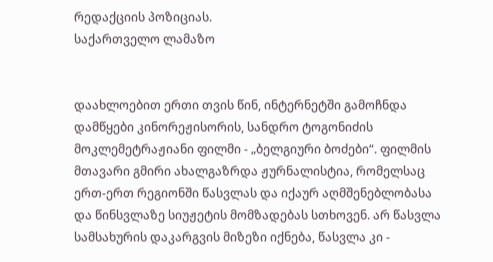რედაქციის პოზიციას.
საქართველო ლამაზო


დაახლოებით ერთი თვის წინ, ინტერნეტში გამოჩნდა დამწყები კინორეჟისორის, სანდრო ტოგონიძის მოკლემეტრაჟიანი ფილმი - „ბელგიური ბოძები“. ფილმის მთავარი გმირი ახალგაზრდა ჟურნალისტია, რომელსაც ერთ-ერთ რეგიონში წასვლას და იქაურ აღმშენებლობასა და წინსვლაზე სიუჟეტის მომზადებას სთხოვენ. არ წასვლა სამსახურის დაკარგვის მიზეზი იქნება, წასვლა კი -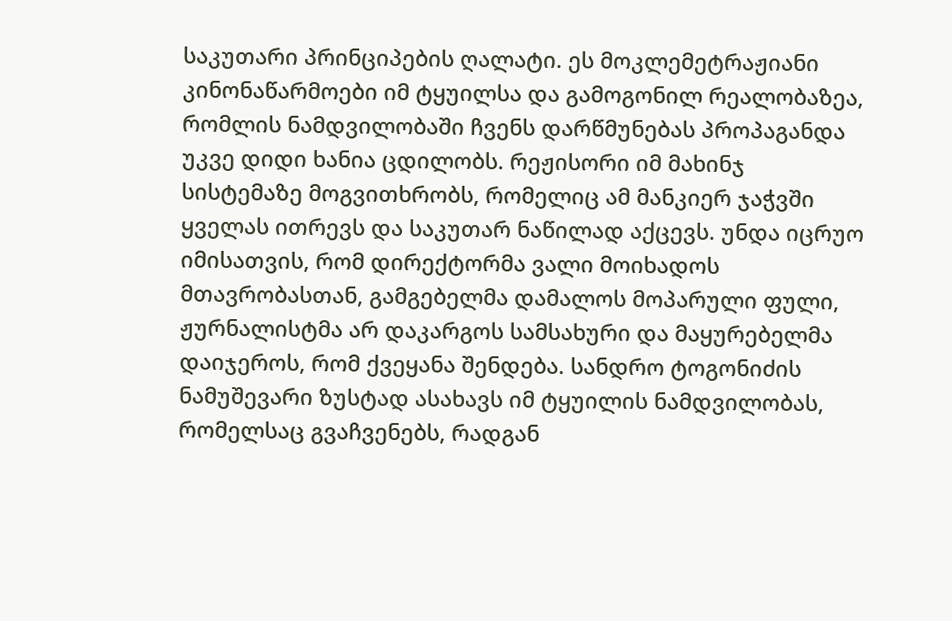საკუთარი პრინციპების ღალატი. ეს მოკლემეტრაჟიანი კინონაწარმოები იმ ტყუილსა და გამოგონილ რეალობაზეა, რომლის ნამდვილობაში ჩვენს დარწმუნებას პროპაგანდა უკვე დიდი ხანია ცდილობს. რეჟისორი იმ მახინჯ სისტემაზე მოგვითხრობს, რომელიც ამ მანკიერ ჯაჭვში ყველას ითრევს და საკუთარ ნაწილად აქცევს. უნდა იცრუო იმისათვის, რომ დირექტორმა ვალი მოიხადოს მთავრობასთან, გამგებელმა დამალოს მოპარული ფული, ჟურნალისტმა არ დაკარგოს სამსახური და მაყურებელმა დაიჯეროს, რომ ქვეყანა შენდება. სანდრო ტოგონიძის ნამუშევარი ზუსტად ასახავს იმ ტყუილის ნამდვილობას, რომელსაც გვაჩვენებს, რადგან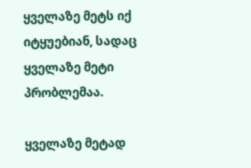ყველაზე მეტს იქ იტყუებიან, სადაც ყველაზე მეტი პრობლემაა.

ყველაზე მეტად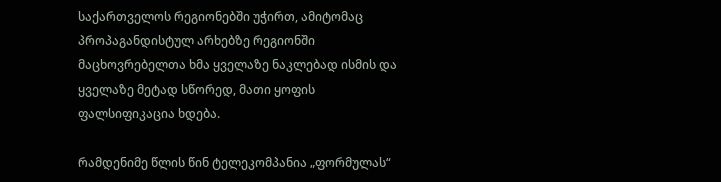საქართველოს რეგიონებში უჭირთ, ამიტომაც პროპაგანდისტულ არხებზე რეგიონში მაცხოვრებელთა ხმა ყველაზე ნაკლებად ისმის და ყველაზე მეტად სწორედ, მათი ყოფის ფალსიფიკაცია ხდება.

რამდენიმე წლის წინ ტელეკომპანია „ფორმულას“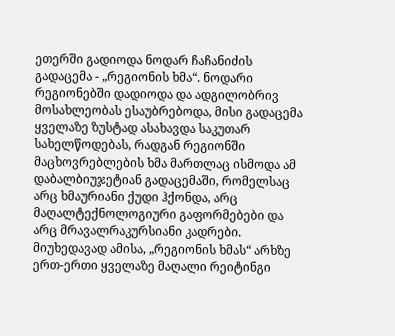ეთერში გადიოდა ნოდარ ჩაჩანიძის გადაცემა - „რეგიონის ხმა“. ნოდარი რეგიონებში დადიოდა და ადგილობრივ მოსახლეობას ესაუბრებოდა, მისი გადაცემა ყველაზე ზუსტად ასახავდა საკუთარ სახელწოდებას, რადგან რეგიონში მაცხოვრებლების ხმა მართლაც ისმოდა ამ დაბალბიუჯეტიან გადაცემაში, რომელსაც არც ხმაურიანი ქუდი ჰქონდა, არც მაღალტექნოლოგიური გაფორმებები და არც მრავალრაკურსიანი კადრები. მიუხედავად ამისა, „რეგიონის ხმას“ არხზე ერთ-ერთი ყველაზე მაღალი რეიტინგი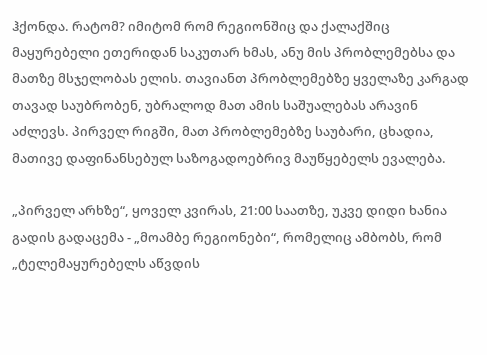ჰქონდა. რატომ? იმიტომ რომ რეგიონშიც და ქალაქშიც მაყურებელი ეთერიდან საკუთარ ხმას, ანუ მის პრობლემებსა და მათზე მსჯელობას ელის. თავიანთ პრობლემებზე ყველაზე კარგად თავად საუბრობენ, უბრალოდ მათ ამის საშუალებას არავინ აძლევს. პირველ რიგში, მათ პრობლემებზე საუბარი, ცხადია, მათივე დაფინანსებულ საზოგადოებრივ მაუწყებელს ევალება.

„პირველ არხზე“, ყოველ კვირას, 21:00 საათზე, უკვე დიდი ხანია გადის გადაცემა - „მოამბე რეგიონები“, რომელიც ამბობს, რომ „ტელემაყურებელს აწვდის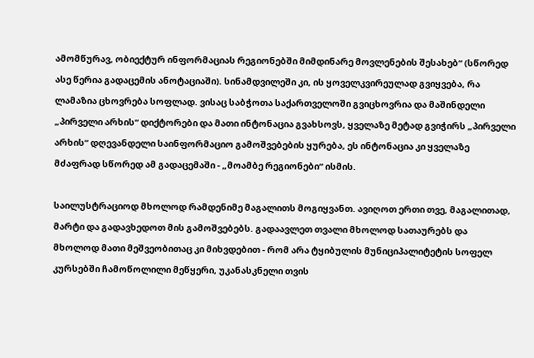ამომწურავ, ობიექტურ ინფორმაციას რეგიონებში მიმდინარე მოვლენების შესახებ“ (სწორედ ასე წერია გადაცემის ანოტაციაში). სინამდვილეში კი, ის ყოველკვირეულად გვიყვება, რა ლამაზია ცხოვრება სოფლად. ვისაც საბჭოთა საქართველოში გვიცხოვრია და მაშინდელი „პირველი არხის“ დიქტორები და მათი ინტონაცია გვახსოვს, ყველაზე მეტად გვიჭირს „პირველი არხის“ დღევანდელი საინფორმაციო გამოშვებების ყურება, ეს ინტონაცია კი ყველაზე მძაფრად სწორედ ამ გადაცემაში - „მოამბე რეგიონები“ ისმის.

საილუსტრაციოდ მხოლოდ რამდენიმე მაგალითს მოგიყვანთ. ავიღოთ ერთი თვე, მაგალითად, მარტი და გადავხედოთ მის გამოშვებებს. გადაავლეთ თვალი მხოლოდ სათაურებს და მხოლოდ მათი მეშვეობითაც კი მიხვდებით - რომ არა ტყიბულის მუნიციპალიტეტის სოფელ კურსებში ჩამოწოლილი მეწყერი, უკანასკნელი თვის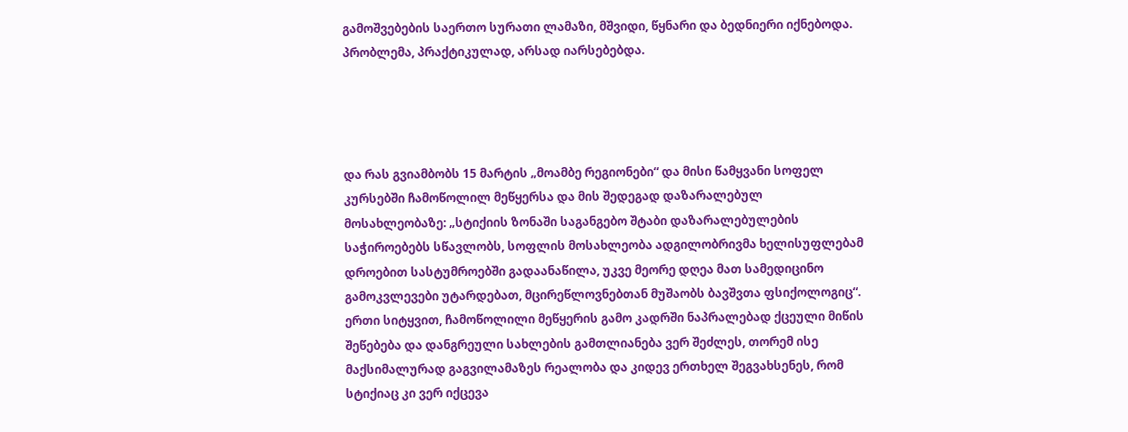გამოშვებების საერთო სურათი ლამაზი, მშვიდი, წყნარი და ბედნიერი იქნებოდა. პრობლემა, პრაქტიკულად, არსად იარსებებდა.




და რას გვიამბობს 15 მარტის „მოამბე რეგიონები“ და მისი წამყვანი სოფელ კურსებში ჩამოწოლილ მეწყერსა და მის შედეგად დაზარალებულ მოსახლეობაზე: „სტიქიის ზონაში საგანგებო შტაბი დაზარალებულების საჭიროებებს სწავლობს, სოფლის მოსახლეობა ადგილობრივმა ხელისუფლებამ დროებით სასტუმროებში გადაანაწილა, უკვე მეორე დღეა მათ სამედიცინო გამოკვლევები უტარდებათ, მცირეწლოვნებთან მუშაობს ბავშვთა ფსიქოლოგიც“. ერთი სიტყვით, ჩამოწოლილი მეწყერის გამო კადრში ნაპრალებად ქცეული მიწის შეწებება და დანგრეული სახლების გამთლიანება ვერ შეძლეს, თორემ ისე მაქსიმალურად გაგვილამაზეს რეალობა და კიდევ ერთხელ შეგვახსენეს, რომ სტიქიაც კი ვერ იქცევა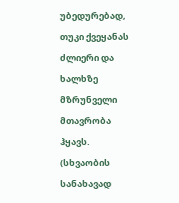უბედურებად, თუკი ქვეყანას ძლიერი და ხალხზე მზრუნველი მთავრობა ჰყავს. (სხვაობის სანახავად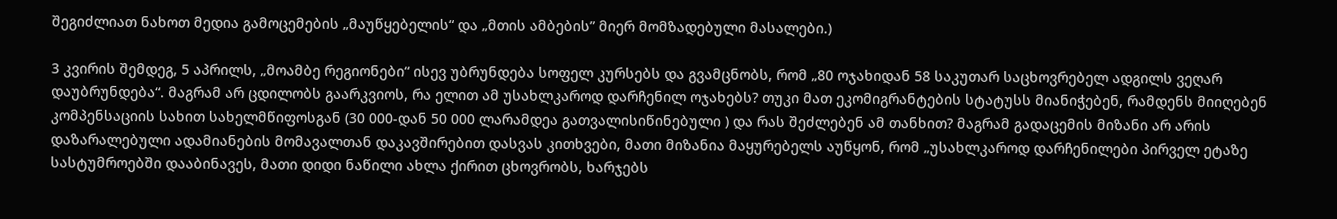შეგიძლიათ ნახოთ მედია გამოცემების „მაუწყებელის“ და „მთის ამბების” მიერ მომზადებული მასალები.)

3 კვირის შემდეგ, 5 აპრილს, „მოამბე რეგიონები“ ისევ უბრუნდება სოფელ კურსებს და გვამცნობს, რომ „80 ოჯახიდან 58 საკუთარ საცხოვრებელ ადგილს ვეღარ დაუბრუნდება“. მაგრამ არ ცდილობს გაარკვიოს, რა ელით ამ უსახლკაროდ დარჩენილ ოჯახებს? თუკი მათ ეკომიგრანტების სტატუსს მიანიჭებენ, რამდენს მიიღებენ კომპენსაციის სახით სახელმწიფოსგან (30 000-დან 50 000 ლარამდეა გათვალისიწინებული ) და რას შეძლებენ ამ თანხით? მაგრამ გადაცემის მიზანი არ არის დაზარალებული ადამიანების მომავალთან დაკავშირებით დასვას კითხვები, მათი მიზანია მაყურებელს აუწყონ, რომ „უსახლკაროდ დარჩენილები პირველ ეტაზე სასტუმროებში დააბინავეს, მათი დიდი ნაწილი ახლა ქირით ცხოვრობს, ხარჯებს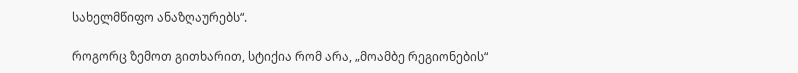სახელმწიფო ანაზღაურებს“.

როგორც ზემოთ გითხარით, სტიქია რომ არა, „მოამბე რეგიონების“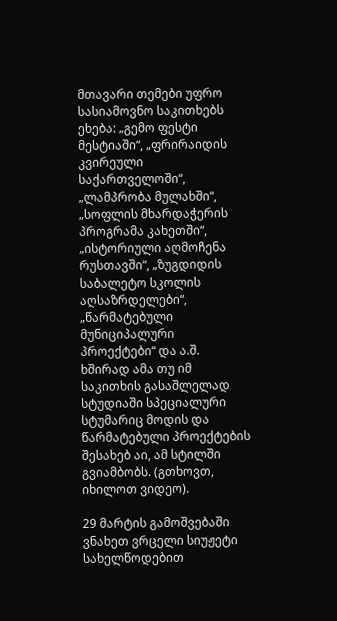მთავარი თემები უფრო სასიამოვნო საკითხებს ეხება: „გემო ფესტი მესტიაში“, „ფრირაიდის კვირეული საქართველოში“, „ლამპრობა მულახში“, „სოფლის მხარდაჭერის პროგრამა კახეთში“, „ისტორიული აღმოჩენა რუსთავში“, „ზუგდიდის საბალეტო სკოლის აღსაზრდელები“, „წარმატებული მუნიციპალური პროექტები“ და ა.შ. ხშირად ამა თუ იმ საკითხის გასაშლელად სტუდიაში სპეციალური სტუმარიც მოდის და წარმატებული პროექტების შესახებ აი, ამ სტილში გვიამბობს. (გთხოვთ, იხილოთ ვიდეო).

29 მარტის გამოშვებაში ვნახეთ ვრცელი სიუჟეტი სახელწოდებით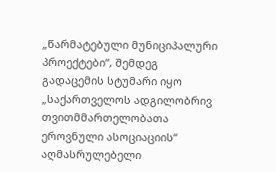„წარმატებული მუნიციპალური პროექტები“, შემდეგ გადაცემის სტუმარი იყო „საქართველოს ადგილობრივ თვითმმართელობათა ეროვნული ასოციაციის“ აღმასრულებელი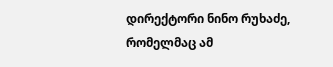დირექტორი ნინო რუხაძე, რომელმაც ამ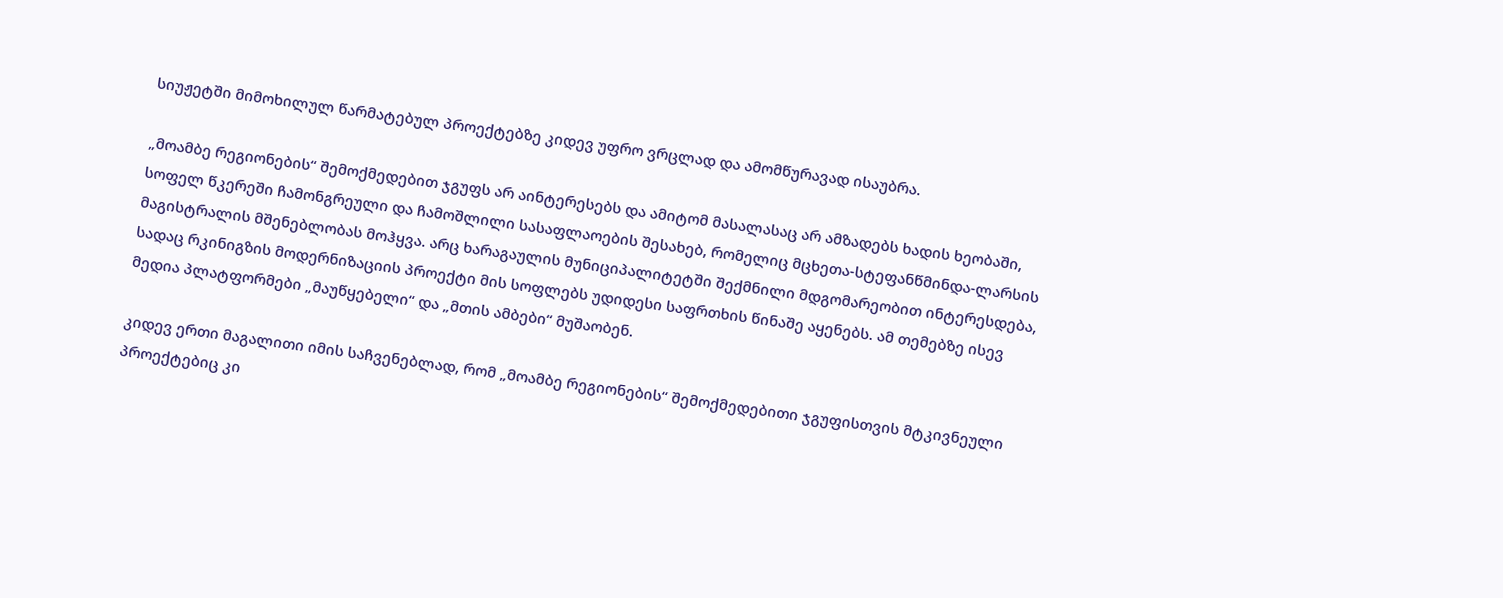სიუჟეტში მიმოხილულ წარმატებულ პროექტებზე კიდევ უფრო ვრცლად და ამომწურავად ისაუბრა.

„მოამბე რეგიონების“ შემოქმედებით ჯგუფს არ აინტერესებს და ამიტომ მასალასაც არ ამზადებს ხადის ხეობაში, სოფელ წკერეში ჩამონგრეული და ჩამოშლილი სასაფლაოების შესახებ, რომელიც მცხეთა-სტეფანწმინდა-ლარსის მაგისტრალის მშენებლობას მოჰყვა. არც ხარაგაულის მუნიციპალიტეტში შექმნილი მდგომარეობით ინტერესდება, სადაც რკინიგზის მოდერნიზაციის პროექტი მის სოფლებს უდიდესი საფრთხის წინაშე აყენებს. ამ თემებზე ისევ მედია პლატფორმები „მაუწყებელი“ და „მთის ამბები“ მუშაობენ.

კიდევ ერთი მაგალითი იმის საჩვენებლად, რომ „მოამბე რეგიონების“ შემოქმედებითი ჯგუფისთვის მტკივნეული პროექტებიც კი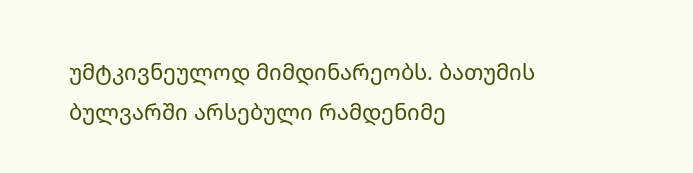უმტკივნეულოდ მიმდინარეობს. ბათუმის ბულვარში არსებული რამდენიმე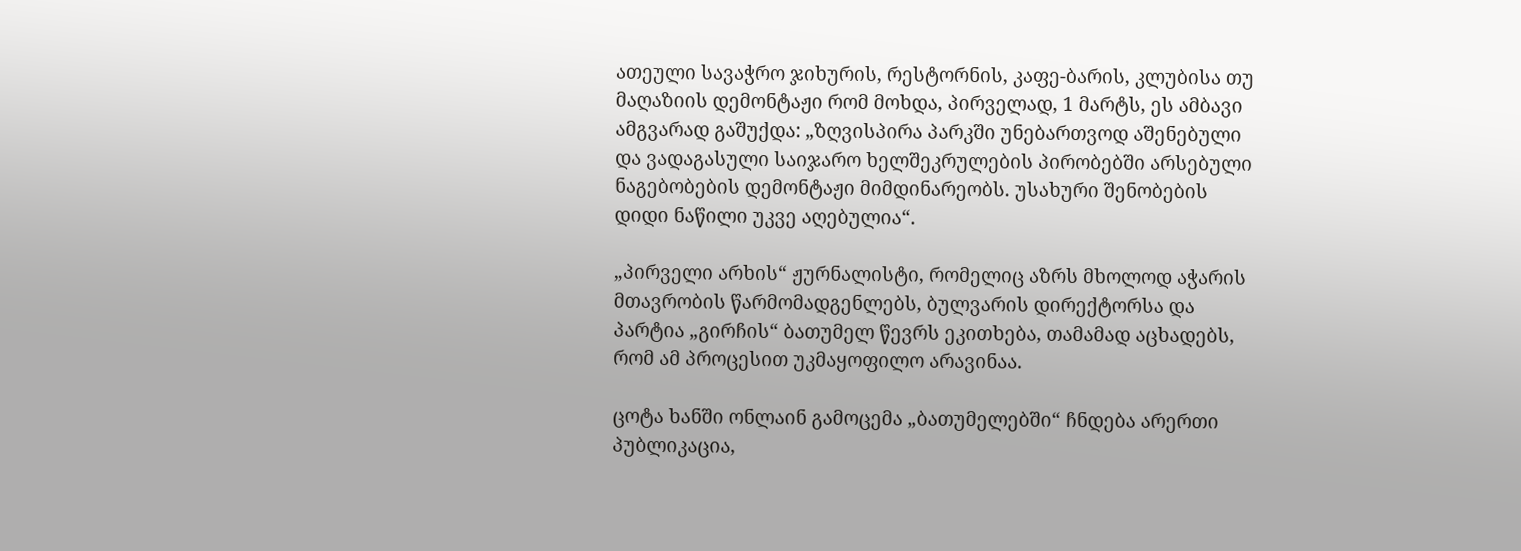ათეული სავაჭრო ჯიხურის, რესტორნის, კაფე-ბარის, კლუბისა თუ მაღაზიის დემონტაჟი რომ მოხდა, პირველად, 1 მარტს, ეს ამბავი ამგვარად გაშუქდა: „ზღვისპირა პარკში უნებართვოდ აშენებული და ვადაგასული საიჯარო ხელშეკრულების პირობებში არსებული ნაგებობების დემონტაჟი მიმდინარეობს. უსახური შენობების დიდი ნაწილი უკვე აღებულია“.

„პირველი არხის“ ჟურნალისტი, რომელიც აზრს მხოლოდ აჭარის მთავრობის წარმომადგენლებს, ბულვარის დირექტორსა და პარტია „გირჩის“ ბათუმელ წევრს ეკითხება, თამამად აცხადებს, რომ ამ პროცესით უკმაყოფილო არავინაა.

ცოტა ხანში ონლაინ გამოცემა „ბათუმელებში“ ჩნდება არერთი პუბლიკაცია,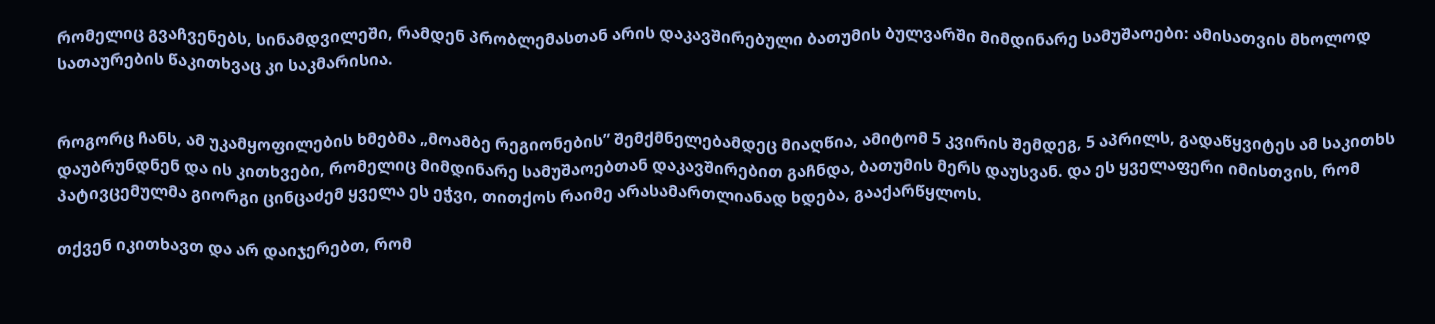რომელიც გვაჩვენებს, სინამდვილეში, რამდენ პრობლემასთან არის დაკავშირებული ბათუმის ბულვარში მიმდინარე სამუშაოები: ამისათვის მხოლოდ სათაურების წაკითხვაც კი საკმარისია.


როგორც ჩანს, ამ უკამყოფილების ხმებმა „მოამბე რეგიონების” შემქმნელებამდეც მიაღწია, ამიტომ 5 კვირის შემდეგ, 5 აპრილს, გადაწყვიტეს ამ საკითხს დაუბრუნდნენ და ის კითხვები, რომელიც მიმდინარე სამუშაოებთან დაკავშირებით გაჩნდა, ბათუმის მერს დაუსვან. და ეს ყველაფერი იმისთვის, რომ პატივცემულმა გიორგი ცინცაძემ ყველა ეს ეჭვი, თითქოს რაიმე არასამართლიანად ხდება, გააქარწყლოს.

თქვენ იკითხავთ და არ დაიჯერებთ, რომ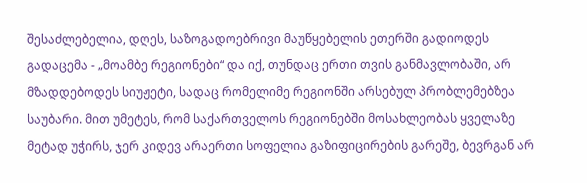შესაძლებელია, დღეს, საზოგადოებრივი მაუწყებელის ეთერში გადიოდეს გადაცემა - „მოამბე რეგიონები“ და იქ, თუნდაც ერთი თვის განმავლობაში, არ მზადდებოდეს სიუჟეტი, სადაც რომელიმე რეგიონში არსებულ პრობლემებზეა საუბარი. მით უმეტეს, რომ საქართველოს რეგიონებში მოსახლეობას ყველაზე მეტად უჭირს, ჯერ კიდევ არაერთი სოფელია გაზიფიცირების გარეშე, ბევრგან არ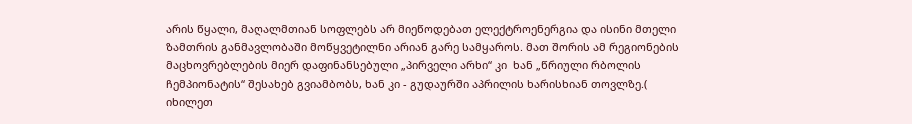არის წყალი, მაღალმთიან სოფლებს არ მიეწოდებათ ელექტროენერგია და ისინი მთელი ზამთრის განმავლობაში მოწყვეტილნი არიან გარე სამყაროს. მათ შორის ამ რეგიონების მაცხოვრებლების მიერ დაფინანსებული „პირველი არხი“ კი  ხან „წრიული რბოლის ჩემპიონატის“ შესახებ გვიამბობს, ხან კი - გუდაურში აპრილის ხარისხიან თოვლზე.( იხილეთ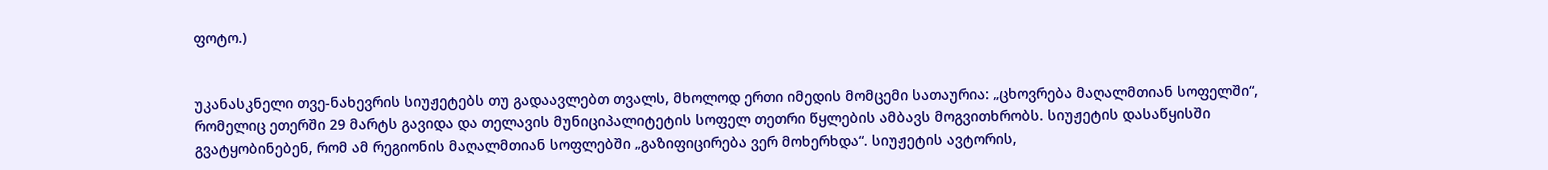ფოტო.)


უკანასკნელი თვე-ნახევრის სიუჟეტებს თუ გადაავლებთ თვალს, მხოლოდ ერთი იმედის მომცემი სათაურია: „ცხოვრება მაღალმთიან სოფელში“, რომელიც ეთერში 29 მარტს გავიდა და თელავის მუნიციპალიტეტის სოფელ თეთრი წყლების ამბავს მოგვითხრობს. სიუჟეტის დასაწყისში გვატყობინებენ, რომ ამ რეგიონის მაღალმთიან სოფლებში „გაზიფიცირება ვერ მოხერხდა“. სიუჟეტის ავტორის,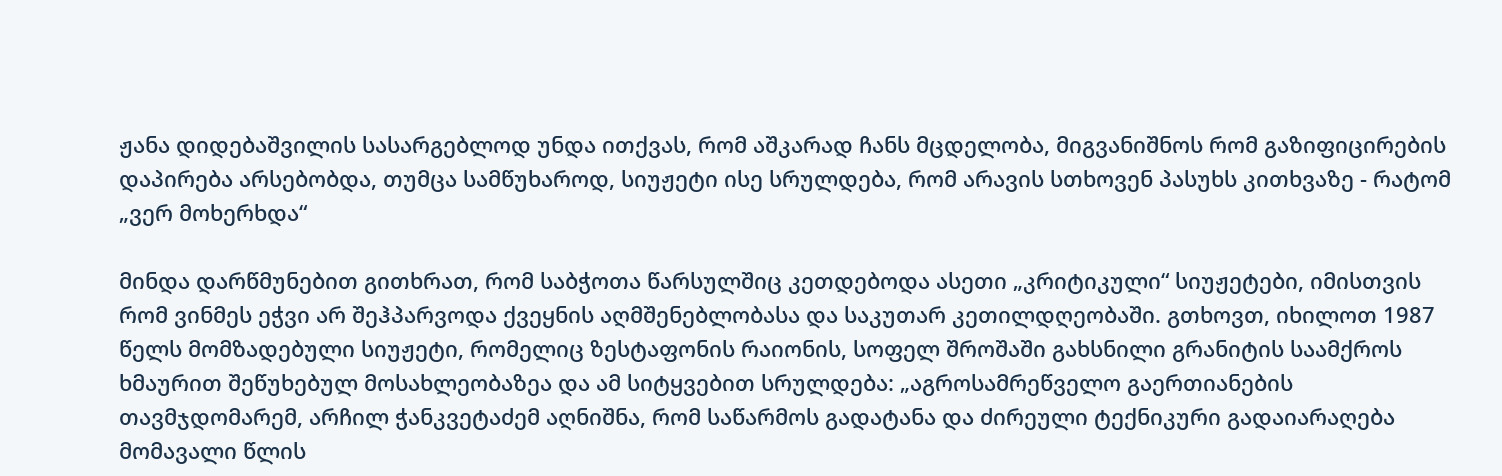ჟანა დიდებაშვილის სასარგებლოდ უნდა ითქვას, რომ აშკარად ჩანს მცდელობა, მიგვანიშნოს რომ გაზიფიცირების დაპირება არსებობდა, თუმცა სამწუხაროდ, სიუჟეტი ისე სრულდება, რომ არავის სთხოვენ პასუხს კითხვაზე - რატომ „ვერ მოხერხდა“

მინდა დარწმუნებით გითხრათ, რომ საბჭოთა წარსულშიც კეთდებოდა ასეთი „კრიტიკული“ სიუჟეტები, იმისთვის რომ ვინმეს ეჭვი არ შეჰპარვოდა ქვეყნის აღმშენებლობასა და საკუთარ კეთილდღეობაში. გთხოვთ, იხილოთ 1987 წელს მომზადებული სიუჟეტი, რომელიც ზესტაფონის რაიონის, სოფელ შროშაში გახსნილი გრანიტის საამქროს ხმაურით შეწუხებულ მოსახლეობაზეა და ამ სიტყვებით სრულდება: „აგროსამრეწველო გაერთიანების თავმჯდომარემ, არჩილ ჭანკვეტაძემ აღნიშნა, რომ საწარმოს გადატანა და ძირეული ტექნიკური გადაიარაღება მომავალი წლის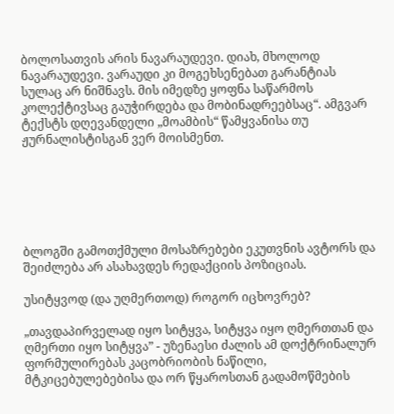ბოლოსათვის არის ნავარაუდევი. დიახ, მხოლოდ ნავარაუდევი. ვარაუდი კი მოგეხსენებათ გარანტიას სულაც არ ნიშნავს. მის იმედზე ყოფნა საწარმოს კოლექტივსაც გაუჭირდება და მობინადრეებსაც“. ამგვარ ტექსტს დღევანდელი „მოამბის“ წამყვანისა თუ ჟურნალისტისგან ვერ მოისმენთ.






ბლოგში გამოთქმული მოსაზრებები ეკუთვნის ავტორს და შეიძლება არ ასახავდეს რედაქციის პოზიციას.

უსიტყვოდ (და უღმერთოდ) როგორ იცხოვრებ?

„თავდაპირველად იყო სიტყვა, სიტყვა იყო ღმერთთან და ღმერთი იყო სიტყვა” - უზენაესი ძალის ამ დოქტრინალურ ფორმულირებას კაცობრიობის ნაწილი, მტკიცებულებებისა და ორ წყაროსთან გადამოწმების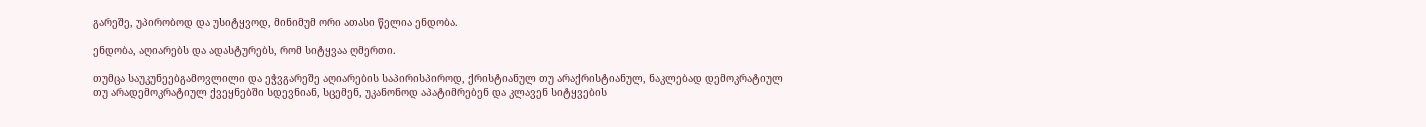გარეშე, უპირობოდ და უსიტყვოდ, მინიმუმ ორი ათასი წელია ენდობა.

ენდობა, აღიარებს და ადასტურებს, რომ სიტყვაა ღმერთი.

თუმცა საუკუნეებგამოვლილი და ეჭვგარეშე აღიარების საპირისპიროდ, ქრისტიანულ თუ არაქრისტიანულ, ნაკლებად დემოკრატიულ თუ არადემოკრატიულ ქვეყნებში სდევნიან, სცემენ, უკანონოდ აპატიმრებენ და კლავენ სიტყვების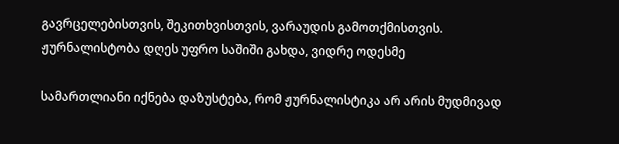გავრცელებისთვის, შეკითხვისთვის, ვარაუდის გამოთქმისთვის. ჟურნალისტობა დღეს უფრო საშიში გახდა, ვიდრე ოდესმე

სამართლიანი იქნება დაზუსტება, რომ ჟურნალისტიკა არ არის მუდმივად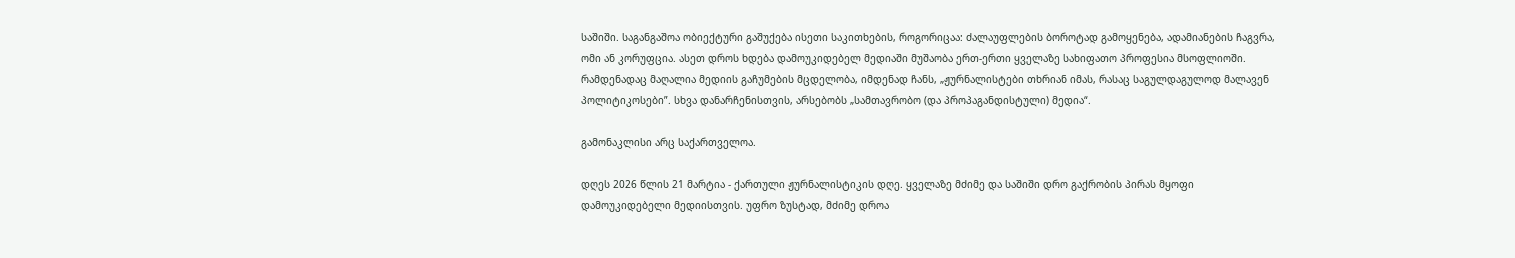საშიში. საგანგაშოა ობიექტური გაშუქება ისეთი საკითხების, როგორიცაა: ძალაუფლების ბოროტად გამოყენება, ადამიანების ჩაგვრა, ომი ან კორუფცია. ასეთ დროს ხდება დამოუკიდებელ მედიაში მუშაობა ერთ-ერთი ყველაზე სახიფათო პროფესია მსოფლიოში. რამდენადაც მაღალია მედიის გაჩუმების მცდელობა, იმდენად ჩანს, „ჟურნალისტები თხრიან იმას, რასაც საგულდაგულოდ მალავენ პოლიტიკოსები”. სხვა დანარჩენისთვის, არსებობს „სამთავრობო (და პროპაგანდისტული) მედია“.

გამონაკლისი არც საქართველოა.

დღეს 2026 წლის 21 მარტია - ქართული ჟურნალისტიკის დღე. ყველაზე მძიმე და საშიში დრო გაქრობის პირას მყოფი დამოუკიდებელი მედიისთვის. უფრო ზუსტად, მძიმე დროა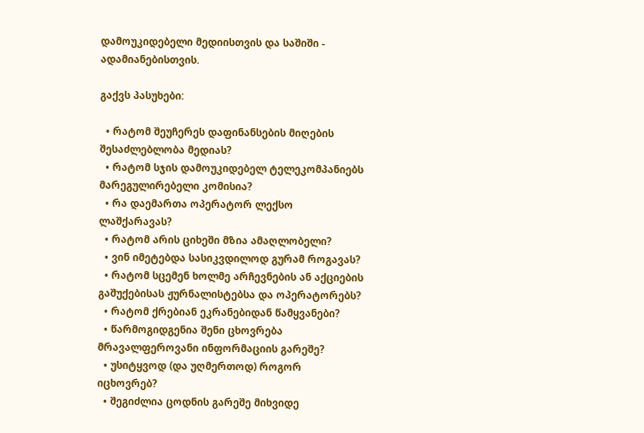დამოუკიდებელი მედიისთვის და საშიში - ადამიანებისთვის.

გაქვს პასუხები:

  • რატომ შეუჩერეს დაფინანსების მიღების შესაძლებლობა მედიას?
  • რატომ სჯის დამოუკიდებელ ტელეკომპანიებს მარეგულირებელი კომისია?
  • რა დაემართა ოპერატორ ლექსო ლაშქარავას?
  • რატომ არის ციხეში მზია ამაღლობელი?
  • ვინ იმეტებდა სასიკვდილოდ გურამ როგავას?
  • რატომ სცემენ ხოლმე არჩევნების ან აქციების გაშუქებისას ჟურნალისტებსა და ოპერატორებს?
  • რატომ ქრებიან ეკრანებიდან წამყვანები?
  • წარმოგიდგენია შენი ცხოვრება მრავალფეროვანი ინფორმაციის გარეშე?
  • უსიტყვოდ (და უღმერთოდ) როგორ იცხოვრებ?
  • შეგიძლია ცოდნის გარეშე მიხვიდე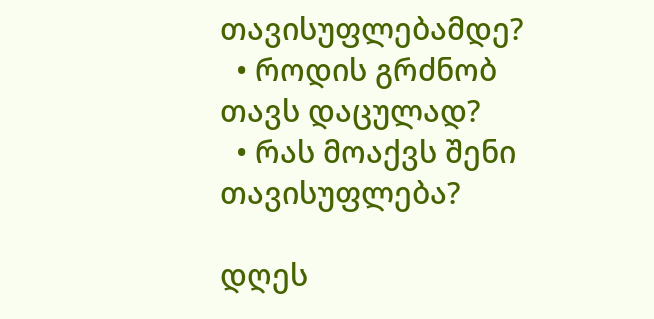თავისუფლებამდე?
  • როდის გრძნობ თავს დაცულად?
  • რას მოაქვს შენი თავისუფლება?

დღეს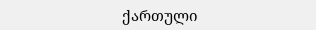ქართული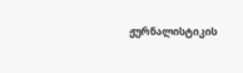ჟურნალისტიკის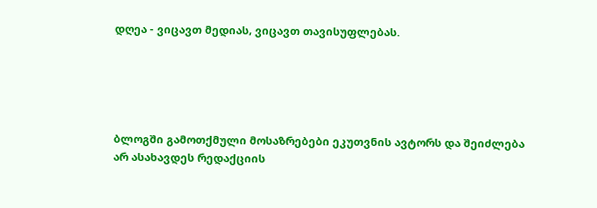დღეა - ვიცავთ მედიას, ვიცავთ თავისუფლებას.





ბლოგში გამოთქმული მოსაზრებები ეკუთვნის ავტორს და შეიძლება არ ასახავდეს რედაქციის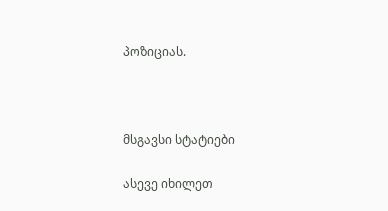პოზიციას.



მსგავსი სტატიები

ასევე იხილეთ